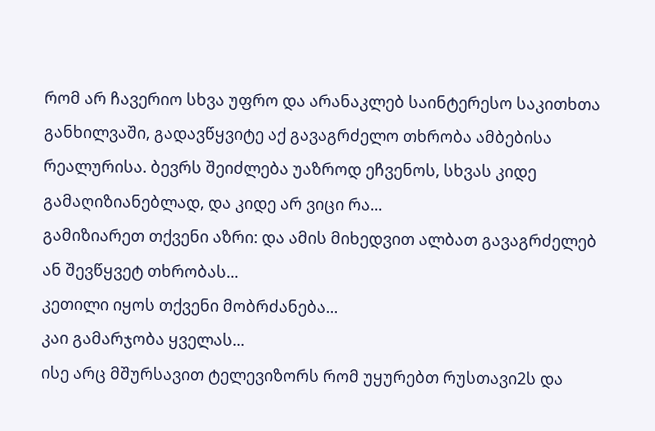რომ არ ჩავერიო სხვა უფრო და არანაკლებ საინტერესო საკითხთა განხილვაში, გადავწყვიტე აქ გავაგრძელო თხრობა ამბებისა რეალურისა. ბევრს შეიძლება უაზროდ ეჩვენოს, სხვას კიდე გამაღიზიანებლად, და კიდე არ ვიცი რა...
გამიზიარეთ თქვენი აზრი: და ამის მიხედვით ალბათ გავაგრძელებ ან შევწყვეტ თხრობას...
კეთილი იყოს თქვენი მობრძანება...
კაი გამარჯობა ყველას...
ისე არც მშურსავით ტელევიზორს რომ უყურებთ რუსთავი2ს და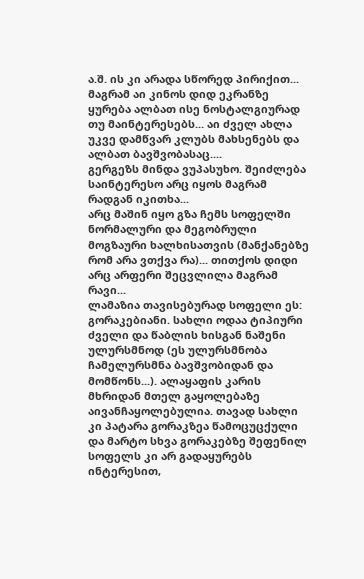ა.შ. ის კი არადა სწორედ პირიქით...
მაგრამ აი კინოს დიდ ეკრანზე ყურება ალბათ ისე ნოსტალგიურად თუ მაინტერესებს... აი ძველ ახლა უკვე დამწვარ კლუბს მახსენებს და ალბათ ბავშვობასაც....
გერგეზს მინდა ვუპასუხო. შეიძლება საინტერესო არც იყოს მაგრამ რადგან იკითხა...
არც მაშინ იყო გზა ჩემს სოფელში ნორმალური და მეგობრული მოგზაური ხალხისათვის (მანქანებზე რომ არა ვთქვა რა)... თითქოს დიდი არც არფერი შეცვლილა მაგრამ რავი...
ლამაზია თავისებურად სოფელი ეს: გორაკებიანი. სახლი ოდაა ტიპიური ძველი და წაბლის ხისგან ნაშენი ულურსმნოდ (ეს ულურსმნობა ჩამელურსმნა ბავშვობიდან და მომწონს...). ალაყაფის კარის მხრიდან მთელ გაყოლებაზე აივანჩაყოლებულია. თავად სახლი კი პატარა გორაკზეა წამოცუცქული და მარტო სხვა გორაკებზე შეფენილ სოფელს კი არ გადაყურებს ინტერესით,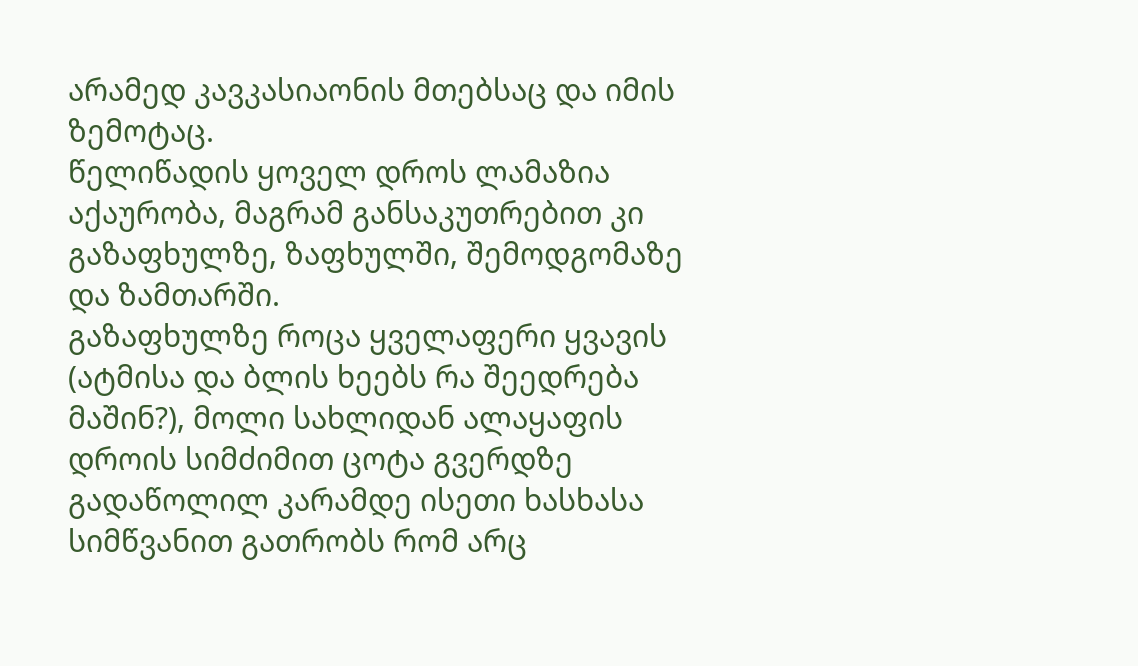არამედ კავკასიაონის მთებსაც და იმის ზემოტაც.
წელიწადის ყოველ დროს ლამაზია აქაურობა, მაგრამ განსაკუთრებით კი გაზაფხულზე, ზაფხულში, შემოდგომაზე და ზამთარში.
გაზაფხულზე როცა ყველაფერი ყვავის (ატმისა და ბლის ხეებს რა შეედრება მაშინ?), მოლი სახლიდან ალაყაფის დროის სიმძიმით ცოტა გვერდზე გადაწოლილ კარამდე ისეთი ხასხასა სიმწვანით გათრობს რომ არც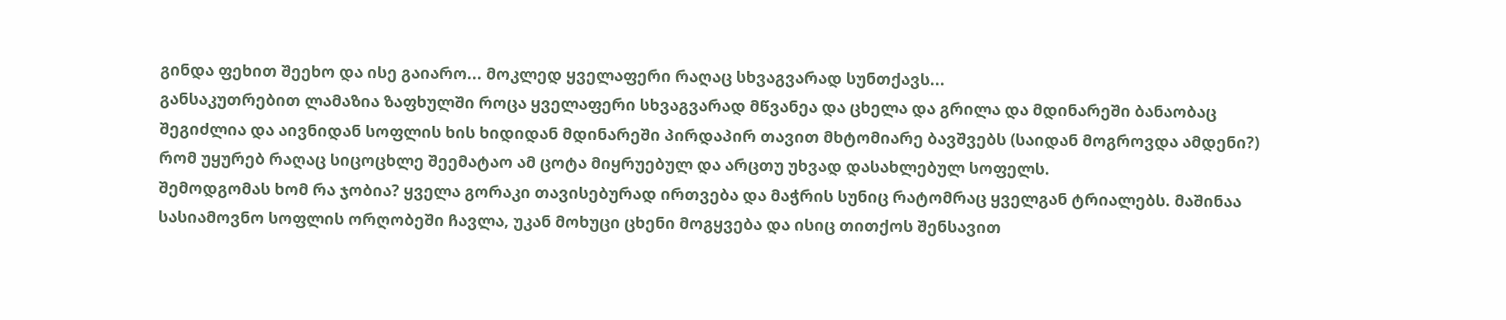გინდა ფეხით შეეხო და ისე გაიარო... მოკლედ ყველაფერი რაღაც სხვაგვარად სუნთქავს...
განსაკუთრებით ლამაზია ზაფხულში როცა ყველაფერი სხვაგვარად მწვანეა და ცხელა და გრილა და მდინარეში ბანაობაც შეგიძლია და აივნიდან სოფლის ხის ხიდიდან მდინარეში პირდაპირ თავით მხტომიარე ბავშვებს (საიდან მოგროვდა ამდენი?) რომ უყურებ რაღაც სიცოცხლე შეემატაო ამ ცოტა მიყრუებულ და არცთუ უხვად დასახლებულ სოფელს.
შემოდგომას ხომ რა ჯობია? ყველა გორაკი თავისებურად ირთვება და მაჭრის სუნიც რატომრაც ყველგან ტრიალებს. მაშინაა სასიამოვნო სოფლის ორღობეში ჩავლა, უკან მოხუცი ცხენი მოგყვება და ისიც თითქოს შენსავით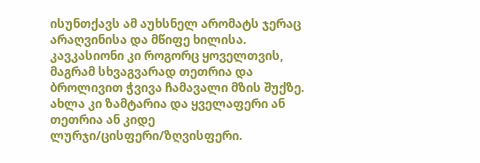ისუნთქავს ამ აუხსნელ არომატს ჯერაც არაღვინისა და მწიფე ხილისა. კავკასიონი კი როგორც ყოველთვის, მაგრამ სხვაგვარად თეთრია და ბროლივით ჭვივა ჩამავალი მზის შუქზე.
ახლა კი ზამტარია და ყველაფერი ან თეთრია ან კიდე ლურჯი/ცისფერი/ზღვისფერი.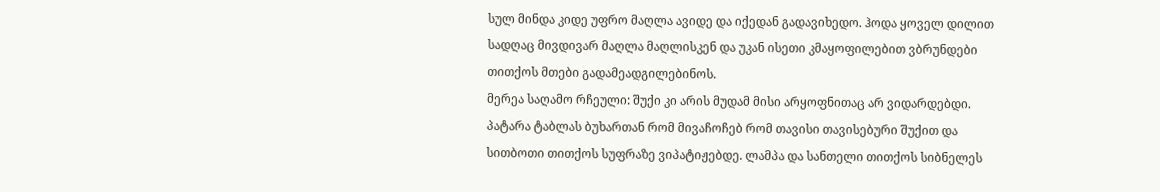სულ მინდა კიდე უფრო მაღლა ავიდე და იქედან გადავიხედო. ჰოდა ყოველ დილით სადღაც მივდივარ მაღლა მაღლისკენ და უკან ისეთი კმაყოფილებით ვბრუნდები თითქოს მთები გადამეადგილებინოს.
მერეა საღამო რჩეული: შუქი კი არის მუდამ მისი არყოფნითაც არ ვიდარდებდი.
პატარა ტაბლას ბუხართან რომ მივაჩოჩებ რომ თავისი თავისებური შუქით და სითბოთი თითქოს სუფრაზე ვიპატიჟებდე. ლამპა და სანთელი თითქოს სიბნელეს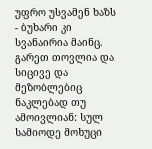უფრო უსვამენ ხაზს - ბუხარი კი სვანაირია მაინც.
გარეთ თოვლია და სიცივე და მეზობლებიც ნაკლებად თუ ამოივლიან: სულ სამიოდე მოხუცი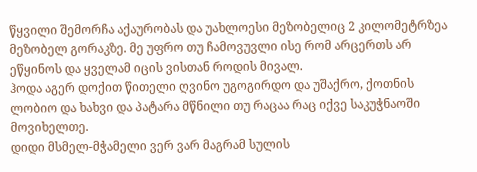წყვილი შემორჩა აქაურობას და უახლოესი მეზობელიც 2 კილომეტრზეა მეზობელ გორაკზე. მე უფრო თუ ჩამოვუვლი ისე რომ არცერთს არ ეწყინოს და ყველამ იცის ვისთან როდის მივალ.
ჰოდა აგერ დოქით წითელი ღვინო უგოგირდო და უშაქრო, ქოთნის ლობიო და ხახვი და პატარა მწნილი თუ რაცაა რაც იქვე საკუჭნაოში მოვიხელთე.
დიდი მსმელ-მჭამელი ვერ ვარ მაგრამ სულის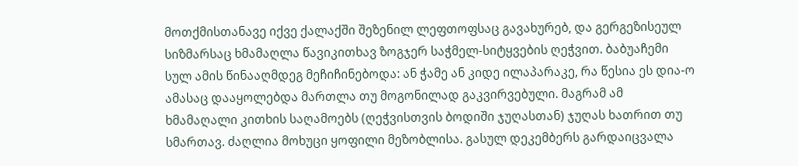მოთქმისთანავე იქვე ქალაქში შეზენილ ლეფთოფსაც გავახურებ, და გერგეზისეულ სიზმარსაც ხმამაღლა წავიკითხავ ზოგჯერ საჭმელ-სიტყვების ღეჭვით. ბაბუაჩემი სულ ამის წინააღმდეგ მეჩიჩინებოდა: ან ჭამე ან კიდე ილაპარაკე, რა წესია ეს დია-ო ამასაც დააყოლებდა მართლა თუ მოგონილად გაკვირვებული. მაგრამ ამ ხმამაღალი კითხის საღამოებს (ღეჭვისთვის ბოდიში ჯუღასთან) ჯუღას ხათრით თუ სმართავ. ძაღლია მოხუცი ყოფილი მეზობლისა. გასულ დეკემბერს გარდაიცვალა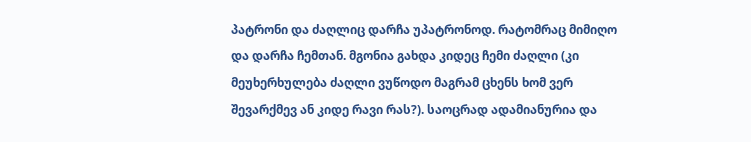პატრონი და ძაღლიც დარჩა უპატრონოდ. რატომრაც მიმიღო და დარჩა ჩემთან. მგონია გახდა კიდეც ჩემი ძაღლი (კი მეუხერხულება ძაღლი ვუწოდო მაგრამ ცხენს ხომ ვერ შევარქმევ ან კიდე რავი რას?). საოცრად ადამიანურია და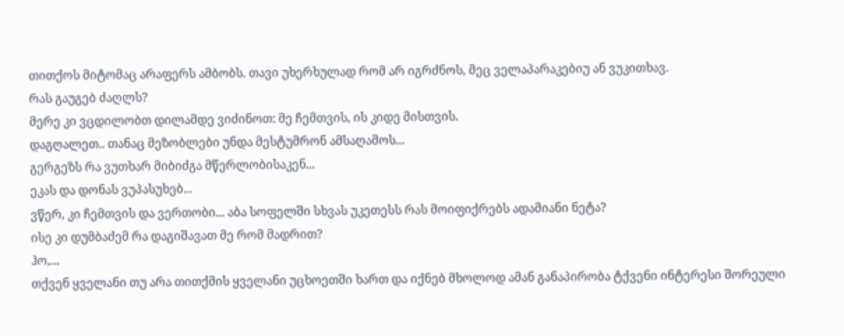თითქოს მიტომაც არაფერს ამბობს. თავი უხერხულად რომ არ იგრძნოს, მეც ველაპარაკებიუ ან ვუკითხავ.
რას გაუგებ ძაღლს?
მერე კი ვცდილობთ დილამდე ვიძინოთ: მე ჩემთვის, ის კიდე მისთვის.
დაგღალეთ.. თანაც მეზობლები უნდა მესტუმრონ ამსაღამოს...
გერგეზს რა ვუთხარ მიბიძგა მწერლობისაკენ...
ეკას და დონას ვუპასუხებ...
ვწერ, კი ჩემთვის და ვერთობი... აბა სოფელში სხვას უკეთესს რას მოიფიქრებს ადამიანი ნეტა?
ისე კი დუმბაძემ რა დაგიშავათ მე რომ მადრით?
ჰო,...
თქვენ ყველანი თუ არა თითქმის ყველანი უცხოეთში ხართ და იქნებ მხოლოდ ამან განაპირობა ტქვენი ინტერესი შორეული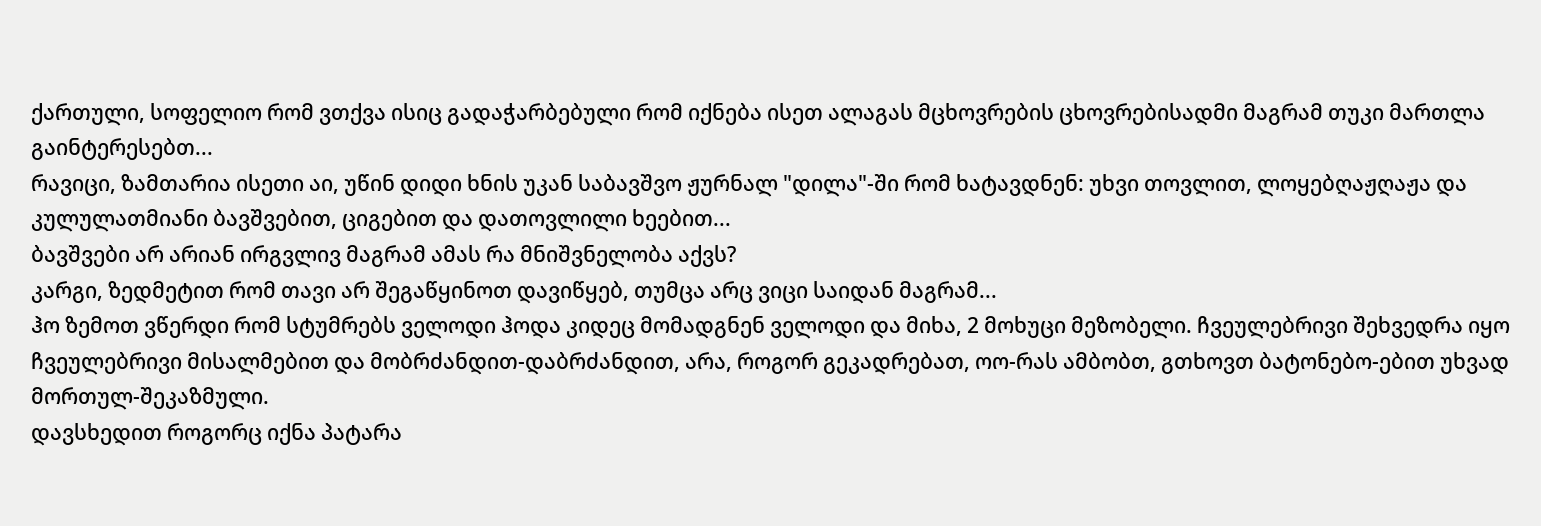ქართული, სოფელიო რომ ვთქვა ისიც გადაჭარბებული რომ იქნება ისეთ ალაგას მცხოვრების ცხოვრებისადმი მაგრამ თუკი მართლა გაინტერესებთ...
რავიცი, ზამთარია ისეთი აი, უწინ დიდი ხნის უკან საბავშვო ჟურნალ "დილა"-ში რომ ხატავდნენ: უხვი თოვლით, ლოყებღაჟღაჟა და კულულათმიანი ბავშვებით, ციგებით და დათოვლილი ხეებით...
ბავშვები არ არიან ირგვლივ მაგრამ ამას რა მნიშვნელობა აქვს?
კარგი, ზედმეტით რომ თავი არ შეგაწყინოთ დავიწყებ, თუმცა არც ვიცი საიდან მაგრამ...
ჰო ზემოთ ვწერდი რომ სტუმრებს ველოდი ჰოდა კიდეც მომადგნენ ველოდი და მიხა, 2 მოხუცი მეზობელი. ჩვეულებრივი შეხვედრა იყო ჩვეულებრივი მისალმებით და მობრძანდით-დაბრძანდით, არა, როგორ გეკადრებათ, ოო-რას ამბობთ, გთხოვთ ბატონებო-ებით უხვად მორთულ-შეკაზმული.
დავსხედით როგორც იქნა პატარა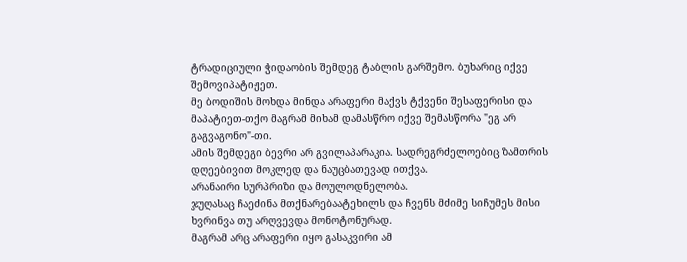ტრადიციული ჭიდაობის შემდეგ ტაბლის გარშემო. ბუხარიც იქვე შემოვიპატიჟეთ.
მე ბოდიშის მოხდა მინდა არაფერი მაქვს ტქვენი შესაფერისი და მაპატიეთ-თქო მაგრამ მიხამ დამასწრო იქვე შემასწორა "ეგ არ გაგვაგონო"-თი.
ამის შემდეგი ბევრი არ გვილაპარაკია. სადრეგრძელოებიც ზამთრის დღეებივით მოკლედ და ნაუცბათევად ითქვა.
არანაირი სურპრიზი და მოულოდნელობა.
ჯუღასაც ჩაეძინა მთქნარებაატეხილს და ჩვენს მძიმე სიჩუმეს მისი ხვრინვა თუ არღვევდა მონოტონურად.
მაგრამ არც არაფერი იყო გასაკვირი ამ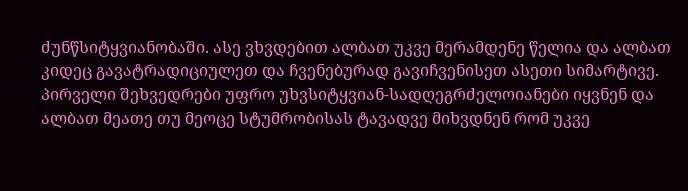ძუნწსიტყვიანობაში. ასე ვხვდებით ალბათ უკვე მერამდენე წელია და ალბათ კიდეც გავატრადიციულეთ და ჩვენებურად გავიჩვენისეთ ასეთი სიმარტივე.
პირველი შეხვედრები უფრო უხვსიტყვიან-სადღეგრძელოიანები იყვნენ და ალბათ მეათე თუ მეოცე სტუმრობისას ტავადვე მიხვდნენ რომ უკვე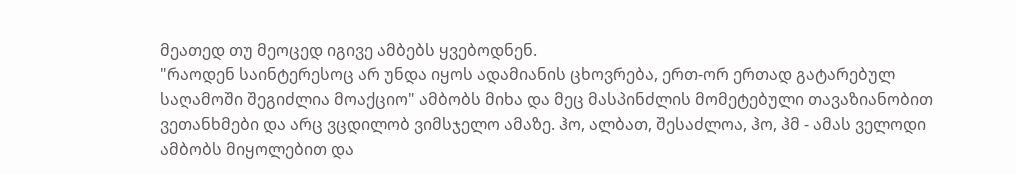მეათედ თუ მეოცედ იგივე ამბებს ყვებოდნენ.
"რაოდენ საინტერესოც არ უნდა იყოს ადამიანის ცხოვრება, ერთ-ორ ერთად გატარებულ საღამოში შეგიძლია მოაქციო" ამბობს მიხა და მეც მასპინძლის მომეტებული თავაზიანობით ვეთანხმები და არც ვცდილობ ვიმსჯელო ამაზე. ჰო, ალბათ, შესაძლოა, ჰო, ჰმ - ამას ველოდი ამბობს მიყოლებით და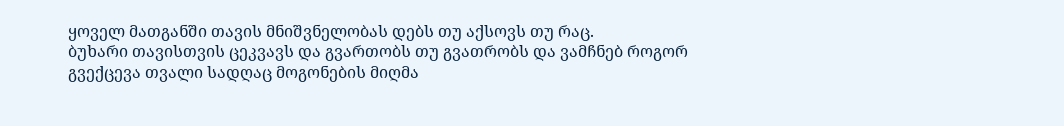ყოველ მათგანში თავის მნიშვნელობას დებს თუ აქსოვს თუ რაც.
ბუხარი თავისთვის ცეკვავს და გვართობს თუ გვათრობს და ვამჩნებ როგორ გვექცევა თვალი სადღაც მოგონების მიღმა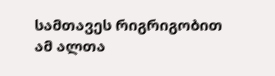სამთავეს რიგრიგობით ამ ალთა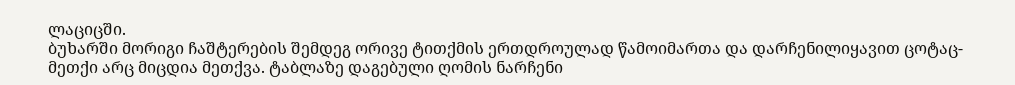ლაციცში.
ბუხარში მორიგი ჩაშტერების შემდეგ ორივე ტითქმის ერთდროულად წამოიმართა და დარჩენილიყავით ცოტაც-მეთქი არც მიცდია მეთქვა. ტაბლაზე დაგებული ღომის ნარჩენი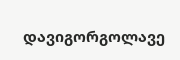დავიგორგოლავე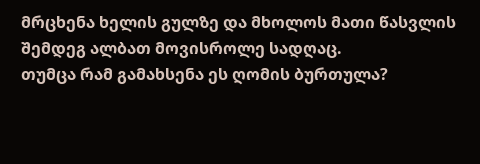მრცხენა ხელის გულზე და მხოლოს მათი წასვლის შემდეგ ალბათ მოვისროლე სადღაც.
თუმცა რამ გამახსენა ეს ღომის ბურთულა?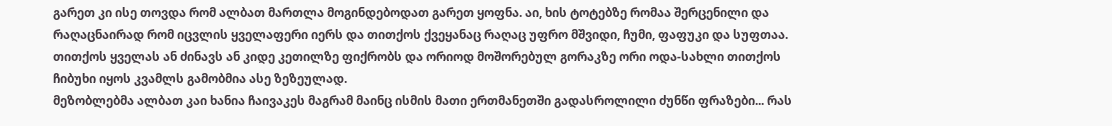გარეთ კი ისე თოვდა რომ ალბათ მართლა მოგინდებოდათ გარეთ ყოფნა. აი, ხის ტოტებზე რომაა შერცენილი და რაღაცნაირად რომ იცვლის ყველაფერი იერს და თითქოს ქვეყანაც რაღაც უფრო მშვიდი, ჩუმი, ფაფუკი და სუფთაა. თითქოს ყველას ან ძინავს ან კიდე კეთილზე ფიქრობს და ორიოდ მოშორებულ გორაკზე ორი ოდა-სახლი თითქოს ჩიბუხი იყოს კვამლს გამობმია ასე ზეზეულად.
მეზობლებმა ალბათ კაი ხანია ჩაივაკეს მაგრამ მაინც ისმის მათი ერთმანეთში გადასროლილი ძუნწი ფრაზები... რას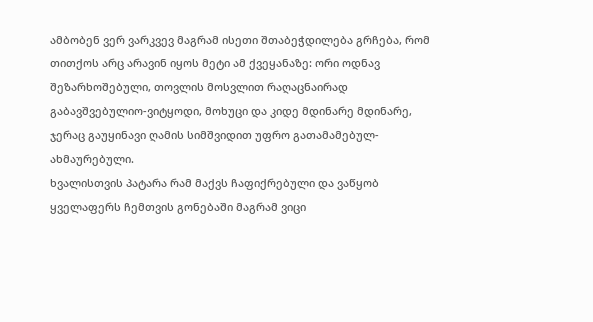ამბობენ ვერ ვარკვევ მაგრამ ისეთი შთაბეჭდილება გრჩება, რომ თითქოს არც არავინ იყოს მეტი ამ ქვეყანაზე: ორი ოდნავ შეზარხოშებული, თოვლის მოსვლით რაღაცნაირად გაბავშვებულიო-ვიტყოდი, მოხუცი და კიდე მდინარე მდინარე, ჯერაც გაუყინავი ღამის სიმშვიდით უფრო გათამამებულ-ახმაურებული.
ხვალისთვის პატარა რამ მაქვს ჩაფიქრებული და ვაწყობ ყველაფერს ჩემთვის გონებაში მაგრამ ვიცი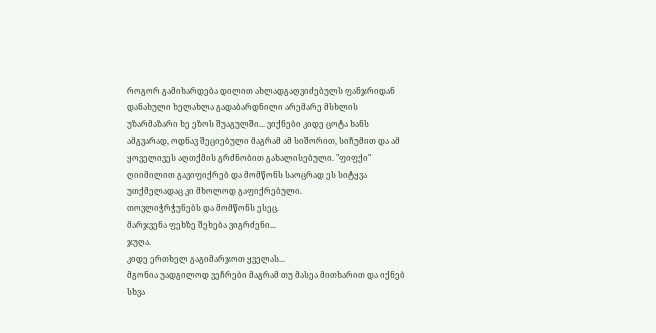როგორ გამიხარდება დილით ახლადგაღვიძებულს ფანჯრიდან დანახული ხელახლა გადაბარდნილი არემარე მსხლის უზარმაზარი ხე ეზოს შუაგულში... ვიქნები კიდე ცოტა ხანს ამგვარად, ოდნავ შეციებული მაგრამ ამ სიშორით, სიჩუმით და ამ ყოველივეს აღთქმის გრძნობით გახალისებული. "ფიფქი" ღიიმილით გავიფიქრებ და მომწონს საოცრად ეს სიტყვა უთქმელადაც კი მხოლოდ გაფიქრებული.
თოვლიჭრჭუნებს და მომწონს ესეც.
მარჯვენა ფეხზე შეხება ვიგრძენი...
ჯუღა.
კიდე ერთხელ გაგიმარჯოთ ყველას...
მგონია უადგილოდ ვეჩრები მაგრამ თუ მასეა მითხარით და იქნებ სხვა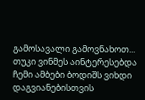გამოსავალი გამოვნახოთ...
თუკი ვინმეს აინტერესებდა ჩემი ამბები ბოდიშს ვიხდი დაგვიანებისთვის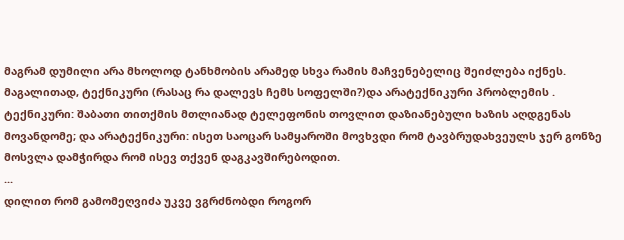მაგრამ დუმილი არა მხოლოდ ტანხმობის არამედ სხვა რამის მაჩვენებელიც შეიძლება იქნეს. მაგალითად, ტექნიკური (რასაც რა დალევს ჩემს სოფელში?)და არატექნიკური პრობლემის . ტექნიკური: შაბათი თითქმის მთლიანად ტელეფონის თოვლით დაზიანებული ხაზის აღდგენას მოვანდომე; და არატექნიკური: ისეთ საოცარ სამყაროში მოვხვდი რომ ტავბრუდახვეულს ჯერ გონზე მოსვლა დამჭირდა რომ ისევ თქვენ დაგკავშირებოდით.
...
დილით რომ გამომეღვიძა უკვე ვგრძნობდი როგორ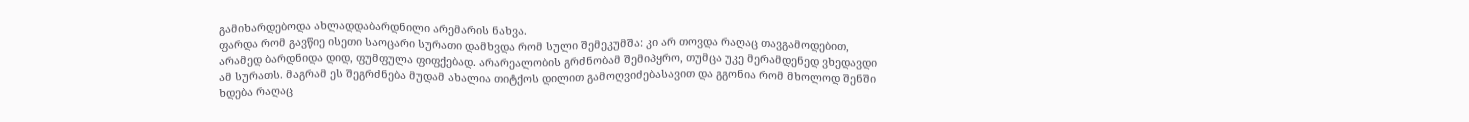გამიხარდებოდა ახლადდაბარდნილი არემარის ნახვა.
ფარდა რომ გავწიე ისეთი საოცარი სურათი დამხვდა რომ სული შემეკუმშა: კი არ თოვდა რაღაც თავგამოდებით, არამედ ბარდნიდა დიდ, ფუმფულა ფიფქებად. არარეალობის გრძნობამ შემიპყრო, თუმცა უკე მერამდენედ ვხედავდი ამ სურათს. მაგრამ ეს შეგრძნება მუდამ ახალია თიტქოს დილით გამოღვიძებასავით და გგონია რომ მხოლოდ შენში ხდება რაღაც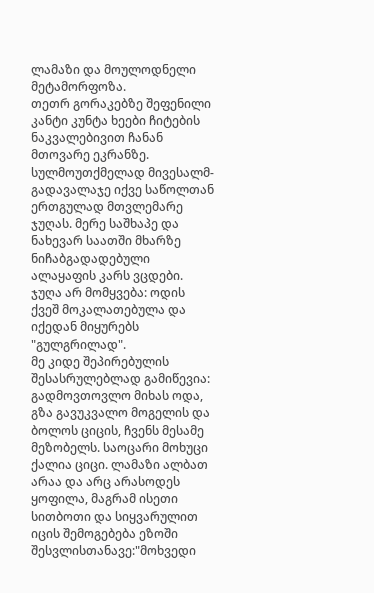ლამაზი და მოულოდნელი მეტამორფოზა.
თეთრ გორაკებზე შეფენილი კანტი კუნტა ხეები ჩიტების ნაკვალებივით ჩანან მთოვარე ეკრანზე.
სულმოუთქმელად მივესალმ-გადავალაჯე იქვე საწოლთან ერთგულად მთვლემარე ჯუღას. მერე საშხაპე და ნახევარ საათში მხარზე ნიჩაბგადადებული ალაყაფის კარს ვცდები. ჯუღა არ მომყვება: ოდის ქვეშ მოკალათებულა და იქედან მიყურებს "გულგრილად".
მე კიდე შეპირებულის შესასრულებლად გამიწევია: გადმოვთოვლო მიხას ოდა, გზა გავუკვალო მოგელის და ბოლოს ციცის, ჩვენს მესამე მეზობელს. საოცარი მოხუცი ქალია ციცი. ლამაზი ალბათ არაა და არც არასოდეს ყოფილა, მაგრამ ისეთი სითბოთი და სიყვარულით იცის შემოგებება ეზოში შესვლისთანავე:"მოხვედი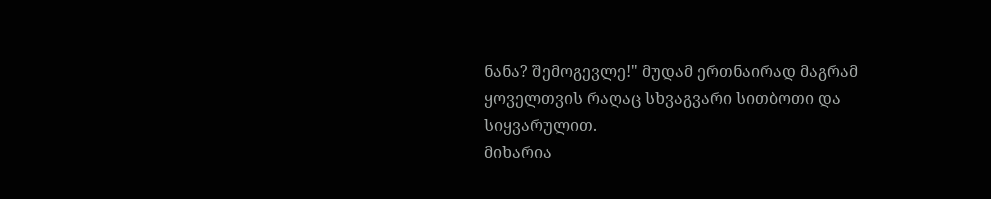ნანა? შემოგევლე!" მუდამ ერთნაირად მაგრამ ყოველთვის რაღაც სხვაგვარი სითბოთი და სიყვარულით.
მიხარია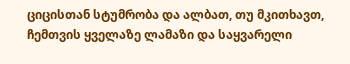ციცისთან სტუმრობა და ალბათ, თუ მკითხავთ, ჩემთვის ყველაზე ლამაზი და საყვარელი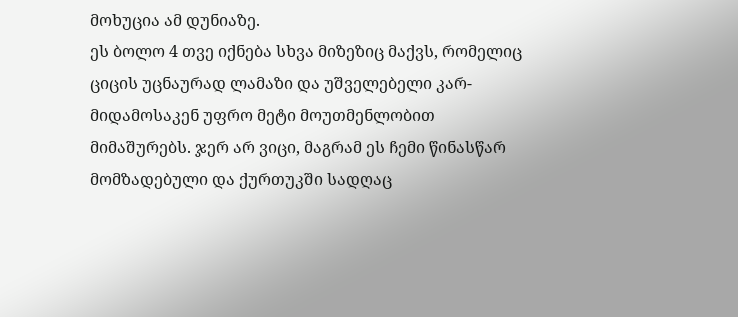მოხუცია ამ დუნიაზე.
ეს ბოლო 4 თვე იქნება სხვა მიზეზიც მაქვს, რომელიც ციცის უცნაურად ლამაზი და უშველებელი კარ-მიდამოსაკენ უფრო მეტი მოუთმენლობით მიმაშურებს. ჯერ არ ვიცი, მაგრამ ეს ჩემი წინასწარ მომზადებული და ქურთუკში სადღაც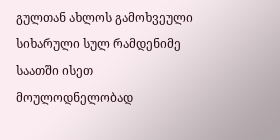გულთან ახლოს გამოხვეული სიხარული სულ რამდენიმე საათში ისეთ მოულოდნელობად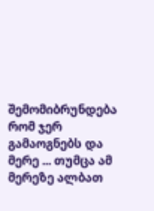შემომიბრუნდება რომ ჯერ გამაოგნებს და მერე ... თუმცა ამ მერეზე ალბათ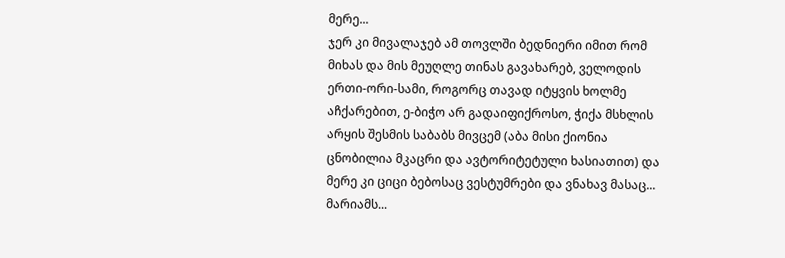მერე...
ჯერ კი მივალაჯებ ამ თოვლში ბედნიერი იმით რომ მიხას და მის მეუღლე თინას გავახარებ, ველოდის ერთი-ორი-სამი, როგორც თავად იტყვის ხოლმე აჩქარებით, ე-ბიჭო არ გადაიფიქროსო, ჭიქა მსხლის არყის შესმის საბაბს მივცემ (აბა მისი ქიონია ცნობილია მკაცრი და ავტორიტეტული ხასიათით) და მერე კი ციცი ბებოსაც ვესტუმრები და ვნახავ მასაც... მარიამს...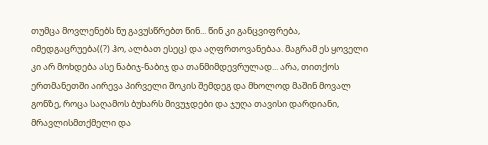თუმცა მოვლენებს ნუ გავუსწრებთ წინ... წინ კი განცვიფრება, იმედგაცრუება((?) ჰო, ალბათ ესეც) და აღფრთოვანებაა. მაგრამ ეს ყოველი კი არ მოხდება ასე ნაბიჯ-ნაბიჯ და თანმიმდევრულად... არა, თითქოს ერთმანეთში აირევა პირველი შოკის შემდეგ და მხოლოდ მაშინ მოვალ გონზე, როცა საღამოს ბუხარს მივუჯდები და ჯუღა თავისი დარდიანი, მრავლისმთქმელი და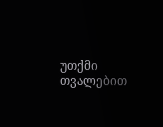უთქმი თვალებით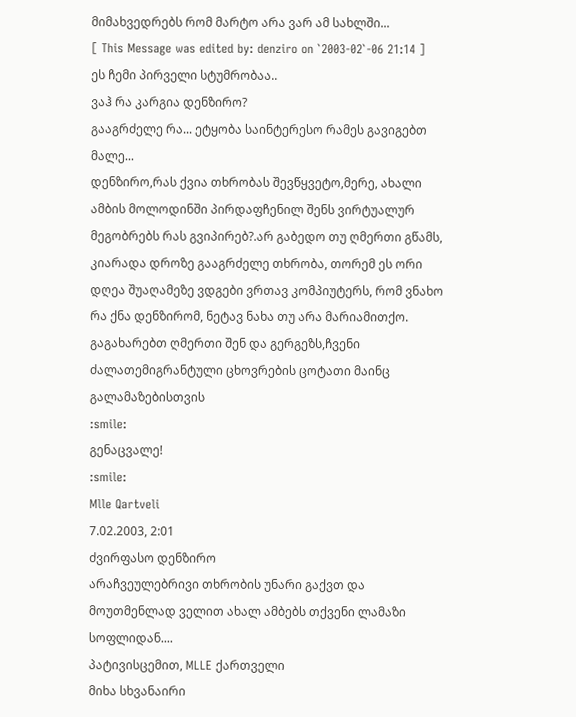მიმახვედრებს რომ მარტო არა ვარ ამ სახლში...
[ This Message was edited by: denziro on `2003-02`-06 21:14 ]
ეს ჩემი პირველი სტუმრობაა..
ვაჰ რა კარგია დენზირო?
გააგრძელე რა... ეტყობა საინტერესო რამეს გავიგებთ მალე...
დენზირო,რას ქვია თხრობას შევწყვეტო,მერე, ახალი ამბის მოლოდინში პირდაფჩენილ შენს ვირტუალურ მეგობრებს რას გვიპირებ?.არ გაბედო თუ ღმერთი გწამს, კიარადა დროზე გააგრძელე თხრობა, თორემ ეს ორი დღეა შუაღამეზე ვდგები ვრთავ კომპიუტერს, რომ ვნახო რა ქნა დენზირომ, ნეტავ ნახა თუ არა მარიამითქო.
გაგახარებთ ღმერთი შენ და გერგეზს,ჩვენი ძალათემიგრანტული ცხოვრების ცოტათი მაინც გალამაზებისთვის
:smile:
გენაცვალე!
:smile:
Mlle Qartveli
7.02.2003, 2:01
ძვირფასო დენზირო
არაჩვეულებრივი თხრობის უნარი გაქვთ და მოუთმენლად ველით ახალ ამბებს თქვენი ლამაზი სოფლიდან....
პატივისცემით, MLLE ქართველი
მიხა სხვანაირი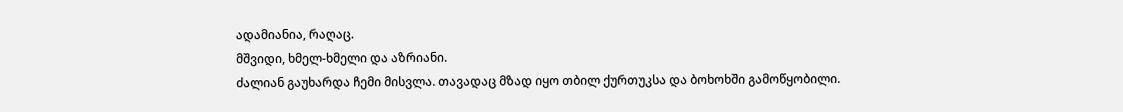ადამიანია, რაღაც.
მშვიდი, ხმელ-ხმელი და აზრიანი.
ძალიან გაუხარდა ჩემი მისვლა. თავადაც მზად იყო თბილ ქურთუკსა და ბოხოხში გამოწყობილი.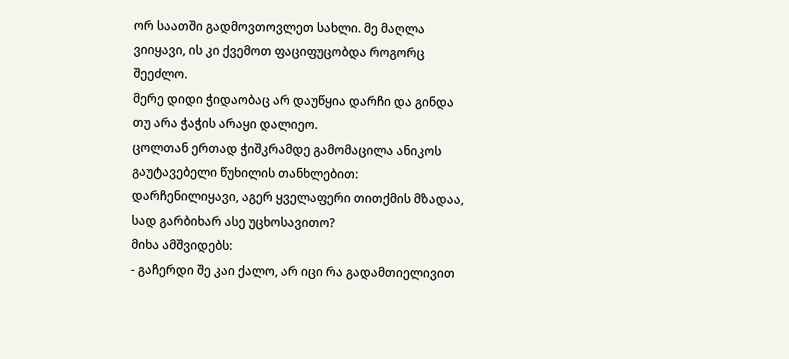ორ საათში გადმოვთოვლეთ სახლი. მე მაღლა ვიიყავი, ის კი ქვემოთ ფაციფუცობდა როგორც შეეძლო.
მერე დიდი ჭიდაობაც არ დაუწყია დარჩი და გინდა თუ არა ჭაჭის არაყი დალიეო.
ცოლთან ერთად ჭიშკრამდე გამომაცილა ანიკოს გაუტავებელი წუხილის თანხლებით: დარჩენილიყავი, აგერ ყველაფერი თითქმის მზადაა, სად გარბიხარ ასე უცხოსავითო?
მიხა ამშვიდებს:
- გაჩერდი შე კაი ქალო, არ იცი რა გადამთიელივით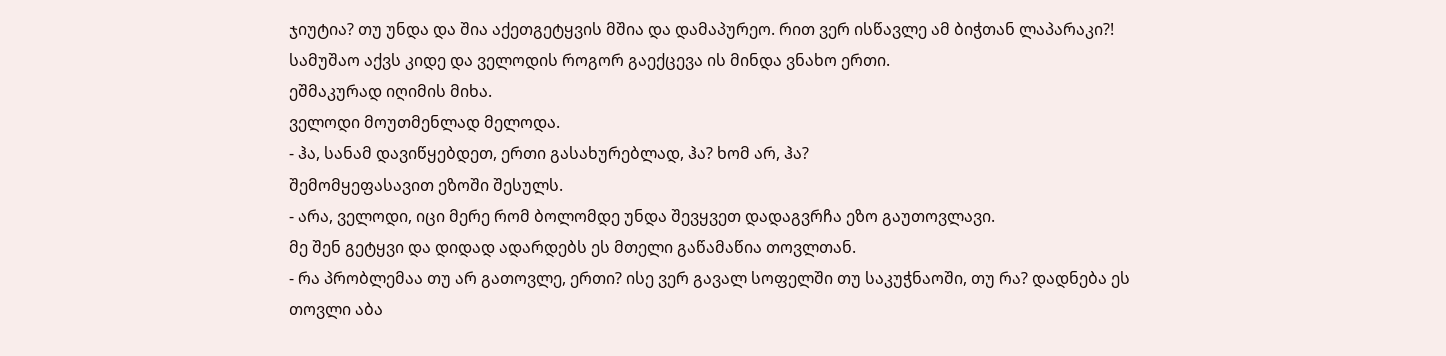ჯიუტია? თუ უნდა და შია აქეთგეტყვის მშია და დამაპურეო. რით ვერ ისწავლე ამ ბიჭთან ლაპარაკი?! სამუშაო აქვს კიდე და ველოდის როგორ გაექცევა ის მინდა ვნახო ერთი.
ეშმაკურად იღიმის მიხა.
ველოდი მოუთმენლად მელოდა.
- ჰა, სანამ დავიწყებდეთ, ერთი გასახურებლად, ჰა? ხომ არ, ჰა?
შემომყეფასავით ეზოში შესულს.
- არა, ველოდი, იცი მერე რომ ბოლომდე უნდა შევყვეთ დადაგვრჩა ეზო გაუთოვლავი.
მე შენ გეტყვი და დიდად ადარდებს ეს მთელი გაწამაწია თოვლთან.
- რა პრობლემაა თუ არ გათოვლე, ერთი? ისე ვერ გავალ სოფელში თუ საკუჭნაოში, თუ რა? დადნება ეს თოვლი აბა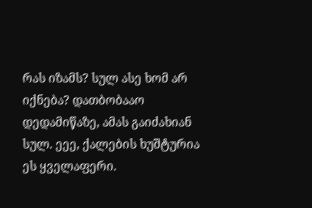რას იზამს? სულ ასე ხომ არ იქნება? დათბობააო დედამიწაზე, ამას გაიძახიან სულ. ეეე, ქალების ხუშტურია ეს ყველაფერი.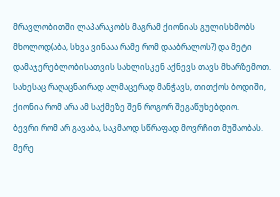მრავლობითში ლაპარაკობს მაგრამ ქიონიას გულისხმობს მხოლოდ(აბა, სხვა ვინააა რამე რომ დააბრალოს?) და მეტი დამაჯერებლობისათვის სახლისკენ აქნევს თავს მხარზემოთ. სახესაც რაღაცნაირად ალმაცერად მანჭავს, თითქოს ბოდიში, ქიონია რომ არა ამ საქმეზე შენ როგორ შეგაწუხებდიო.
ბევრი რომ არ გავაბა, საკმაოდ სწრაფად მოვრჩით მუშაობას. მერე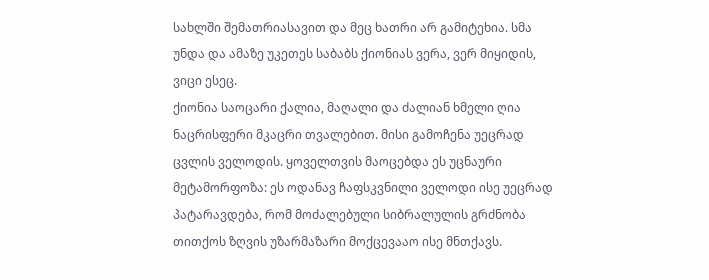სახლში შემათრიასავით და მეც ხათრი არ გამიტეხია. სმა უნდა და ამაზე უკეთეს საბაბს ქიონიას ვერა, ვერ მიყიდის, ვიცი ესეც.
ქიონია საოცარი ქალია, მაღალი და ძალიან ხმელი ღია ნაცრისფერი მკაცრი თვალებით. მისი გამოჩენა უეცრად ცვლის ველოდის. ყოველთვის მაოცებდა ეს უცნაური მეტამორფოზა: ეს ოდანავ ჩაფსკვნილი ველოდი ისე უეცრად პატარავდება, რომ მოძალებული სიბრალულის გრძნობა თითქოს ზღვის უზარმაზარი მოქცევააო ისე მნთქავს.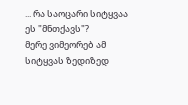... რა საოცარი სიტყვაა ეს "მნთქავს"?
მერე ვიმეორებ ამ სიტყვას ზედიზედ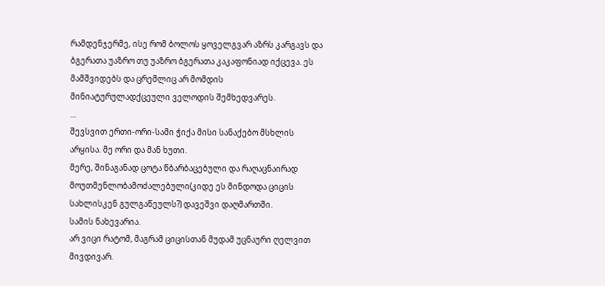რამდენჯერმე, ისე რომ ბოლოს ყოველგვარ აზრს კარგავს და ბგერათა უაზრო თუ უაზრო ბგერათა კაკაფონიად იქცევა. ეს მამშვიდებს და ცრემლიც არ მომდის მინიატურულადქცეული ველოდის შემხედვარეს.
...
შევსვით ერთი-ორი-სამი ჭიქა მისი სანაქებო მსხლის არყისა. მე ორი და მან ხუთი.
მერე, შინაგანად ცოტა წბარბაცებული და რაღაცნაირად მოუთმენლობამოძალებული(კიდე ეს მინდოდა ციცის სახლისკენ გულგაწეულს?) დავეშვი დაღმართში.
სამის ნახევარია.
არ ვიცი რატომ, მაგრამ ციცისთან მუდამ უცნაური ღელვით მივდივარ.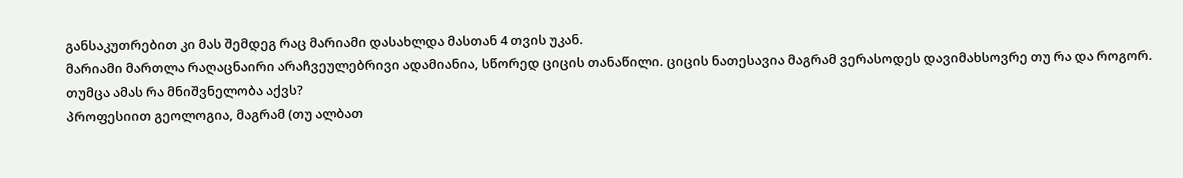განსაკუთრებით კი მას შემდეგ რაც მარიამი დასახლდა მასთან 4 თვის უკან.
მარიამი მართლა რაღაცნაირი არაჩვეულებრივი ადამიანია, სწორედ ციცის თანაწილი. ციცის ნათესავია მაგრამ ვერასოდეს დავიმახსოვრე თუ რა და როგორ.
თუმცა ამას რა მნიშვნელობა აქვს?
პროფესიით გეოლოგია, მაგრამ (თუ ალბათ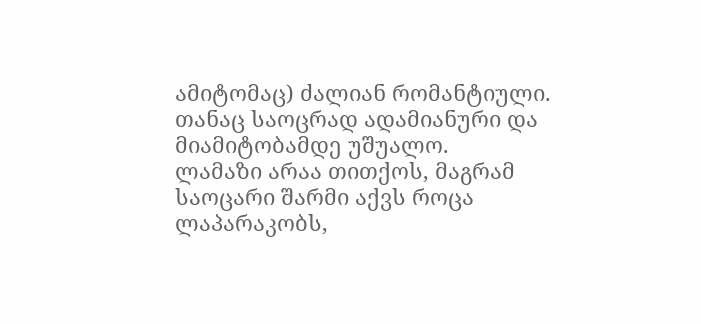ამიტომაც) ძალიან რომანტიული. თანაც საოცრად ადამიანური და მიამიტობამდე უშუალო.
ლამაზი არაა თითქოს, მაგრამ საოცარი შარმი აქვს როცა ლაპარაკობს,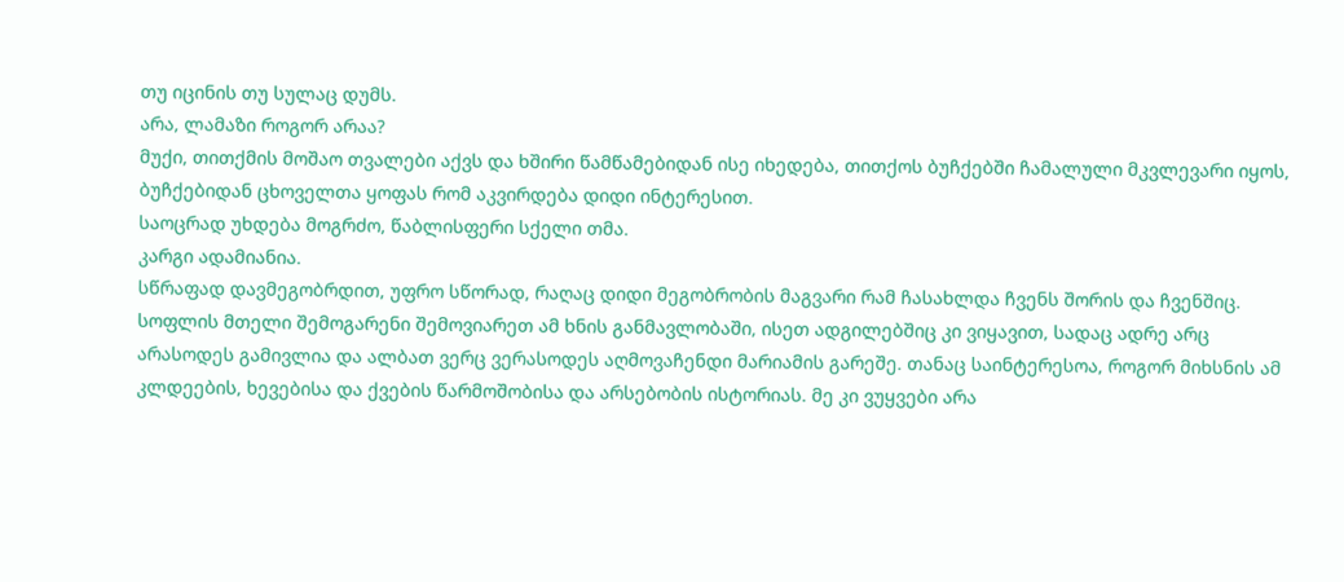თუ იცინის თუ სულაც დუმს.
არა, ლამაზი როგორ არაა?
მუქი, თითქმის მოშაო თვალები აქვს და ხშირი წამწამებიდან ისე იხედება, თითქოს ბუჩქებში ჩამალული მკვლევარი იყოს, ბუჩქებიდან ცხოველთა ყოფას რომ აკვირდება დიდი ინტერესით.
საოცრად უხდება მოგრძო, წაბლისფერი სქელი თმა.
კარგი ადამიანია.
სწრაფად დავმეგობრდით, უფრო სწორად, რაღაც დიდი მეგობრობის მაგვარი რამ ჩასახლდა ჩვენს შორის და ჩვენშიც.
სოფლის მთელი შემოგარენი შემოვიარეთ ამ ხნის განმავლობაში, ისეთ ადგილებშიც კი ვიყავით, სადაც ადრე არც არასოდეს გამივლია და ალბათ ვერც ვერასოდეს აღმოვაჩენდი მარიამის გარეშე. თანაც საინტერესოა, როგორ მიხსნის ამ კლდეების, ხევებისა და ქვების წარმოშობისა და არსებობის ისტორიას. მე კი ვუყვები არა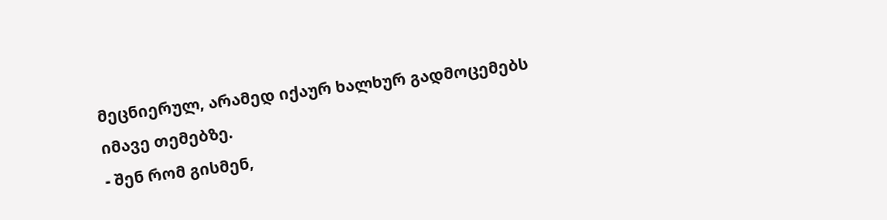მეცნიერულ, არამედ იქაურ ხალხურ გადმოცემებს იმავე თემებზე.
- შენ რომ გისმენ,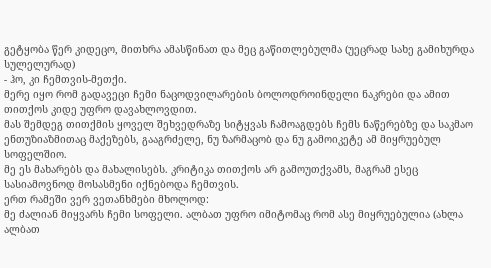გეტყობა წერ კიდეცო, მითხრა ამასწინათ და მეც გაწითლებულმა (უეცრად სახე გამიხურდა სულელურად)
- ჰო, კი ჩემთვის-მეთქი.
მერე იყო რომ გადავეცი ჩემი ნაცოდვილარების ბოლოდროინდელი ნაკრები და ამით თითქოს კიდე უფრო დავახლოვდით.
მას შემდეგ თითქმის ყოველ შეხვედრაზე სიტყვას ჩამოაგდებს ჩემს ნაწერებზე და საკმაო ენთუზიაზმითაც მაქეზებს, გააგრძელე, ნუ ზარმაცობ და ნუ გამოიკეტე ამ მიყრუებულ სოფელშიო.
მე ეს მახარებს და მახალისებს. კრიტიკა თითქოს არ გამოუთქვამს, მაგრამ ესეც სასიამოვნოდ მოსასმენი იქნებოდა ჩემთვის.
ერთ რამეში ვერ ვეთანხმები მხოლოდ:
მე ძალიან მიყვარს ჩემი სოფელი. ალბათ უფრო იმიტომაც რომ ასე მიყრუებულია (ახლა ალბათ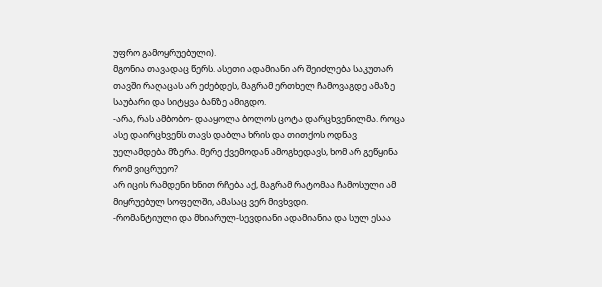უფრო გამოყრუებული).
მგონია თავადაც წერს. ასეთი ადამიანი არ შეიძლება საკუთარ თავში რაღაცას არ ეძებდეს, მაგრამ ერთხელ ჩამოვაგდე ამაზე საუბარი და სიტყვა ბანზე ამიგდო.
-არა, რას ამბობო- დააყოლა ბოლოს ცოტა დარცხვენილმა. როცა ასე დაირცხვენს თავს დაბლა ხრის და თითქოს ოდნავ უელამდება მზერა. მერე ქვემოდან ამოგხედავს, ხომ არ გეწყინა რომ ვიცრუეო?
არ იცის რამდენი ხნით რჩება აქ, მაგრამ რატომაა ჩამოსული ამ მიყრუებულ სოფელში, ამასაც ვერ მივხვდი.
-რომანტიული და მხიარულ-სევდიანი ადამიანია და სულ ესაა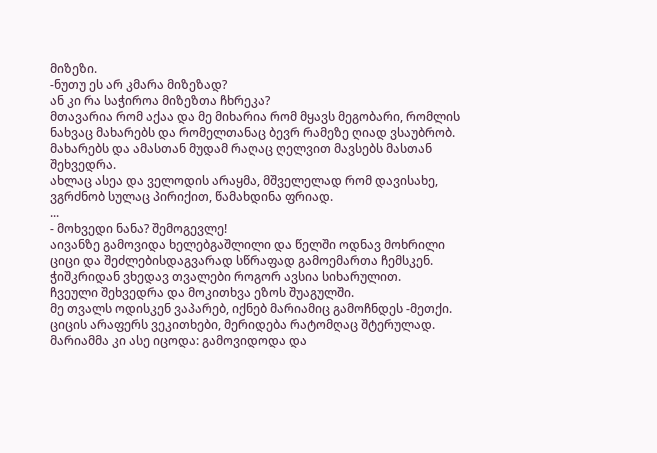მიზეზი.
-ნუთუ ეს არ კმარა მიზეზად?
ან კი რა საჭიროა მიზეზთა ჩხრეკა?
მთავარია რომ აქაა და მე მიხარია რომ მყავს მეგობარი, რომლის ნახვაც მახარებს და რომელთანაც ბევრ რამეზე ღიად ვსაუბრობ.
მახარებს და ამასთან მუდამ რაღაც ღელვით მავსებს მასთან შეხვედრა.
ახლაც ასეა და ველოდის არაყმა, მშველელად რომ დავისახე, ვგრძნობ სულაც პირიქით, წამახდინა ფრიად.
...
- მოხვედი ნანა? შემოგევლე!
აივანზე გამოვიდა ხელებგაშლილი და წელში ოდნავ მოხრილი ციცი და შეძლებისდაგვარად სწრაფად გამოემართა ჩემსკენ. ჭიშკრიდან ვხედავ თვალები როგორ ავსია სიხარულით.
ჩვეული შეხვედრა და მოკითხვა ეზოს შუაგულში.
მე თვალს ოდისკენ ვაპარებ, იქნებ მარიამიც გამოჩნდეს -მეთქი. ციცის არაფერს ვეკითხები, მერიდება რატომღაც შტერულად.
მარიამმა კი ასე იცოდა: გამოვიდოდა და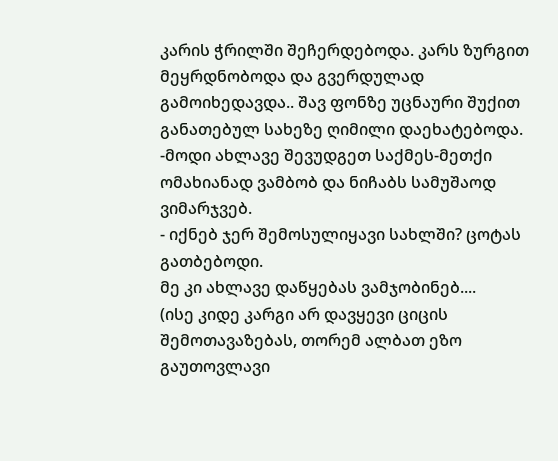კარის ჭრილში შეჩერდებოდა. კარს ზურგით მეყრდნობოდა და გვერდულად გამოიხედავდა.. შავ ფონზე უცნაური შუქით განათებულ სახეზე ღიმილი დაეხატებოდა.
-მოდი ახლავე შევუდგეთ საქმეს-მეთქი ომახიანად ვამბობ და ნიჩაბს სამუშაოდ ვიმარჯვებ.
- იქნებ ჯერ შემოსულიყავი სახლში? ცოტას გათბებოდი.
მე კი ახლავე დაწყებას ვამჯობინებ....
(ისე კიდე კარგი არ დავყევი ციცის შემოთავაზებას, თორემ ალბათ ეზო გაუთოვლავი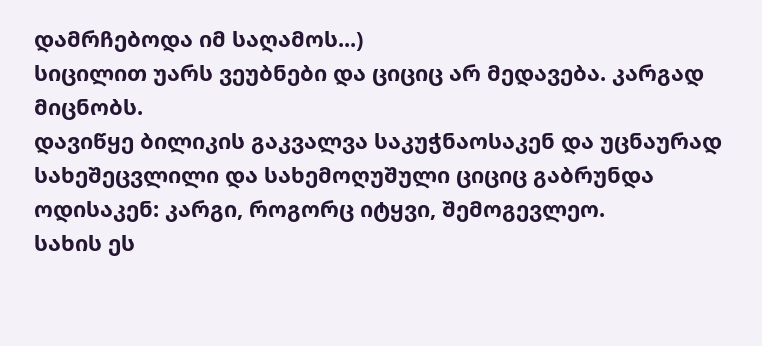დამრჩებოდა იმ საღამოს...)
სიცილით უარს ვეუბნები და ციციც არ მედავება. კარგად მიცნობს.
დავიწყე ბილიკის გაკვალვა საკუჭნაოსაკენ და უცნაურად სახეშეცვლილი და სახემოღუშული ციციც გაბრუნდა ოდისაკენ: კარგი, როგორც იტყვი, შემოგევლეო.
სახის ეს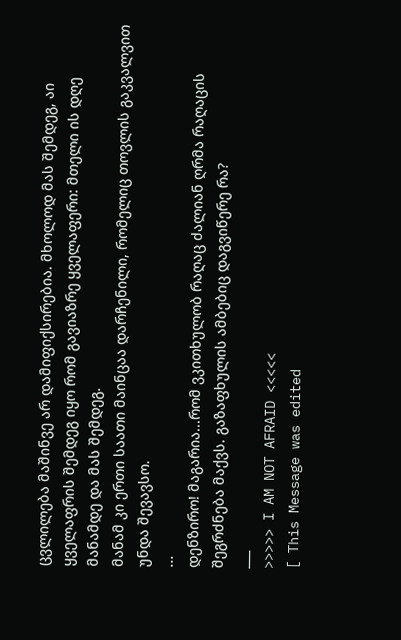ცვლილება მაშინვე არ დამიფიქსირებია. მხოლოდ მას შემდეგ, აი ყველაფრის შემდეგ იყო რომ გავიაზრე ყველაფერი: მთელი ის დღე მანამდე და მას შემდეგ.
მანამ კი ერთი საათი მაინცაა დარჩენილი, რომელიც თოვლის გაკვალვით უნდა შევავსო.
...
დენზირო! მაგარია...რომ ვკითხულობ რაღაც ძალიან ღრმა რაღაცის შეგრძნება მაქვს. გაზაფხულის ამბებიც დაგვიწერე რა?
___
>>>>> I AM NOT AFRAID <<<<<
[ This Message was edited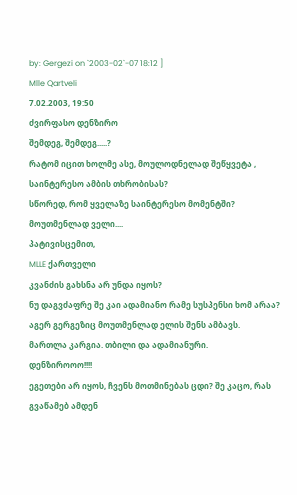by: Gergezi on `2003-02`-07 18:12 ]
Mlle Qartveli
7.02.2003, 19:50
ძვირფასო დენზირო
შემდეგ, შემდეგ.....?
რატომ იცით ხოლმე ასე, მოულოდნელად შეწყვეტა , საინტერესო ამბის თხრობისას?
სწორედ, რომ ყველაზე საინტერესო მომენტში?
მოუთმენლად ველი....
პატივისცემით,
MLLE ქართველი
კვანძის გახსნა არ უნდა იყოს?
ნუ დაგვძაფრე შე კაი ადამიანო რამე სუსპენსი ხომ არაა?
აგერ გერგეზიც მოუთმენლად ელის შენს ამბავს.
მართლა კარგია. თბილი და ადამიანური.
დენზიროოო!!!!
ეგეთები არ იყოს, ჩვენს მოთმინებას ცდი? შე კაცო, რას გვაწამებ ამდენ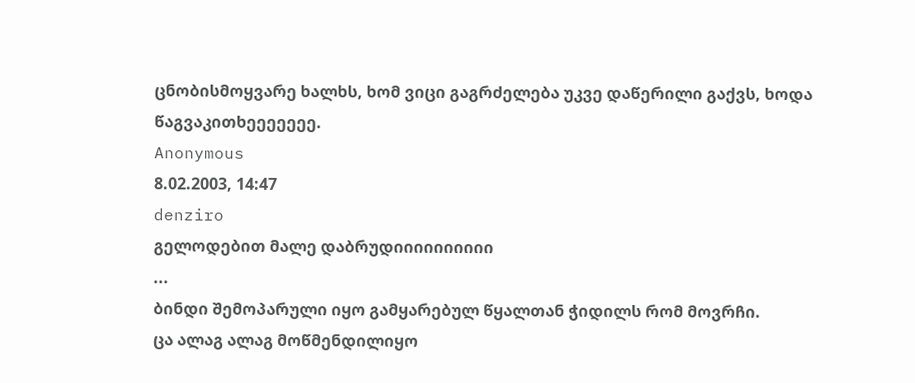ცნობისმოყვარე ხალხს, ხომ ვიცი გაგრძელება უკვე დაწერილი გაქვს, ხოდა წაგვაკითხეეეეეეე.
Anonymous
8.02.2003, 14:47
denziro
გელოდებით მალე დაბრუდიიიიიიიიიი
...
ბინდი შემოპარული იყო გამყარებულ წყალთან ჭიდილს რომ მოვრჩი.
ცა ალაგ ალაგ მოწმენდილიყო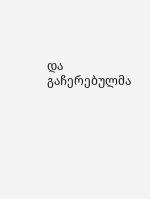და გაჩერებულმა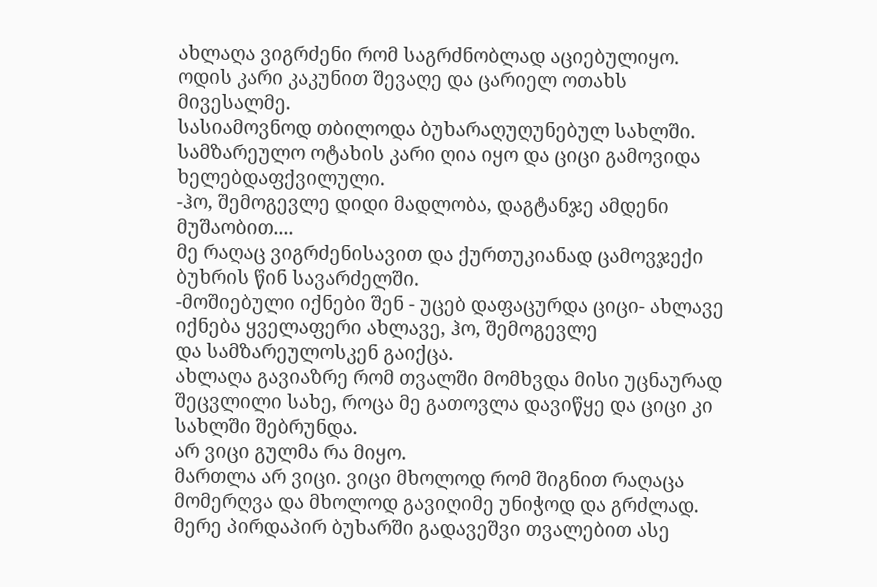ახლაღა ვიგრძენი რომ საგრძნობლად აციებულიყო.
ოდის კარი კაკუნით შევაღე და ცარიელ ოთახს მივესალმე.
სასიამოვნოდ თბილოდა ბუხარაღუღუნებულ სახლში.
სამზარეულო ოტახის კარი ღია იყო და ციცი გამოვიდა ხელებდაფქვილული.
-ჰო, შემოგევლე დიდი მადლობა, დაგტანჯე ამდენი მუშაობით....
მე რაღაც ვიგრძენისავით და ქურთუკიანად ცამოვჯექი ბუხრის წინ სავარძელში.
-მოშიებული იქნები შენ - უცებ დაფაცურდა ციცი- ახლავე იქნება ყველაფერი ახლავე, ჰო, შემოგევლე
და სამზარეულოსკენ გაიქცა.
ახლაღა გავიაზრე რომ თვალში მომხვდა მისი უცნაურად შეცვლილი სახე, როცა მე გათოვლა დავიწყე და ციცი კი სახლში შებრუნდა.
არ ვიცი გულმა რა მიყო.
მართლა არ ვიცი. ვიცი მხოლოდ რომ შიგნით რაღაცა მომერღვა და მხოლოდ გავიღიმე უნიჭოდ და გრძლად.
მერე პირდაპირ ბუხარში გადავეშვი თვალებით ასე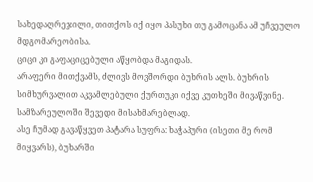სახედაღრეჯილი, თითქოს იქ იყო პასუხი თუ გამოცანა ამ უჩვეულო მდგომარეობისა.
ციცი კი გაფაციცებული აწყობდა მაგიდას.
არაფერი მითქვამს, ძლივს მოვშორდი ბუხრის ალს. ბუხრის სიმხურვალით აკვამლებული ქურთუკი იქვე კუთხეში მივაწვინე. სამზარეულოში შევედი მისახმარებლად.
ასე ჩუმად გავაწყვეთ პატარა სუფრა: ხაჭაპური (ისეთი მე რომ მიყვარს), ბუხარში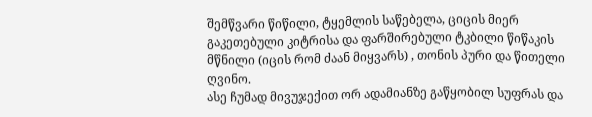შემწვარი წიწილი, ტყემლის საწებელა, ციცის მიერ გაკეთებული კიტრისა და ფარშირებული ტკბილი წიწაკის მწნილი (იცის რომ ძაან მიყვარს) , თონის პური და წითელი ღვინო.
ასე ჩუმად მივუჯექით ორ ადამიანზე გაწყობილ სუფრას და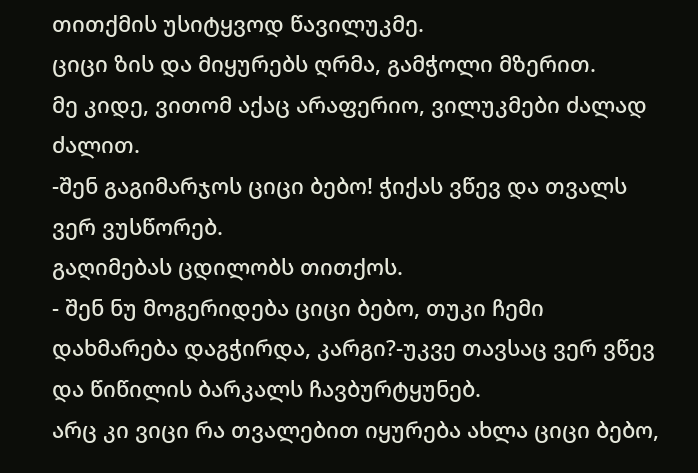თითქმის უსიტყვოდ წავილუკმე.
ციცი ზის და მიყურებს ღრმა, გამჭოლი მზერით.
მე კიდე, ვითომ აქაც არაფერიო, ვილუკმები ძალად ძალით.
-შენ გაგიმარჯოს ციცი ბებო! ჭიქას ვწევ და თვალს ვერ ვუსწორებ.
გაღიმებას ცდილობს თითქოს.
- შენ ნუ მოგერიდება ციცი ბებო, თუკი ჩემი დახმარება დაგჭირდა, კარგი?-უკვე თავსაც ვერ ვწევ და წიწილის ბარკალს ჩავბურტყუნებ.
არც კი ვიცი რა თვალებით იყურება ახლა ციცი ბებო,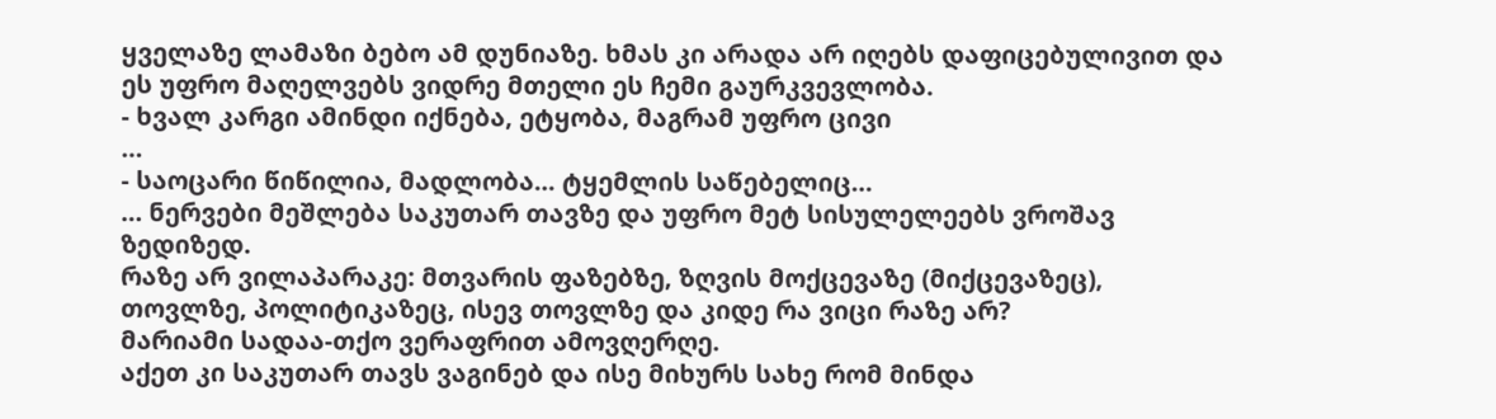ყველაზე ლამაზი ბებო ამ დუნიაზე. ხმას კი არადა არ იღებს დაფიცებულივით და ეს უფრო მაღელვებს ვიდრე მთელი ეს ჩემი გაურკვევლობა.
- ხვალ კარგი ამინდი იქნება, ეტყობა, მაგრამ უფრო ცივი
…
- საოცარი წიწილია, მადლობა... ტყემლის საწებელიც…
… ნერვები მეშლება საკუთარ თავზე და უფრო მეტ სისულელეებს ვროშავ ზედიზედ.
რაზე არ ვილაპარაკე: მთვარის ფაზებზე, ზღვის მოქცევაზე (მიქცევაზეც), თოვლზე, პოლიტიკაზეც, ისევ თოვლზე და კიდე რა ვიცი რაზე არ?
მარიამი სადაა-თქო ვერაფრით ამოვღერღე.
აქეთ კი საკუთარ თავს ვაგინებ და ისე მიხურს სახე რომ მინდა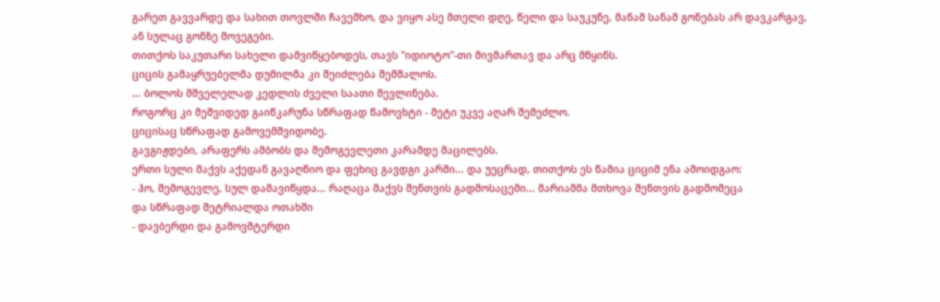გარეთ გავვარდე და სახით თოვლში ჩავემხო, და ვიყო ასე მთელი დღე, წელი და საუკუნე, მანამ სანამ გონებას არ დავკარგავ, ან სულაც გონზე მოვეგები.
თითქოს საკუთარი სახელი დამვიწყებოდეს, თავს "იდიოტო"-თი მივმართავ და არც მწყინს.
ციცის გამაყრუებელმა დუმილმა კი შეიძლება შემშალოს.
... ბოლოს მშველელად კედლის ძველი საათი მევლინება.
როგორც კი მეშვიდედ გაიწკარუნა სწრაფად წამოვხტი - მეტი უკვე აღარ შემეძლო.
ციცისაც სწრაფად გამოვემშვიდობე.
გავგიჟდები, არაფერს ამბობს და შემოგევლეთი კარამდე მაცილებს.
ერთი სული მაქვს აქედან გავაღწიო და ფეხიც გავდგი კარში... და უეცრად, თითქოს ეს წამია ციციმ ენა ამოიდგაო:
- ჰო, შემოგევლე, სულ დამავიწყდა... რაღაცა მაქვს შენთვის გადმოსაცემი... მარიამმა მთხოვა შენთვის გადმომეცა
და სწრაფად შეტრიალდა ოთახში
- დავბერდი და გამოვშტერდი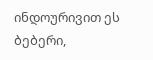ინდოურივით ეს ბებერი,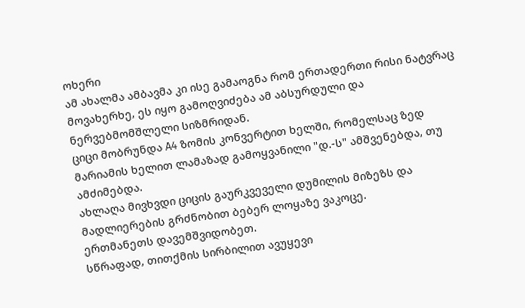ოხერი
ამ ახალმა ამბავმა კი ისე გამაოგნა რომ ერთადერთი რისი ნატვრაც მოვახერხე, ეს იყო გამოღვიძება ამ აბსურდული და ნერვებმომშლელი სიზმრიდან.
ციცი მობრუნდა A4 ზომის კონვერტით ხელში, რომელსაც ზედ მარიამის ხელით ლამაზად გამოყვანილი "დ.-ს" ამშვენებდა, თუ ამძიმებდა.
ახლაღა მივხვდი ციცის გაურკვეველი დუმილის მიზეზს და მადლიერების გრძნობით ბებერ ლოყაზე ვაკოცე.
ერთმანეთს დავემშვიდობეთ.
სწრაფად, თითქმის სირბილით ავუყევი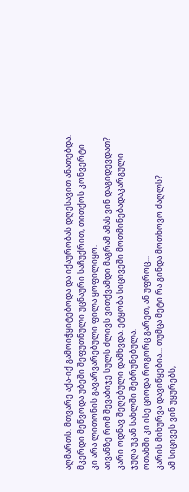აღმართს. მთვარე აქა-იქ გამოიჭყიტებოდა და იქაურობას დღესავით ანათებდა.
მკერდი მეწვოდა უბეში შეფუთნული უცნაური საჩუქრით, თითქოს კონვერტი კი არა ლითონის გავარვარებული ფილა ყოფილიყო.
აივანზე რომ შევაბიჯე სულს ძლივს ვითქვამდი მაგრამ ამას ვინ დაგიდევდათ?
კარი ოდნავ შეღებული დამხვდა. ეტყობა სიცივეში მოთმინებადაკარგული ჯუღა უკან სახლში შებრუნებულა.
ოთახში კი ისე ციოდა როგორც გარეთ, ან უფროც...
კარის მიხურვა დავიწყებია... თუმცა მეტი რა გინდა მოთხოვო ძაღლს?
ამ სიცივეს ვინ უყურებს,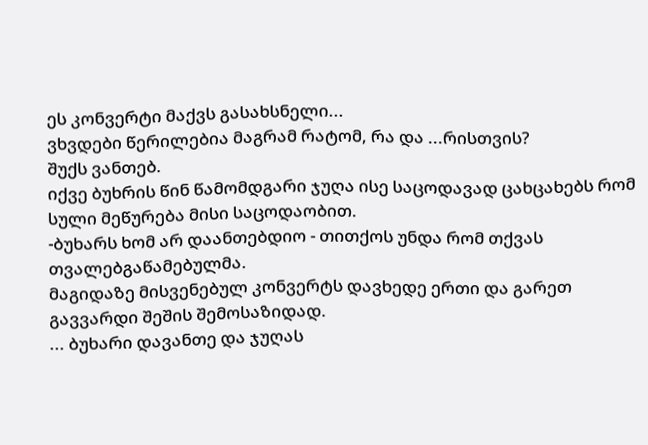ეს კონვერტი მაქვს გასახსნელი...
ვხვდები წერილებია მაგრამ რატომ, რა და ...რისთვის?
შუქს ვანთებ.
იქვე ბუხრის წინ წამომდგარი ჯუღა ისე საცოდავად ცახცახებს რომ სული მეწურება მისი საცოდაობით.
-ბუხარს ხომ არ დაანთებდიო - თითქოს უნდა რომ თქვას თვალებგაწამებულმა.
მაგიდაზე მისვენებულ კონვერტს დავხედე ერთი და გარეთ გავვარდი შეშის შემოსაზიდად.
... ბუხარი დავანთე და ჯუღას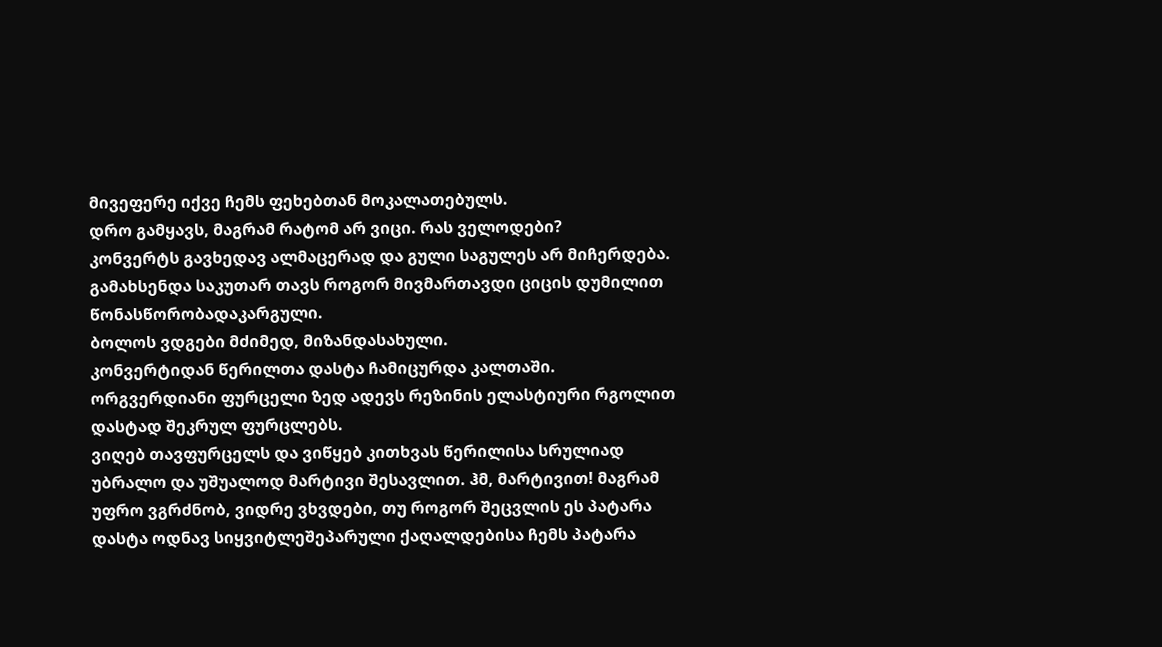მივეფერე იქვე ჩემს ფეხებთან მოკალათებულს.
დრო გამყავს, მაგრამ რატომ არ ვიცი. რას ველოდები?
კონვერტს გავხედავ ალმაცერად და გული საგულეს არ მიჩერდება.
გამახსენდა საკუთარ თავს როგორ მივმართავდი ციცის დუმილით წონასწორობადაკარგული.
ბოლოს ვდგები მძიმედ, მიზანდასახული.
კონვერტიდან წერილთა დასტა ჩამიცურდა კალთაში.
ორგვერდიანი ფურცელი ზედ ადევს რეზინის ელასტიური რგოლით დასტად შეკრულ ფურცლებს.
ვიღებ თავფურცელს და ვიწყებ კითხვას წერილისა სრულიად უბრალო და უშუალოდ მარტივი შესავლით. ჰმ, მარტივით! მაგრამ უფრო ვგრძნობ, ვიდრე ვხვდები, თუ როგორ შეცვლის ეს პატარა დასტა ოდნავ სიყვიტლეშეპარული ქაღალდებისა ჩემს პატარა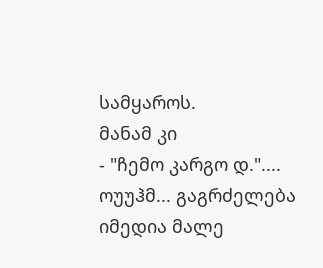სამყაროს.
მანამ კი
- "ჩემო კარგო დ."....
ოუუჰმ... გაგრძელება იმედია მალე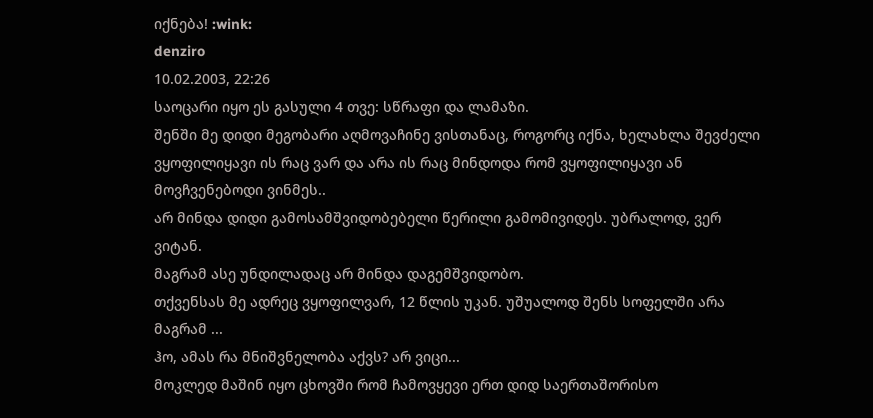იქნება! :wink:
denziro
10.02.2003, 22:26
საოცარი იყო ეს გასული 4 თვე: სწრაფი და ლამაზი.
შენში მე დიდი მეგობარი აღმოვაჩინე ვისთანაც, როგორც იქნა, ხელახლა შევძელი ვყოფილიყავი ის რაც ვარ და არა ის რაც მინდოდა რომ ვყოფილიყავი ან მოვჩვენებოდი ვინმეს..
არ მინდა დიდი გამოსამშვიდობებელი წერილი გამომივიდეს. უბრალოდ, ვერ ვიტან.
მაგრამ ასე უნდილადაც არ მინდა დაგემშვიდობო.
თქვენსას მე ადრეც ვყოფილვარ, 12 წლის უკან. უშუალოდ შენს სოფელში არა მაგრამ ...
ჰო, ამას რა მნიშვნელობა აქვს? არ ვიცი...
მოკლედ მაშინ იყო ცხოვში რომ ჩამოვყევი ერთ დიდ საერთაშორისო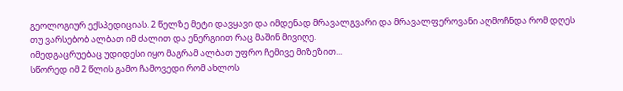გეოლოგიურ ექსპედიციას. 2 წელზე მეტი დავყავი და იმდენად მრავალგვარი და მრავალფეროვანი აღმოჩნდა რომ დღეს თუ ვარსებობ ალბათ იმ ძალით და ენერგიით რაც მაშინ მივიღე.
იმედგაცრუებაც უდიდესი იყო მაგრამ ალბათ უფრო ჩემივე მიზეზით...
სწორედ იმ 2 წლის გამო ჩამოვედი რომ ახლოს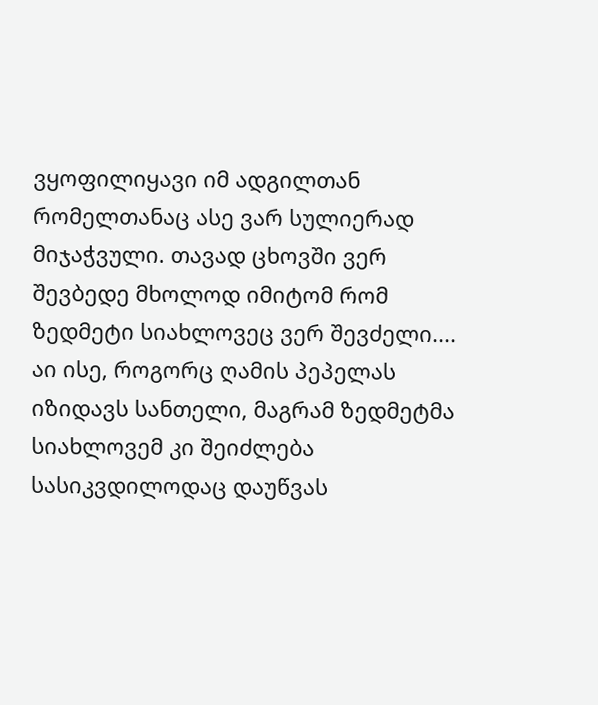ვყოფილიყავი იმ ადგილთან რომელთანაც ასე ვარ სულიერად მიჯაჭვული. თავად ცხოვში ვერ შევბედე მხოლოდ იმიტომ რომ ზედმეტი სიახლოვეც ვერ შევძელი.... აი ისე, როგორც ღამის პეპელას იზიდავს სანთელი, მაგრამ ზედმეტმა სიახლოვემ კი შეიძლება სასიკვდილოდაც დაუწვას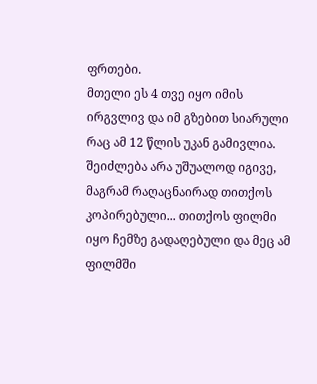ფრთები.
მთელი ეს 4 თვე იყო იმის ირგვლივ და იმ გზებით სიარული რაც ამ 12 წლის უკან გამივლია. შეიძლება არა უშუალოდ იგივე, მაგრამ რაღაცნაირად თითქოს კოპირებული... თითქოს ფილმი იყო ჩემზე გადაღებული და მეც ამ ფილმში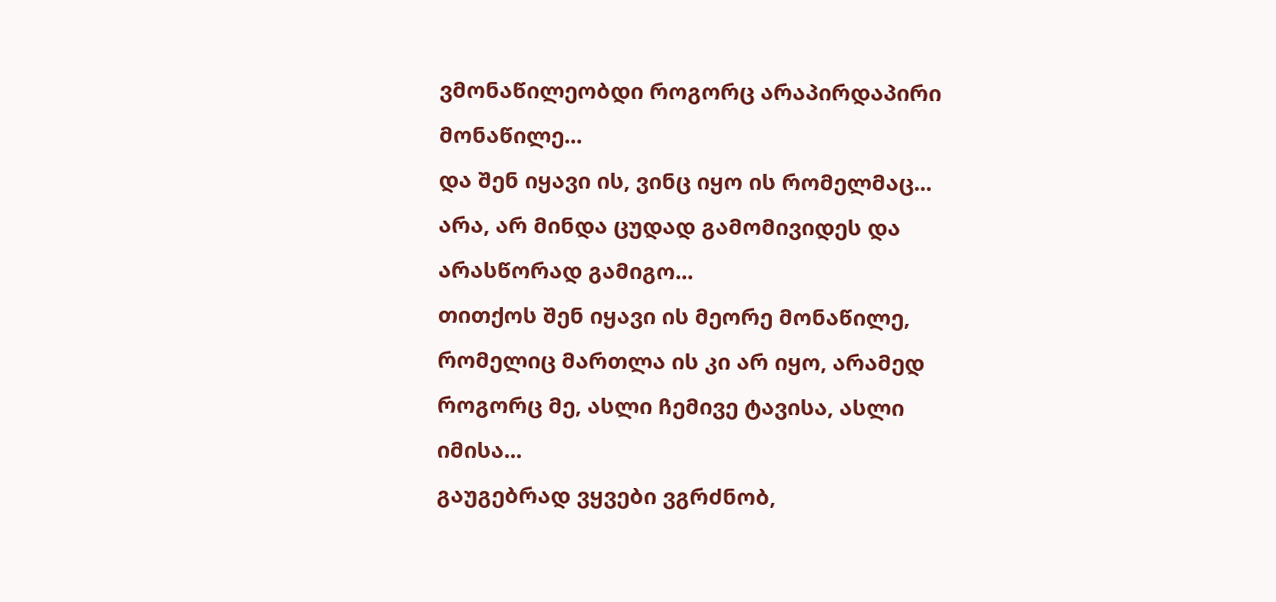ვმონაწილეობდი როგორც არაპირდაპირი მონაწილე...
და შენ იყავი ის, ვინც იყო ის რომელმაც...
არა, არ მინდა ცუდად გამომივიდეს და არასწორად გამიგო...
თითქოს შენ იყავი ის მეორე მონაწილე, რომელიც მართლა ის კი არ იყო, არამედ როგორც მე, ასლი ჩემივე ტავისა, ასლი იმისა...
გაუგებრად ვყვები ვგრძნობ,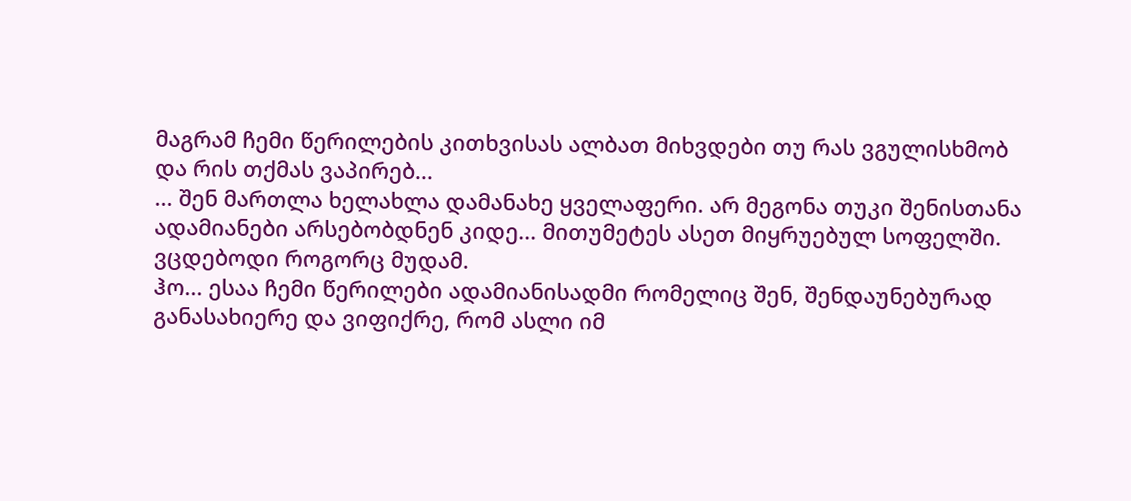მაგრამ ჩემი წერილების კითხვისას ალბათ მიხვდები თუ რას ვგულისხმობ და რის თქმას ვაპირებ...
... შენ მართლა ხელახლა დამანახე ყველაფერი. არ მეგონა თუკი შენისთანა ადამიანები არსებობდნენ კიდე... მითუმეტეს ასეთ მიყრუებულ სოფელში.
ვცდებოდი როგორც მუდამ.
ჰო... ესაა ჩემი წერილები ადამიანისადმი რომელიც შენ, შენდაუნებურად განასახიერე და ვიფიქრე, რომ ასლი იმ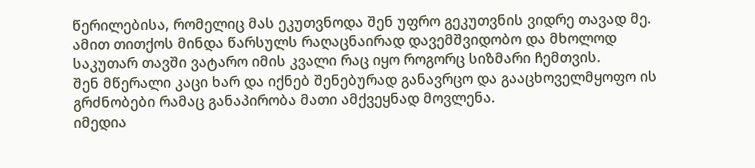წერილებისა, რომელიც მას ეკუთვნოდა შენ უფრო გეკუთვნის ვიდრე თავად მე.
ამით თითქოს მინდა წარსულს რაღაცნაირად დავემშვიდობო და მხოლოდ საკუთარ თავში ვატარო იმის კვალი რაც იყო როგორც სიზმარი ჩემთვის.
შენ მწერალი კაცი ხარ და იქნებ შენებურად განავრცო და გააცხოველმყოფო ის გრძნობები რამაც განაპირობა მათი ამქვეყნად მოვლენა.
იმედია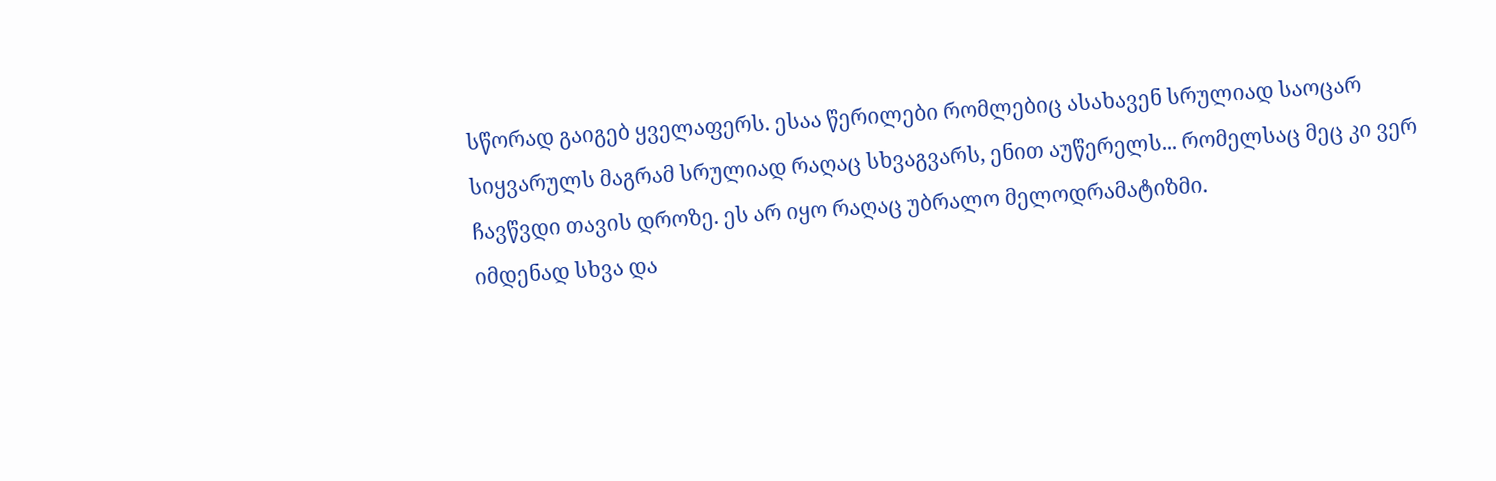სწორად გაიგებ ყველაფერს. ესაა წერილები რომლებიც ასახავენ სრულიად საოცარ სიყვარულს მაგრამ სრულიად რაღაც სხვაგვარს, ენით აუწერელს... რომელსაც მეც კი ვერ ჩავწვდი თავის დროზე. ეს არ იყო რაღაც უბრალო მელოდრამატიზმი.
იმდენად სხვა და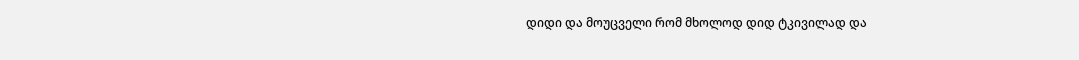დიდი და მოუცველი რომ მხოლოდ დიდ ტკივილად და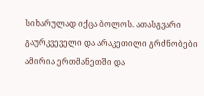სიხარულად იქცა ბოლოს. ათასგვარი გაურკვეველი და არაკეთილი გრძნობები ამირია ერთმანეთში და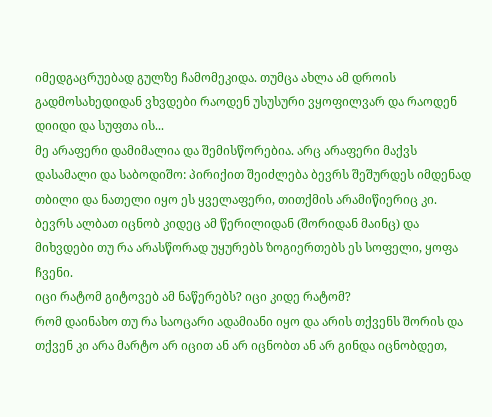იმედგაცრუებად გულზე ჩამომეკიდა. თუმცა ახლა ამ დროის გადმოსახედიდან ვხვდები რაოდენ უსუსური ვყოფილვარ და რაოდენ დიიდი და სუფთა ის...
მე არაფერი დამიმალია და შემისწორებია. არც არაფერი მაქვს დასამალი და საბოდიშო: პირიქით შეიძლება ბევრს შეშურდეს იმდენად თბილი და ნათელი იყო ეს ყველაფერი, თითქმის არამიწიერიც კი.
ბევრს ალბათ იცნობ კიდეც ამ წერილიდან (შორიდან მაინც) და მიხვდები თუ რა არასწორად უყურებს ზოგიერთებს ეს სოფელი, ყოფა ჩვენი.
იცი რატომ გიტოვებ ამ ნაწერებს? იცი კიდე რატომ?
რომ დაინახო თუ რა საოცარი ადამიანი იყო და არის თქვენს შორის და თქვენ კი არა მარტო არ იცით ან არ იცნობთ ან არ გინდა იცნობდეთ,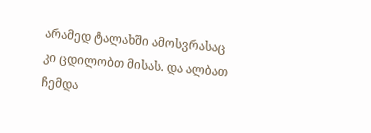არამედ ტალახში ამოსვრასაც კი ცდილობთ მისას. და ალბათ ჩემდა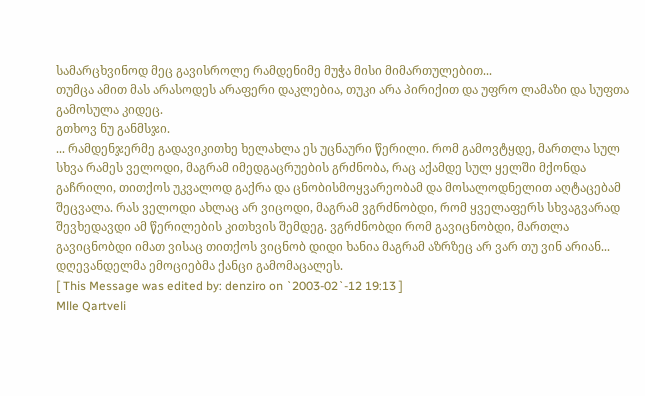სამარცხვინოდ მეც გავისროლე რამდენიმე მუჭა მისი მიმართულებით...
თუმცა ამით მას არასოდეს არაფერი დაკლებია, თუკი არა პირიქით და უფრო ლამაზი და სუფთა გამოსულა კიდეც.
გთხოვ ნუ განმსჯი.
... რამდენჯერმე გადავიკითხე ხელახლა ეს უცნაური წერილი. რომ გამოვტყდე, მართლა სულ სხვა რამეს ველოდი, მაგრამ იმედგაცრუების გრძნობა, რაც აქამდე სულ ყელში მქონდა გაჩრილი, თითქოს უკვალოდ გაქრა და ცნობისმოყვარეობამ და მოსალოდნელით აღტაცებამ შეცვალა. რას ველოდი ახლაც არ ვიცოდი, მაგრამ ვგრძნობდი, რომ ყველაფერს სხვაგვარად შევხედავდი ამ წერილების კითხვის შემდეგ. ვგრძნობდი რომ გავიცნობდი, მართლა გავიცნობდი იმათ ვისაც თითქოს ვიცნობ დიდი ხანია მაგრამ აზრზეც არ ვარ თუ ვინ არიან...
დღევანდელმა ემოციებმა ქანცი გამომაცალეს.
[ This Message was edited by: denziro on `2003-02`-12 19:13 ]
Mlle Qartveli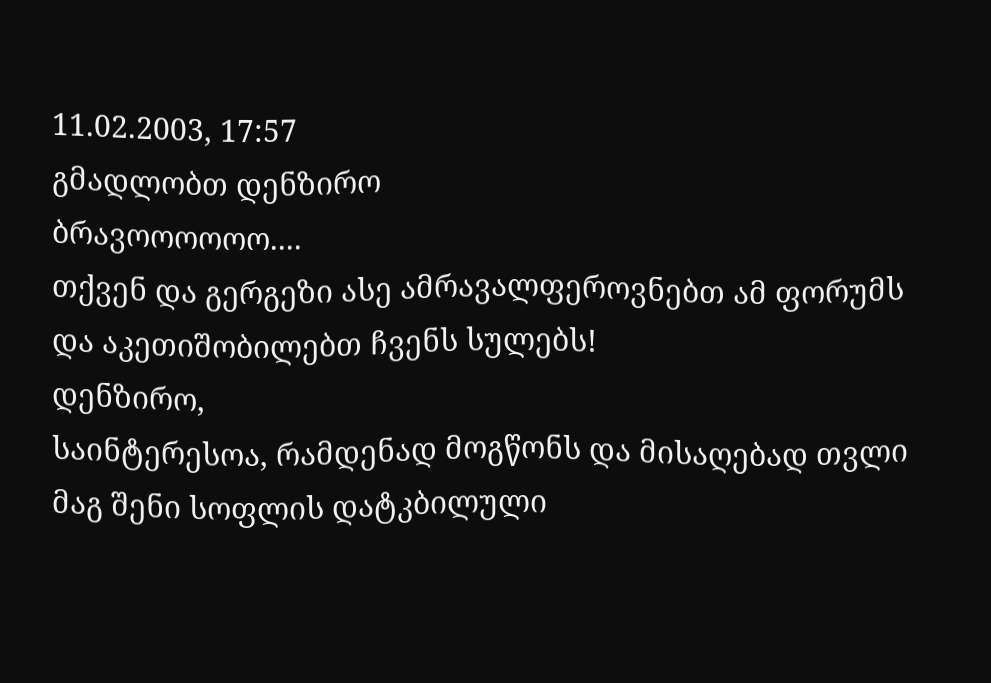11.02.2003, 17:57
გმადლობთ დენზირო
ბრავოოოოოო....
თქვენ და გერგეზი ასე ამრავალფეროვნებთ ამ ფორუმს და აკეთიშობილებთ ჩვენს სულებს!
დენზირო,
საინტერესოა, რამდენად მოგწონს და მისაღებად თვლი მაგ შენი სოფლის დატკბილული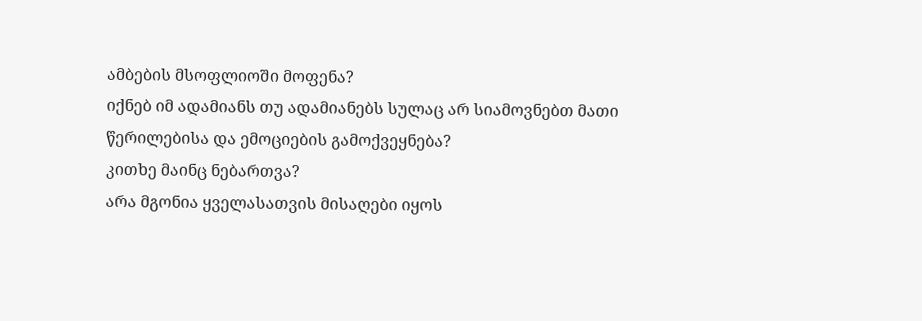ამბების მსოფლიოში მოფენა?
იქნებ იმ ადამიანს თუ ადამიანებს სულაც არ სიამოვნებთ მათი წერილებისა და ემოციების გამოქვეყნება?
კითხე მაინც ნებართვა?
არა მგონია ყველასათვის მისაღები იყოს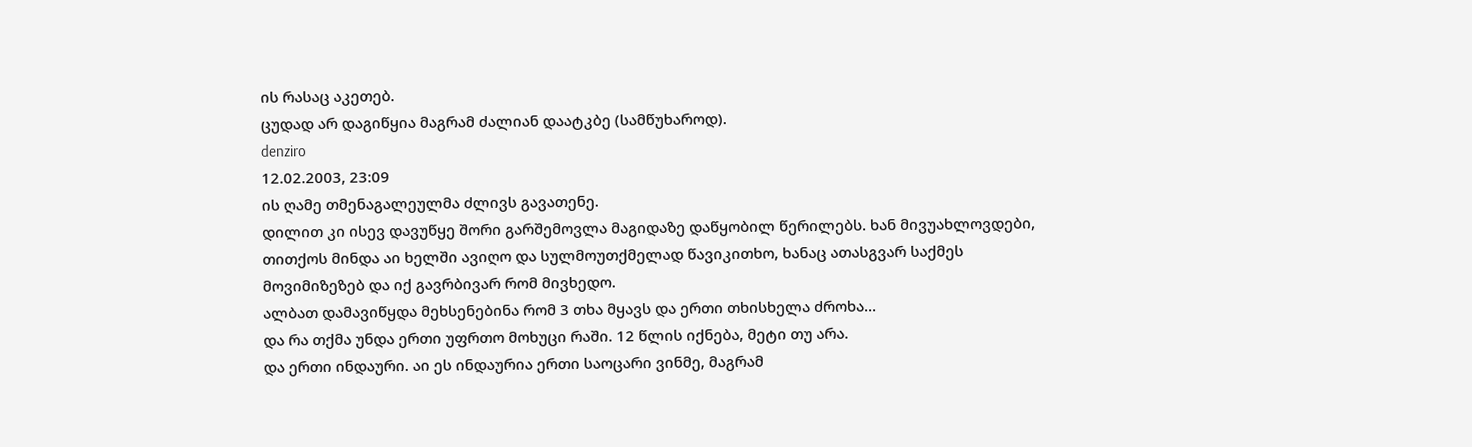ის რასაც აკეთებ.
ცუდად არ დაგიწყია მაგრამ ძალიან დაატკბე (სამწუხაროდ).
denziro
12.02.2003, 23:09
ის ღამე თმენაგალეულმა ძლივს გავათენე.
დილით კი ისევ დავუწყე შორი გარშემოვლა მაგიდაზე დაწყობილ წერილებს. ხან მივუახლოვდები, თითქოს მინდა აი ხელში ავიღო და სულმოუთქმელად წავიკითხო, ხანაც ათასგვარ საქმეს მოვიმიზეზებ და იქ გავრბივარ რომ მივხედო.
ალბათ დამავიწყდა მეხსენებინა რომ 3 თხა მყავს და ერთი თხისხელა ძროხა...
და რა თქმა უნდა ერთი უფრთო მოხუცი რაში. 12 წლის იქნება, მეტი თუ არა.
და ერთი ინდაური. აი ეს ინდაურია ერთი საოცარი ვინმე, მაგრამ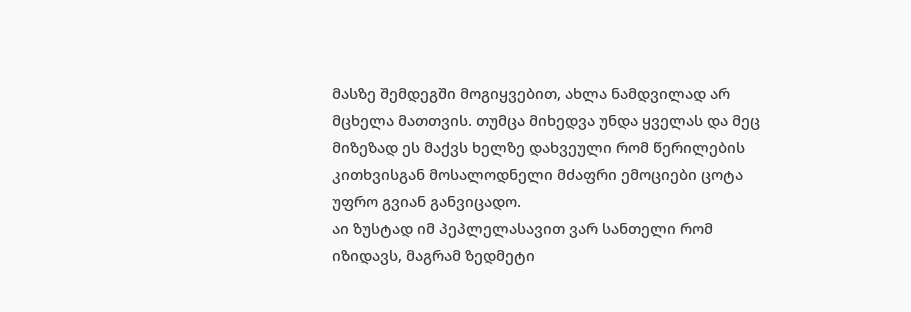მასზე შემდეგში მოგიყვებით, ახლა ნამდვილად არ მცხელა მათთვის. თუმცა მიხედვა უნდა ყველას და მეც მიზეზად ეს მაქვს ხელზე დახვეული რომ წერილების კითხვისგან მოსალოდნელი მძაფრი ემოციები ცოტა უფრო გვიან განვიცადო.
აი ზუსტად იმ პეპლელასავით ვარ სანთელი რომ იზიდავს, მაგრამ ზედმეტი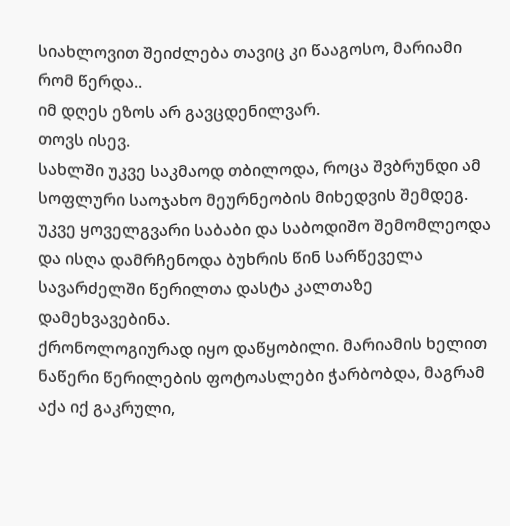სიახლოვით შეიძლება თავიც კი წააგოსო, მარიამი რომ წერდა..
იმ დღეს ეზოს არ გავცდენილვარ.
თოვს ისევ.
სახლში უკვე საკმაოდ თბილოდა, როცა შვბრუნდი ამ სოფლური საოჯახო მეურნეობის მიხედვის შემდეგ.
უკვე ყოველგვარი საბაბი და საბოდიშო შემომლეოდა და ისღა დამრჩენოდა ბუხრის წინ სარწეველა სავარძელში წერილთა დასტა კალთაზე დამეხვავებინა.
ქრონოლოგიურად იყო დაწყობილი. მარიამის ხელით ნაწერი წერილების ფოტოასლები ჭარბობდა, მაგრამ აქა იქ გაკრული,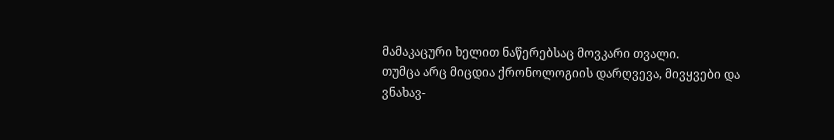მამაკაცური ხელით ნაწერებსაც მოვკარი თვალი.
თუმცა არც მიცდია ქრონოლოგიის დარღვევა, მივყვები და ვნახავ-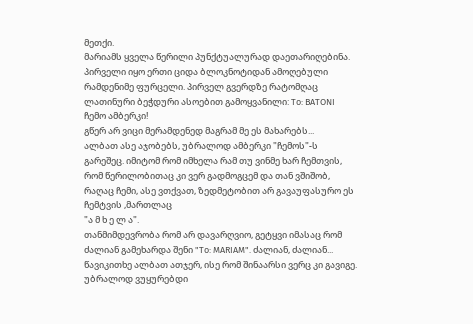მეთქი.
მარიამს ყველა წერილი პუნქტუალურად დაეთარიღებინა.
პირველი იყო ერთი ციდა ბლოკნოტიდან ამოღებული რამდენიმე ფურცელი. პირველ გვერდზე რატომღაც ლათინური ბეჭდური ასოებით გამოყვანილი: To: BATONI
ჩემო ამბერკი!
გწერ არ ვიცი მერამდენედ მაგრამ მე ეს მახარებს...
ალბათ ასე აჯობებს, უბრალოდ ამბერკი "ჩემოს"-ს გარეშეც. იმიტომ რომ იმხელა რამ თუ ვინმე ხარ ჩემთვის, რომ წერილობითაც კი ვერ გადმოგცემ და თან ვშიშობ, რაღაც ჩემი, ასე ვთქვათ, ზედმეტობით არ გავაუფასურო ეს ჩემტვის ,მართლაც
"ა მ ხ ე ლ ა".
თანმიმდევრობა რომ არ დავარღვიო, გეტყვი იმასაც რომ ძალიან გამეხარდა შენი "To: MARIAM". ძალიან, ძალიან...
წავიკითხე ალბათ ათჯერ, ისე რომ შინაარსი ვერც კი გავიგე.
უბრალოდ ვუყურებდი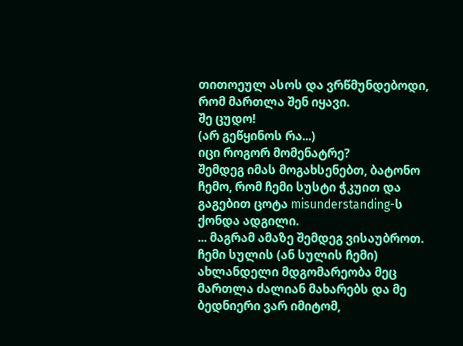თითოეულ ასოს და ვრწმუნდებოდი, რომ მართლა შენ იყავი.
შე ცუდო!
(არ გეწყინოს რა...)
იცი როგორ მომენატრე?
შემდეგ იმას მოგახსენებთ, ბატონო ჩემო, რომ ჩემი სუსტი ჭკუით და გაგებით ცოტა misunderstanding-ს ქონდა ადგილი.
... მაგრამ ამაზე შემდეგ ვისაუბროთ.
ჩემი სულის (ან სულის ჩემი) ახლანდელი მდგომარეობა მეც მართლა ძალიან მახარებს და მე ბედნიერი ვარ იმიტომ,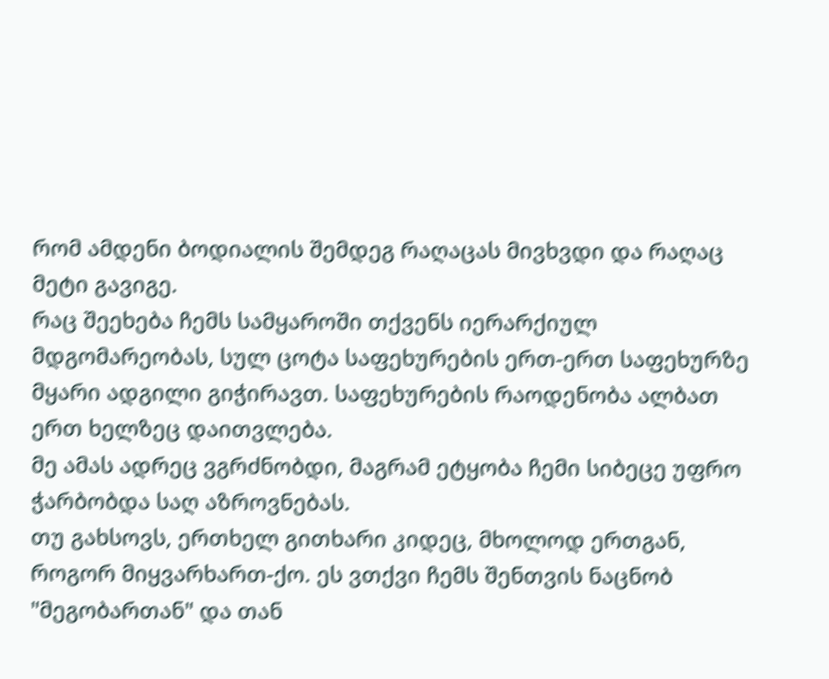რომ ამდენი ბოდიალის შემდეგ რაღაცას მივხვდი და რაღაც მეტი გავიგე.
რაც შეეხება ჩემს სამყაროში თქვენს იერარქიულ მდგომარეობას, სულ ცოტა საფეხურების ერთ-ერთ საფეხურზე მყარი ადგილი გიჭირავთ. საფეხურების რაოდენობა ალბათ ერთ ხელზეც დაითვლება.
მე ამას ადრეც ვგრძნობდი, მაგრამ ეტყობა ჩემი სიბეცე უფრო ჭარბობდა საღ აზროვნებას.
თუ გახსოვს, ერთხელ გითხარი კიდეც, მხოლოდ ერთგან, როგორ მიყვარხართ-ქო. ეს ვთქვი ჩემს შენთვის ნაცნობ "მეგობართან" და თან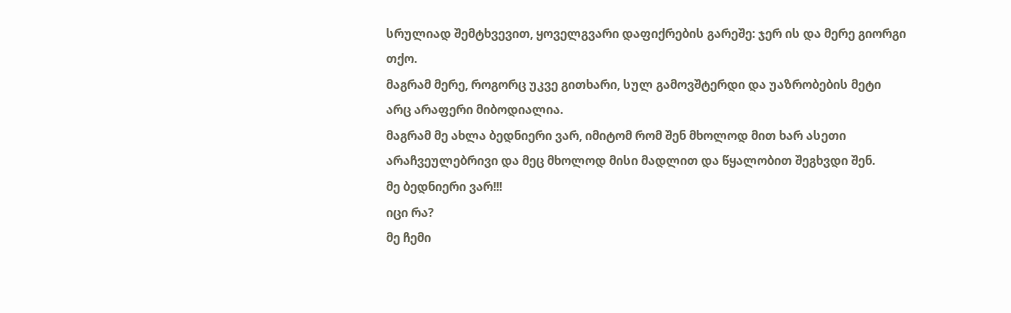სრულიად შემტხვევით, ყოველგვარი დაფიქრების გარეშე: ჯერ ის და მერე გიორგი თქო.
მაგრამ მერე, როგორც უკვე გითხარი, სულ გამოვშტერდი და უაზრობების მეტი არც არაფერი მიბოდიალია.
მაგრამ მე ახლა ბედნიერი ვარ, იმიტომ რომ შენ მხოლოდ მით ხარ ასეთი არაჩვეულებრივი და მეც მხოლოდ მისი მადლით და წყალობით შეგხვდი შენ.
მე ბედნიერი ვარ!!!
იცი რა?
მე ჩემი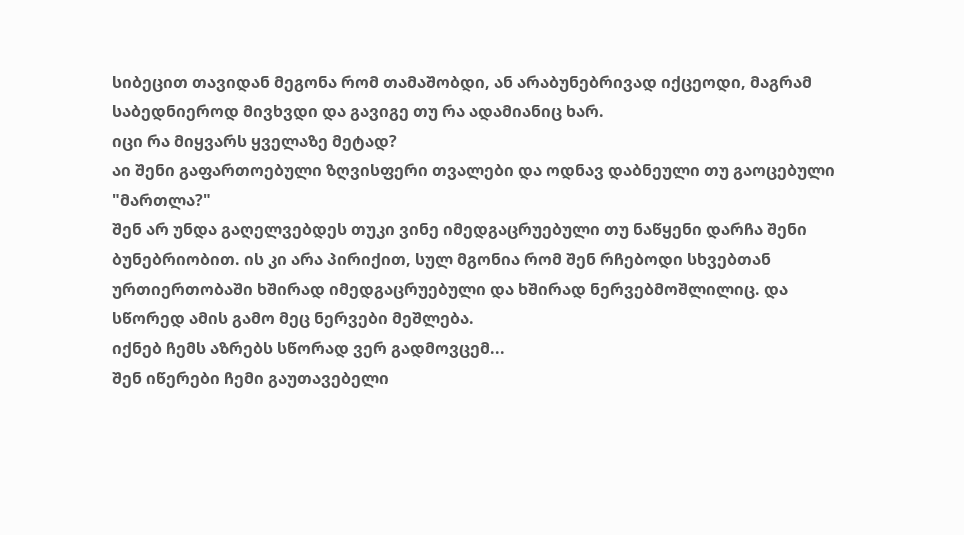სიბეცით თავიდან მეგონა რომ თამაშობდი, ან არაბუნებრივად იქცეოდი, მაგრამ საბედნიეროდ მივხვდი და გავიგე თუ რა ადამიანიც ხარ.
იცი რა მიყვარს ყველაზე მეტად?
აი შენი გაფართოებული ზღვისფერი თვალები და ოდნავ დაბნეული თუ გაოცებული "მართლა?"
შენ არ უნდა გაღელვებდეს თუკი ვინე იმედგაცრუებული თუ ნაწყენი დარჩა შენი ბუნებრიობით. ის კი არა პირიქით, სულ მგონია რომ შენ რჩებოდი სხვებთან ურთიერთობაში ხშირად იმედგაცრუებული და ხშირად ნერვებმოშლილიც. და სწორედ ამის გამო მეც ნერვები მეშლება.
იქნებ ჩემს აზრებს სწორად ვერ გადმოვცემ...
შენ იწერები ჩემი გაუთავებელი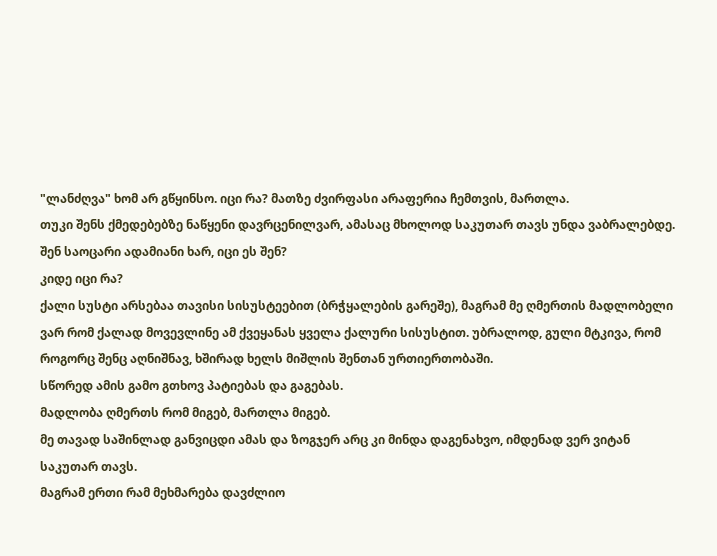"ლანძღვა" ხომ არ გწყინსო. იცი რა? მათზე ძვირფასი არაფერია ჩემთვის, მართლა.
თუკი შენს ქმედებებზე ნაწყენი დავრცენილვარ, ამასაც მხოლოდ საკუთარ თავს უნდა ვაბრალებდე.
შენ საოცარი ადამიანი ხარ, იცი ეს შენ?
კიდე იცი რა?
ქალი სუსტი არსებაა თავისი სისუსტეებით (ბრჭყალების გარეშე), მაგრამ მე ღმერთის მადლობელი ვარ რომ ქალად მოვევლინე ამ ქვეყანას ყველა ქალური სისუსტით. უბრალოდ, გული მტკივა, რომ როგორც შენც აღნიშნავ, ხშირად ხელს მიშლის შენთან ურთიერთობაში.
სწორედ ამის გამო გთხოვ პატიებას და გაგებას.
მადლობა ღმერთს რომ მიგებ, მართლა მიგებ.
მე თავად საშინლად განვიცდი ამას და ზოგჯერ არც კი მინდა დაგენახვო, იმდენად ვერ ვიტან საკუთარ თავს.
მაგრამ ერთი რამ მეხმარება დავძლიო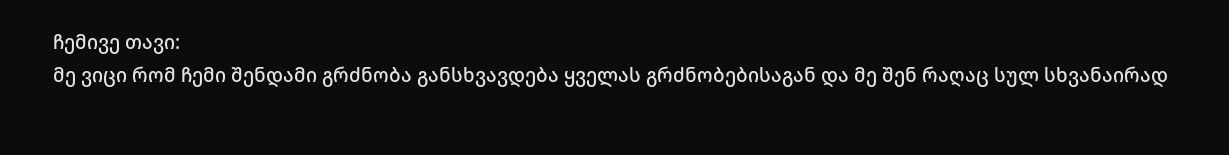ჩემივე თავი:
მე ვიცი რომ ჩემი შენდამი გრძნობა განსხვავდება ყველას გრძნობებისაგან და მე შენ რაღაც სულ სხვანაირად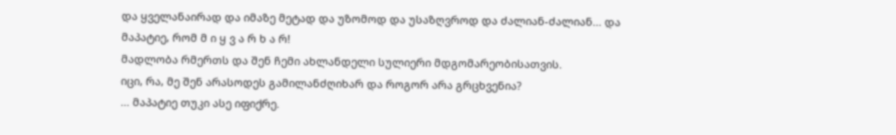და ყველანაირად და იმაზე მეტად და უზომოდ და უსაზღვროდ და ძალიან-ძალიან... და მაპატიე, რომ მ ი ყ ვ ა რ ხ ა რ!
მადლობა რმერთს და შენ ჩემი ახლანდელი სულიერი მდგომარეობისათვის.
იცი, რა, მე შენ არასოდეს გამილანძღიხარ და როგორ არა გრცხვენია?
... მაპატიე თუკი ასე იფიქრე.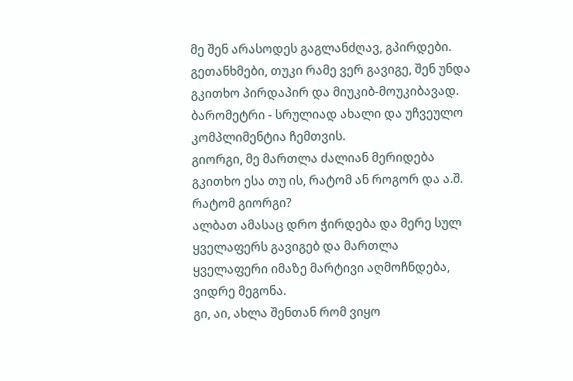მე შენ არასოდეს გაგლანძღავ, გპირდები.
გეთანხმები, თუკი რამე ვერ გავიგე, შენ უნდა გკითხო პირდაპირ და მიუკიბ-მოუკიბავად.
ბარომეტრი - სრულიად ახალი და უჩვეულო კომპლიმენტია ჩემთვის.
გიორგი, მე მართლა ძალიან მერიდება გკითხო ესა თუ ის, რატომ ან როგორ და ა.შ.
რატომ გიორგი?
ალბათ ამასაც დრო ჭირდება და მერე სულ ყველაფერს გავიგებ და მართლა ყველაფერი იმაზე მარტივი აღმოჩნდება, ვიდრე მეგონა.
გი, აი, ახლა შენთან რომ ვიყო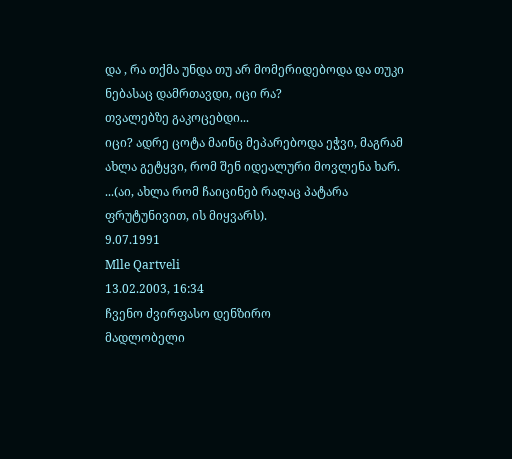და , რა თქმა უნდა თუ არ მომერიდებოდა და თუკი ნებასაც დამრთავდი, იცი რა?
თვალებზე გაკოცებდი...
იცი? ადრე ცოტა მაინც მეპარებოდა ეჭვი, მაგრამ ახლა გეტყვი, რომ შენ იდეალური მოვლენა ხარ.
...(აი, ახლა რომ ჩაიცინებ რაღაც პატარა ფრუტუნივით, ის მიყვარს).
9.07.1991
Mlle Qartveli
13.02.2003, 16:34
ჩვენო ძვირფასო დენზირო
მადლობელი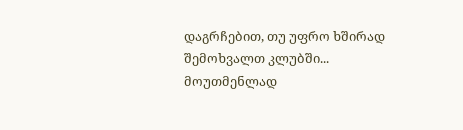დაგრჩებით, თუ უფრო ხშირად შემოხვალთ კლუბში...
მოუთმენლად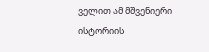ველით ამ მშვენიერი ისტორიის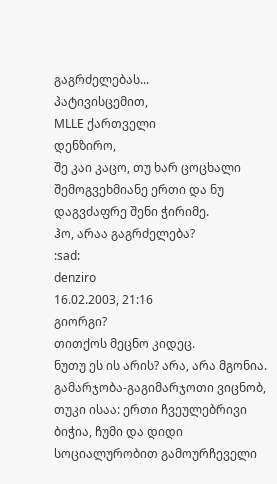გაგრძელებას...
პატივისცემით,
MLLE ქართველი
დენზირო,
შე კაი კაცო, თუ ხარ ცოცხალი შემოგვეხმიანე ერთი და ნუ დაგვძაფრე შენი ჭირიმე.
ჰო, არაა გაგრძელება?
:sad:
denziro
16.02.2003, 21:16
გიორგი?
თითქოს მეცნო კიდეც.
ნუთუ ეს ის არის? არა, არა მგონია.
გამარჯობა-გაგიმარჯოთი ვიცნობ, თუკი ისაა: ერთი ჩვეულებრივი ბიჭია, ჩუმი და დიდი სოციალურობით გამოურჩეველი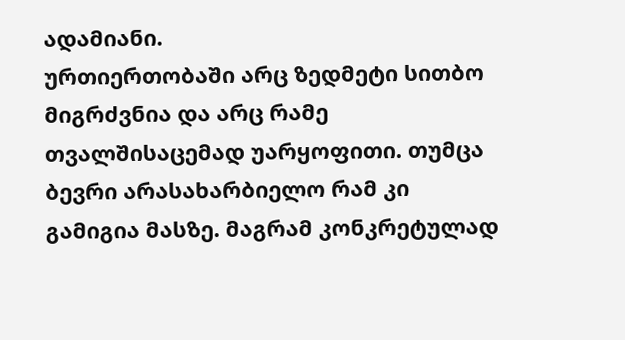ადამიანი.
ურთიერთობაში არც ზედმეტი სითბო მიგრძვნია და არც რამე თვალშისაცემად უარყოფითი. თუმცა ბევრი არასახარბიელო რამ კი გამიგია მასზე. მაგრამ კონკრეტულად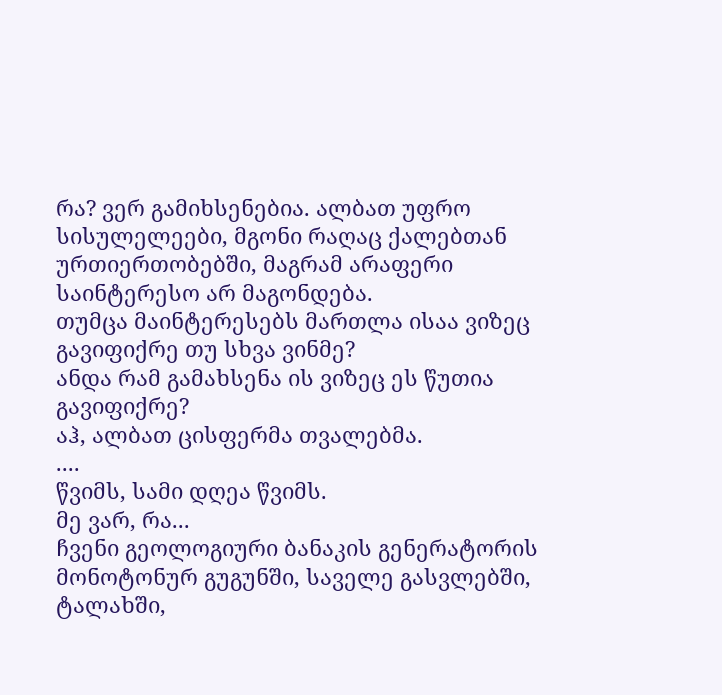რა? ვერ გამიხსენებია. ალბათ უფრო სისულელეები, მგონი რაღაც ქალებთან ურთიერთობებში, მაგრამ არაფერი საინტერესო არ მაგონდება.
თუმცა მაინტერესებს მართლა ისაა ვიზეც გავიფიქრე თუ სხვა ვინმე?
ანდა რამ გამახსენა ის ვიზეც ეს წუთია გავიფიქრე?
აჰ, ალბათ ცისფერმა თვალებმა.
....
წვიმს, სამი დღეა წვიმს.
მე ვარ, რა...
ჩვენი გეოლოგიური ბანაკის გენერატორის მონოტონურ გუგუნში, საველე გასვლებში, ტალახში,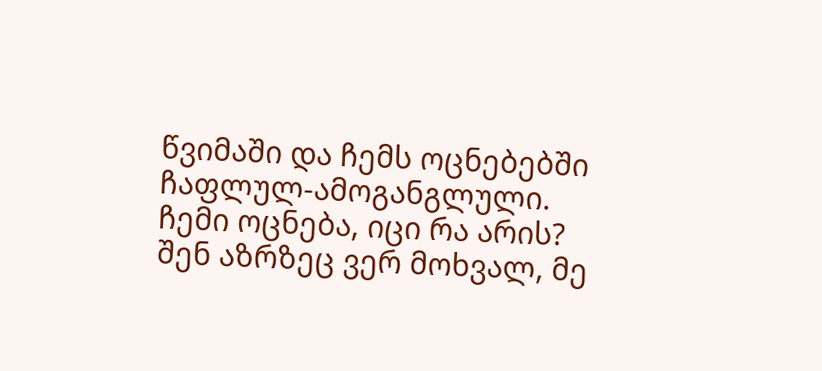წვიმაში და ჩემს ოცნებებში ჩაფლულ-ამოგანგლული.
ჩემი ოცნება, იცი რა არის?
შენ აზრზეც ვერ მოხვალ, მე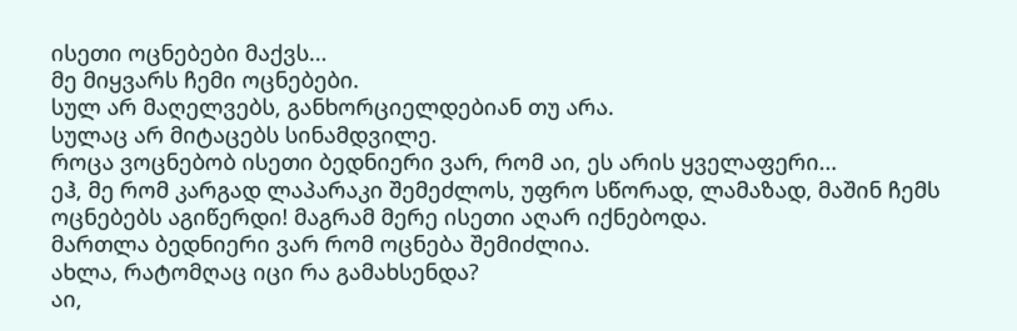ისეთი ოცნებები მაქვს...
მე მიყვარს ჩემი ოცნებები.
სულ არ მაღელვებს, განხორციელდებიან თუ არა.
სულაც არ მიტაცებს სინამდვილე.
როცა ვოცნებობ ისეთი ბედნიერი ვარ, რომ აი, ეს არის ყველაფერი...
ეჰ, მე რომ კარგად ლაპარაკი შემეძლოს, უფრო სწორად, ლამაზად, მაშინ ჩემს ოცნებებს აგიწერდი! მაგრამ მერე ისეთი აღარ იქნებოდა.
მართლა ბედნიერი ვარ რომ ოცნება შემიძლია.
ახლა, რატომღაც იცი რა გამახსენდა?
აი,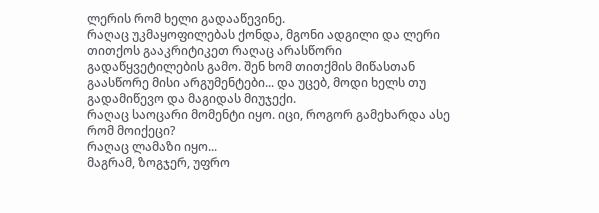ლერის რომ ხელი გადააწევინე.
რაღაც უკმაყოფილებას ქონდა, მგონი ადგილი და ლერი თითქოს გააკრიტიკეთ რაღაც არასწორი გადაწყვეტილების გამო. შენ ხომ თითქმის მიწასთან გაასწორე მისი არგუმენტები... და უცებ, მოდი ხელს თუ გადამიწევო და მაგიდას მიუჯექი.
რაღაც საოცარი მომენტი იყო. იცი, როგორ გამეხარდა ასე რომ მოიქეცი?
რაღაც ლამაზი იყო...
მაგრამ, ზოგჯერ, უფრო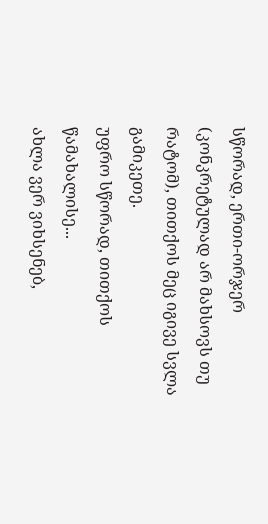სწორად, ერთი-ორჯერ (კონკრეტულად არ მახსოვს თუ რატომ), თითქოს მეც იგივე სვლა გამიკეთე.
უფრო სწორად, თითქოს წამახალისე...
ახლა ვერ ვიხსენებ,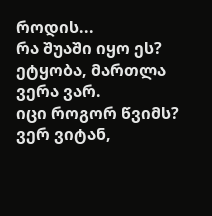როდის...
რა შუაში იყო ეს?
ეტყობა, მართლა ვერა ვარ.
იცი როგორ წვიმს?
ვერ ვიტან,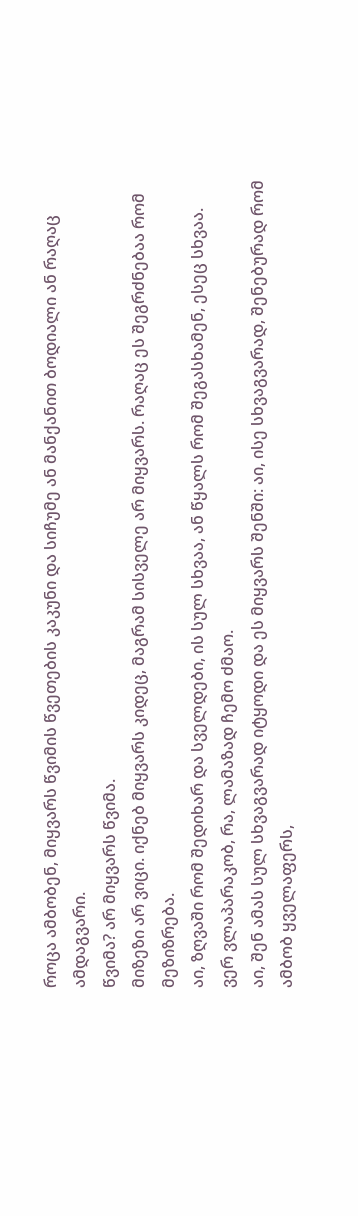როცა ამბობენ, მიყვარს წვიმის წვეთების კაკუნი და სიჩუმე ან მანქანით ბოდიალი ან რაღაც ამდაგვარი.
წვიმა? არ მიყვარს წვიმა.
მიზეზი არ ვიცი. იქნებ მიყვარს კიდეც, მაგრამ სისველე არ მიყვარს. რაღაც ეს შეგრძნებაა რომ მეზიზრება.
აი, ზღვაში რომ შედიხარ და სველდები, ის სულ სხვაა, ან წყალს რომ შეგასხამენ, ესეც სხვაა.
ვერ ვლაპარაკობ, რა, ლამაზად ჩემო ძმაო.
აი, შენ ამას სულ სხვაგვარად იტყოდი და ეს მიყვარს შენში: აი, ისე სხვაგვარად, შენებურად რომ ამბობ ყველაფერს,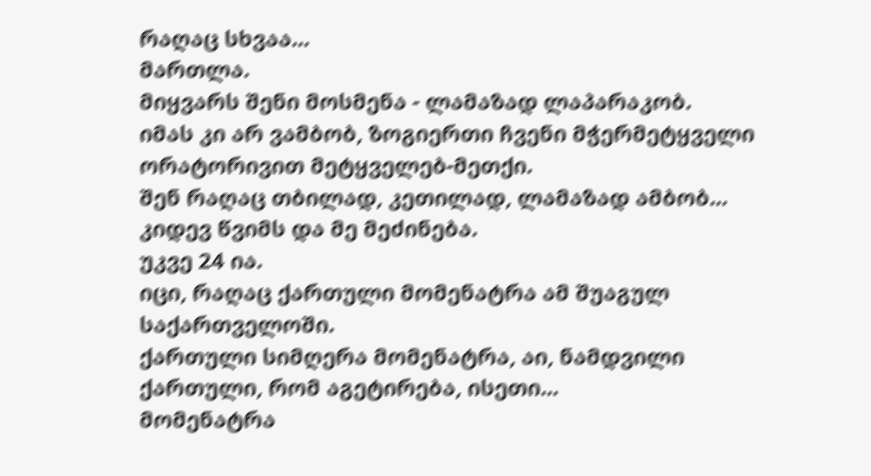რაღაც სხვაა...
მართლა.
მიყვარს შენი მოსმენა - ლამაზად ლაპარაკობ.
იმას კი არ ვამბობ, ზოგიერთი ჩვენი მჭერმეტყველი ორატორივით მეტყველებ-მეთქი.
შენ რაღაც თბილად, კეთილად, ლამაზად ამბობ...
კიდევ წვიმს და მე მეძინება.
უკვე 24 ია.
იცი, რაღაც ქართული მომენატრა ამ შუაგულ საქართველოში.
ქართული სიმღერა მომენატრა, აი, ნამდვილი ქართული, რომ აგეტირება, ისეთი...
მომენატრა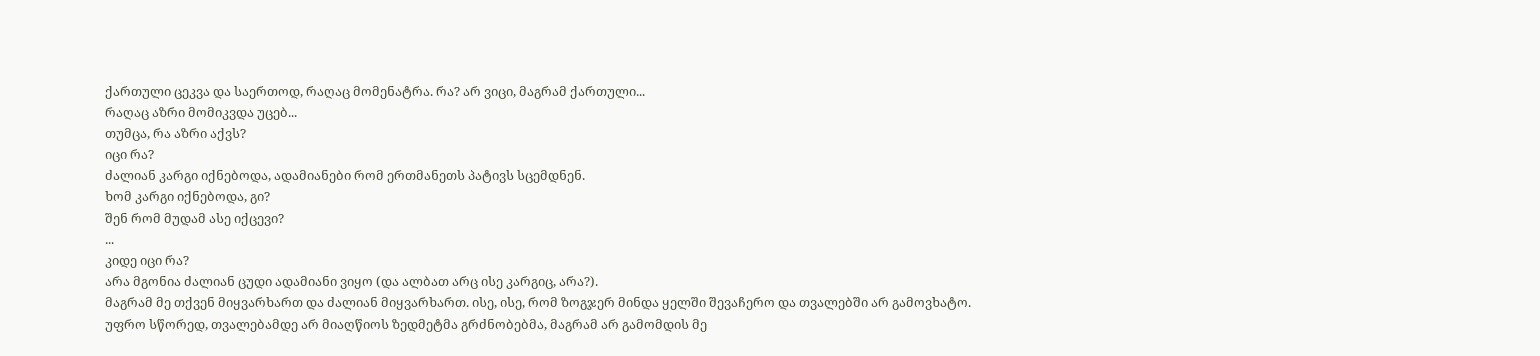ქართული ცეკვა და საერთოდ, რაღაც მომენატრა. რა? არ ვიცი, მაგრამ ქართული...
რაღაც აზრი მომიკვდა უცებ...
თუმცა, რა აზრი აქვს?
იცი რა?
ძალიან კარგი იქნებოდა, ადამიანები რომ ერთმანეთს პატივს სცემდნენ.
ხომ კარგი იქნებოდა, გი?
შენ რომ მუდამ ასე იქცევი?
...
კიდე იცი რა?
არა მგონია ძალიან ცუდი ადამიანი ვიყო (და ალბათ არც ისე კარგიც, არა?).
მაგრამ მე თქვენ მიყვარხართ და ძალიან მიყვარხართ. ისე, ისე, რომ ზოგჯერ მინდა ყელში შევაჩერო და თვალებში არ გამოვხატო. უფრო სწორედ, თვალებამდე არ მიაღწიოს ზედმეტმა გრძნობებმა, მაგრამ არ გამომდის მე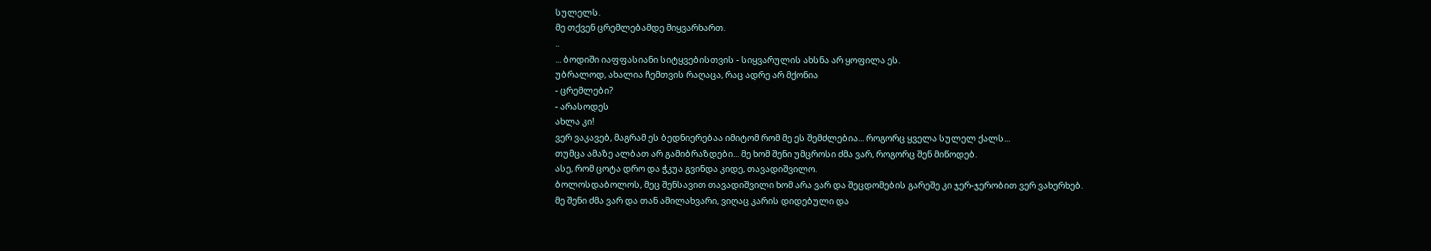სულელს.
მე თქვენ ცრემლებამდე მიყვარხართ.
..
... ბოდიში იაფფასიანი სიტყვებისთვის - სიყვარულის ახსნა არ ყოფილა ეს.
უბრალოდ, ახალია ჩემთვის რაღაცა, რაც ადრე არ მქონია
- ცრემლები?
- არასოდეს
ახლა კი!
ვერ ვაკავებ, მაგრამ ეს ბედნიერებაა იმიტომ რომ მე ეს შემძლებია... როგორც ყველა სულელ ქალს...
თუმცა ამაზე ალბათ არ გამიბრაზდები... მე ხომ შენი უმცროსი ძმა ვარ, როგორც შენ მიწოდებ.
ასე, რომ ცოტა დრო და ჭკუა გვინდა კიდე, თავადიშვილო.
ბოლოსდაბოლოს, მეც შენსავით თავადიშვილი ხომ არა ვარ და შეცდომების გარეშე კი ჯერ-ჯერობით ვერ ვახერხებ.
მე შენი ძმა ვარ და თან ამილახვარი, ვიღაც კარის დიდებული და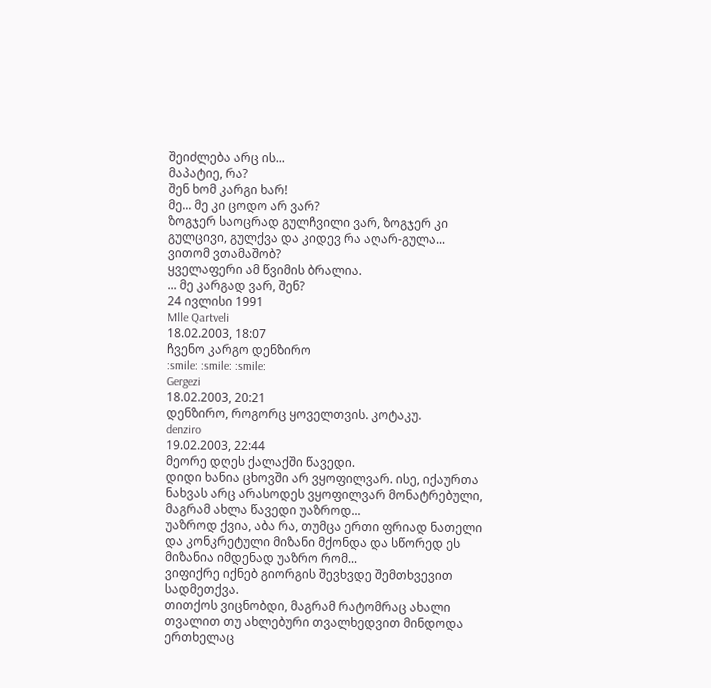შეიძლება არც ის...
მაპატიე, რა?
შენ ხომ კარგი ხარ!
მე... მე კი ცოდო არ ვარ?
ზოგჯერ საოცრად გულჩვილი ვარ, ზოგჯერ კი გულცივი, გულქვა და კიდევ რა აღარ-გულა...
ვითომ ვთამაშობ?
ყველაფერი ამ წვიმის ბრალია.
... მე კარგად ვარ, შენ?
24 ივლისი 1991
Mlle Qartveli
18.02.2003, 18:07
ჩვენო კარგო დენზირო
:smile: :smile: :smile:
Gergezi
18.02.2003, 20:21
დენზირო, როგორც ყოველთვის. კოტაკუ.
denziro
19.02.2003, 22:44
მეორე დღეს ქალაქში წავედი.
დიდი ხანია ცხოვში არ ვყოფილვარ. ისე, იქაურთა ნახვას არც არასოდეს ვყოფილვარ მონატრებული, მაგრამ ახლა წავედი უაზროდ...
უაზროდ ქვია, აბა რა, თუმცა ერთი ფრიად ნათელი და კონკრეტული მიზანი მქონდა და სწორედ ეს მიზანია იმდენად უაზრო რომ...
ვიფიქრე იქნებ გიორგის შევხვდე შემთხვევით სადმეთქვა.
თითქოს ვიცნობდი, მაგრამ რატომრაც ახალი თვალით თუ ახლებური თვალხედვით მინდოდა ერთხელაც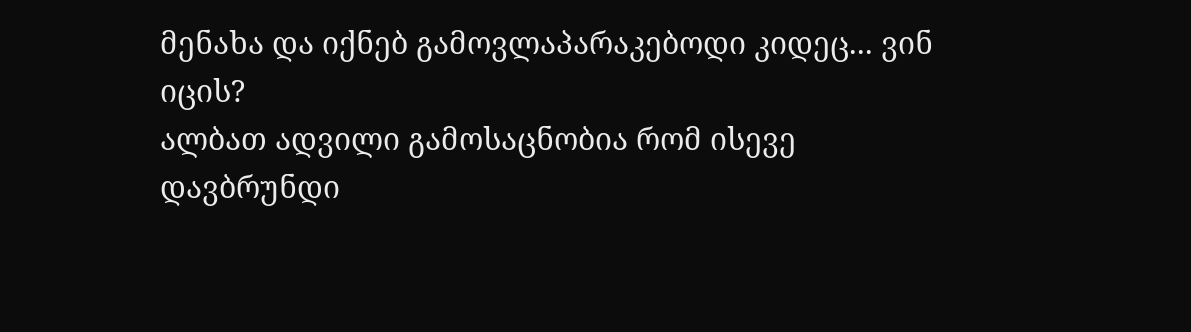მენახა და იქნებ გამოვლაპარაკებოდი კიდეც... ვინ იცის?
ალბათ ადვილი გამოსაცნობია რომ ისევე დავბრუნდი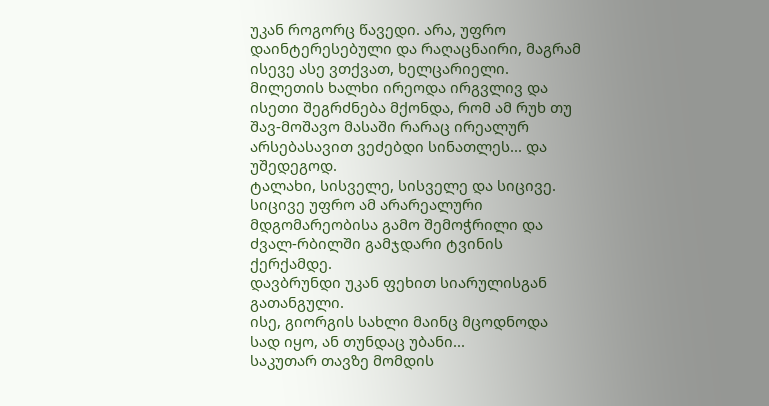უკან როგორც წავედი. არა, უფრო დაინტერესებული და რაღაცნაირი, მაგრამ ისევე ასე ვთქვათ, ხელცარიელი.
მილეთის ხალხი ირეოდა ირგვლივ და ისეთი შეგრძნება მქონდა, რომ ამ რუხ თუ შავ-მოშავო მასაში რარაც ირეალურ არსებასავით ვეძებდი სინათლეს... და უშედეგოდ.
ტალახი, სისველე, სისველე და სიცივე.
სიცივე უფრო ამ არარეალური მდგომარეობისა გამო შემოჭრილი და ძვალ-რბილში გამჯდარი ტვინის ქერქამდე.
დავბრუნდი უკან ფეხით სიარულისგან გათანგული.
ისე, გიორგის სახლი მაინც მცოდნოდა სად იყო, ან თუნდაც უბანი...
საკუთარ თავზე მომდის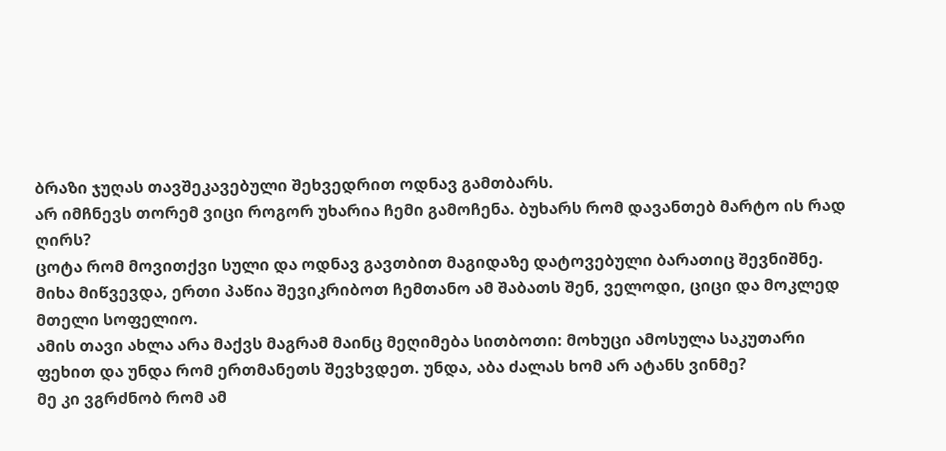ბრაზი ჯუღას თავშეკავებული შეხვედრით ოდნავ გამთბარს.
არ იმჩნევს თორემ ვიცი როგორ უხარია ჩემი გამოჩენა. ბუხარს რომ დავანთებ მარტო ის რად ღირს?
ცოტა რომ მოვითქვი სული და ოდნავ გავთბით მაგიდაზე დატოვებული ბარათიც შევნიშნე.
მიხა მიწვევდა, ერთი პაწია შევიკრიბოთ ჩემთანო ამ შაბათს შენ, ველოდი, ციცი და მოკლედ მთელი სოფელიო.
ამის თავი ახლა არა მაქვს მაგრამ მაინც მეღიმება სითბოთი: მოხუცი ამოსულა საკუთარი ფეხით და უნდა რომ ერთმანეთს შევხვდეთ. უნდა, აბა ძალას ხომ არ ატანს ვინმე?
მე კი ვგრძნობ რომ ამ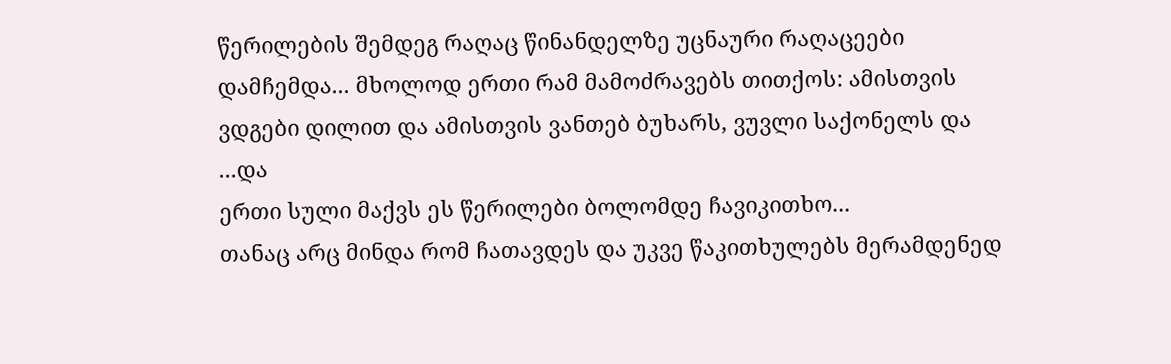წერილების შემდეგ რაღაც წინანდელზე უცნაური რაღაცეები დამჩემდა... მხოლოდ ერთი რამ მამოძრავებს თითქოს: ამისთვის ვდგები დილით და ამისთვის ვანთებ ბუხარს, ვუვლი საქონელს და ...და
ერთი სული მაქვს ეს წერილები ბოლომდე ჩავიკითხო...
თანაც არც მინდა რომ ჩათავდეს და უკვე წაკითხულებს მერამდენედ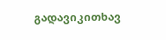გადავიკითხავ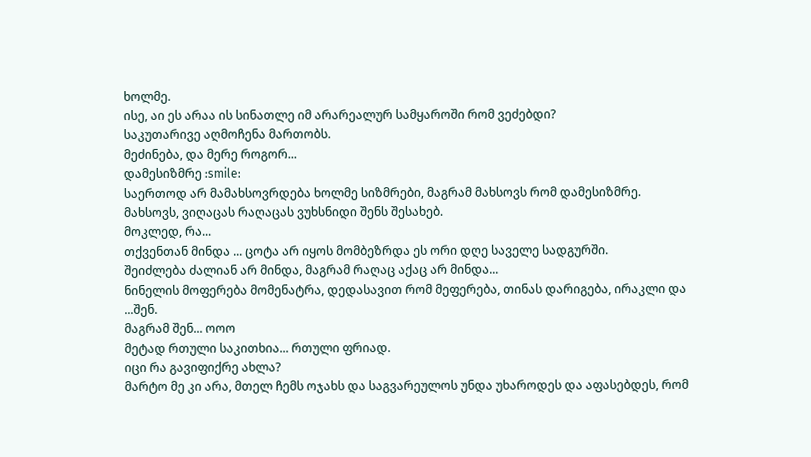ხოლმე.
ისე, აი ეს არაა ის სინათლე იმ არარეალურ სამყაროში რომ ვეძებდი?
საკუთარივე აღმოჩენა მართობს.
მეძინება, და მერე როგორ...
დამესიზმრე :smile:
საერთოდ არ მამახსოვრდება ხოლმე სიზმრები, მაგრამ მახსოვს რომ დამესიზმრე.
მახსოვს, ვიღაცას რაღაცას ვუხსნიდი შენს შესახებ.
მოკლედ, რა...
თქვენთან მინდა ... ცოტა არ იყოს მომბეზრდა ეს ორი დღე საველე სადგურში.
შეიძლება ძალიან არ მინდა, მაგრამ რაღაც აქაც არ მინდა...
ნინელის მოფერება მომენატრა, დედასავით რომ მეფერება, თინას დარიგება, ირაკლი და ...შენ.
მაგრამ შენ... ოოო
მეტად რთული საკითხია... რთული ფრიად.
იცი რა გავიფიქრე ახლა?
მარტო მე კი არა, მთელ ჩემს ოჯახს და საგვარეულოს უნდა უხაროდეს და აფასებდეს, რომ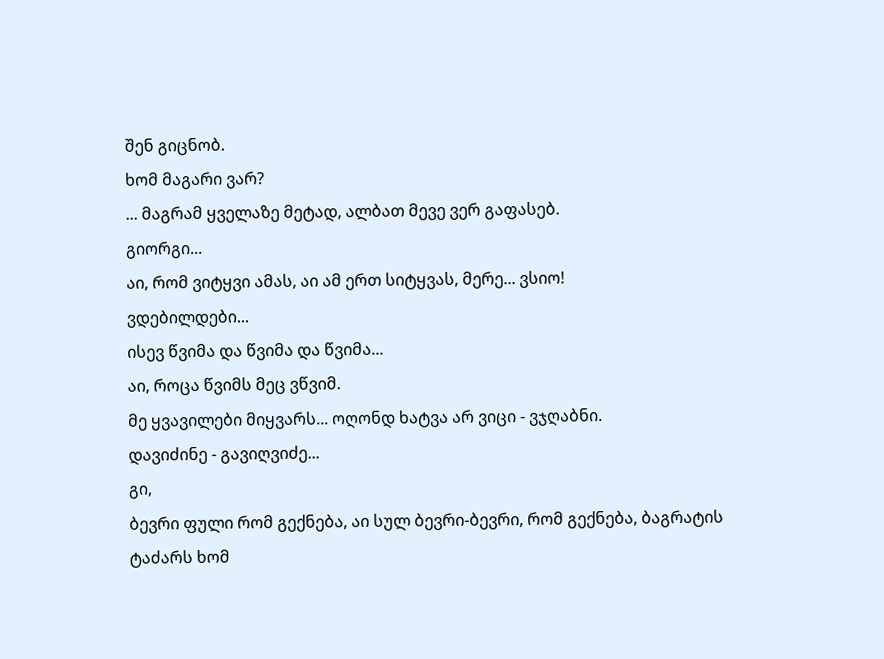შენ გიცნობ.
ხომ მაგარი ვარ?
... მაგრამ ყველაზე მეტად, ალბათ მევე ვერ გაფასებ.
გიორგი...
აი, რომ ვიტყვი ამას, აი ამ ერთ სიტყვას, მერე... ვსიო!
ვდებილდები...
ისევ წვიმა და წვიმა და წვიმა...
აი, როცა წვიმს მეც ვწვიმ.
მე ყვავილები მიყვარს... ოღონდ ხატვა არ ვიცი - ვჯღაბნი.
დავიძინე - გავიღვიძე...
გი,
ბევრი ფული რომ გექნება, აი სულ ბევრი-ბევრი, რომ გექნება, ბაგრატის ტაძარს ხომ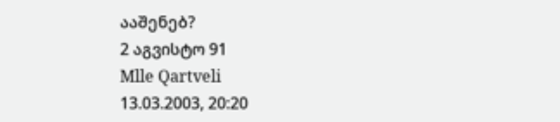ააშენებ?
2 აგვისტო 91
Mlle Qartveli
13.03.2003, 20:20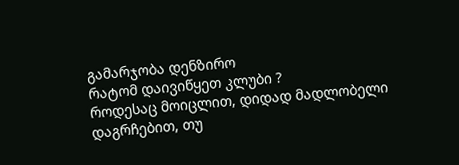გამარჯობა დენზირო
რატომ დაივიწყეთ კლუბი ?
როდესაც მოიცლით, დიდად მადლობელი დაგრჩებით, თუ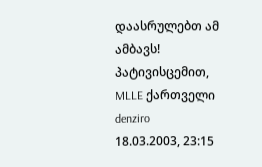დაასრულებთ ამ ამბავს!
პატივისცემით, MLLE ქართველი
denziro
18.03.2003, 23:15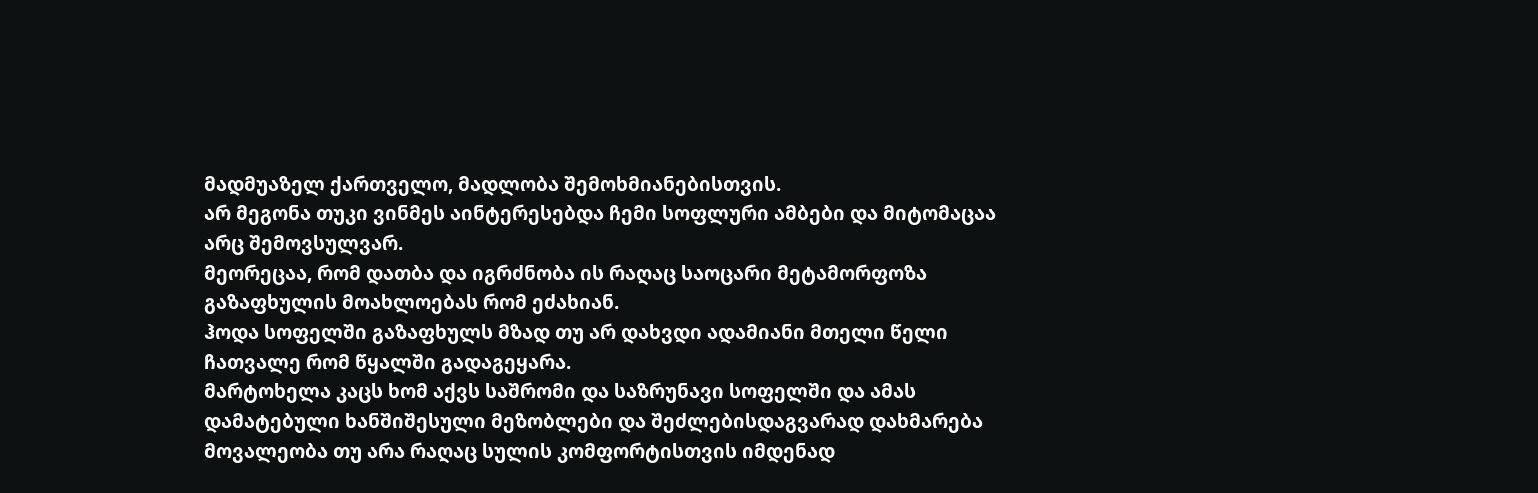მადმუაზელ ქართველო, მადლობა შემოხმიანებისთვის.
არ მეგონა თუკი ვინმეს აინტერესებდა ჩემი სოფლური ამბები და მიტომაცაა არც შემოვსულვარ.
მეორეცაა, რომ დათბა და იგრძნობა ის რაღაც საოცარი მეტამორფოზა გაზაფხულის მოახლოებას რომ ეძახიან.
ჰოდა სოფელში გაზაფხულს მზად თუ არ დახვდი ადამიანი მთელი წელი ჩათვალე რომ წყალში გადაგეყარა.
მარტოხელა კაცს ხომ აქვს საშრომი და საზრუნავი სოფელში და ამას დამატებული ხანშიშესული მეზობლები და შეძლებისდაგვარად დახმარება მოვალეობა თუ არა რაღაც სულის კომფორტისთვის იმდენად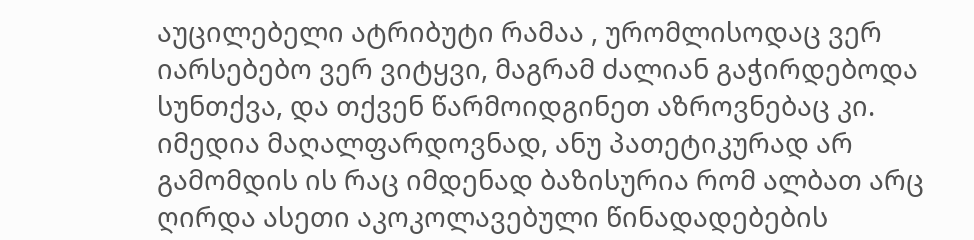აუცილებელი ატრიბუტი რამაა , ურომლისოდაც ვერ იარსებებო ვერ ვიტყვი, მაგრამ ძალიან გაჭირდებოდა სუნთქვა, და თქვენ წარმოიდგინეთ აზროვნებაც კი.
იმედია მაღალფარდოვნად, ანუ პათეტიკურად არ გამომდის ის რაც იმდენად ბაზისურია რომ ალბათ არც ღირდა ასეთი აკოკოლავებული წინადადებების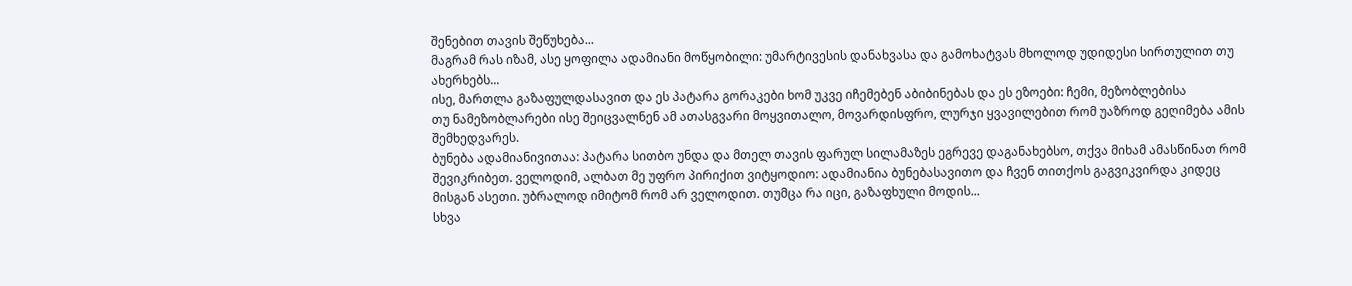შენებით თავის შეწუხება...
მაგრამ რას იზამ, ასე ყოფილა ადამიანი მოწყობილი: უმარტივესის დანახვასა და გამოხატვას მხოლოდ უდიდესი სირთულით თუ ახერხებს...
ისე, მართლა გაზაფულდასავით და ეს პატარა გორაკები ხომ უკვე იჩემებენ აბიბინებას და ეს ეზოები: ჩემი, მეზობლებისა
თუ ნამეზობლარები ისე შეიცვალნენ ამ ათასგვარი მოყვითალო, მოვარდისფრო, ლურჯი ყვავილებით რომ უაზროდ გეღიმება ამის შემხედვარეს.
ბუნება ადამიანივითაა: პატარა სითბო უნდა და მთელ თავის ფარულ სილამაზეს ეგრევე დაგანახებსო, თქვა მიხამ ამასწინათ რომ შევიკრიბეთ. ველოდიმ, ალბათ მე უფრო პირიქით ვიტყოდიო: ადამიანია ბუნებასავითო და ჩვენ თითქოს გაგვიკვირდა კიდეც მისგან ასეთი. უბრალოდ იმიტომ რომ არ ველოდით. თუმცა რა იცი, გაზაფხული მოდის...
სხვა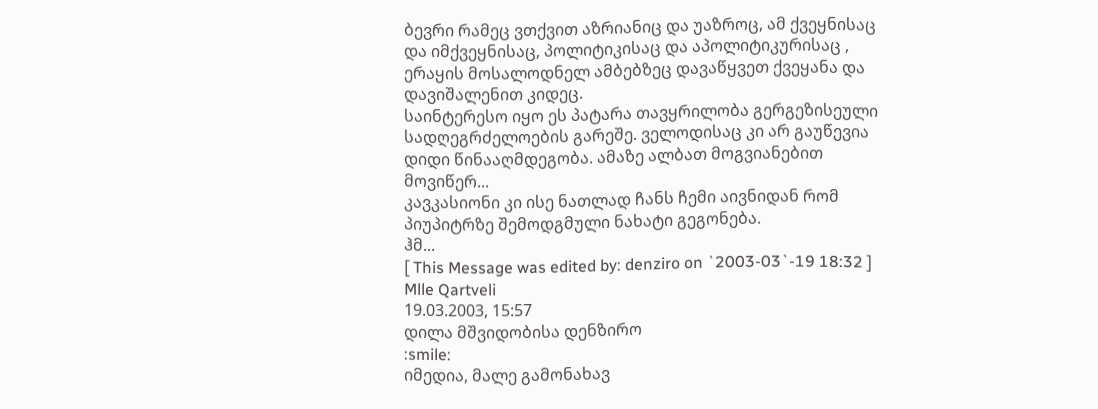ბევრი რამეც ვთქვით აზრიანიც და უაზროც, ამ ქვეყნისაც და იმქვეყნისაც, პოლიტიკისაც და აპოლიტიკურისაც , ერაყის მოსალოდნელ ამბებზეც დავაწყვეთ ქვეყანა და დავიშალენით კიდეც.
საინტერესო იყო ეს პატარა თავყრილობა გერგეზისეული სადღეგრძელოების გარეშე. ველოდისაც კი არ გაუწევია დიდი წინააღმდეგობა. ამაზე ალბათ მოგვიანებით მოვიწერ...
კავკასიონი კი ისე ნათლად ჩანს ჩემი აივნიდან რომ პიუპიტრზე შემოდგმული ნახატი გეგონება.
ჰმ...
[ This Message was edited by: denziro on `2003-03`-19 18:32 ]
Mlle Qartveli
19.03.2003, 15:57
დილა მშვიდობისა დენზირო
:smile:
იმედია, მალე გამონახავ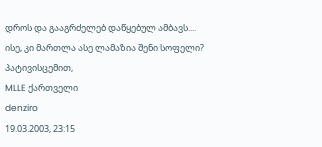დროს და გააგრძელებ დაწყებულ ამბავს....
ისე, კი მართლა ასე ლამაზია შენი სოფელი?
პატივისცემით,
MLLE ქართველი
denziro
19.03.2003, 23:15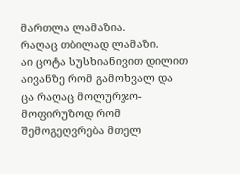მართლა ლამაზია.
რაღაც თბილად ლამაზი.
აი ცოტა სუსხიანივით დილით აივანზე რომ გამოხვალ და ცა რაღაც მოლურჯო-მოფირუზოდ რომ შემოგეღვრება მთელ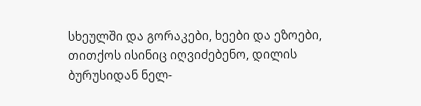სხეულში და გორაკები, ხეები და ეზოები, თითქოს ისინიც იღვიძებენო, დილის ბურუსიდან ნელ-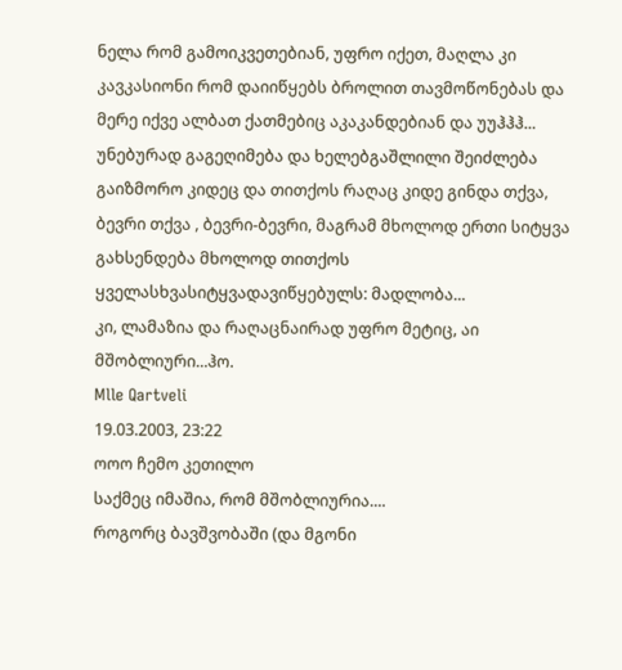ნელა რომ გამოიკვეთებიან, უფრო იქეთ, მაღლა კი კავკასიონი რომ დაიიწყებს ბროლით თავმოწონებას და მერე იქვე ალბათ ქათმებიც აკაკანდებიან და უუჰჰჰ...
უნებურად გაგეღიმება და ხელებგაშლილი შეიძლება გაიზმორო კიდეც და თითქოს რაღაც კიდე გინდა თქვა, ბევრი თქვა , ბევრი-ბევრი, მაგრამ მხოლოდ ერთი სიტყვა გახსენდება მხოლოდ თითქოს ყველასხვასიტყვადავიწყებულს: მადლობა...
კი, ლამაზია და რაღაცნაირად უფრო მეტიც, აი მშობლიური...ჰო.
Mlle Qartveli
19.03.2003, 23:22
ოოო ჩემო კეთილო
საქმეც იმაშია, რომ მშობლიურია....
როგორც ბავშვობაში (და მგონი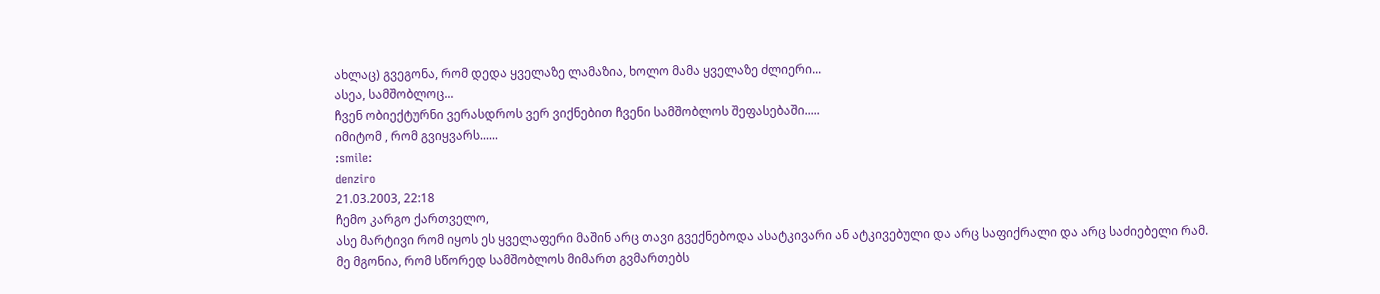ახლაც) გვეგონა, რომ დედა ყველაზე ლამაზია, ხოლო მამა ყველაზე ძლიერი...
ასეა, სამშობლოც...
ჩვენ ობიექტურნი ვერასდროს ვერ ვიქნებით ჩვენი სამშობლოს შეფასებაში.....
იმიტომ , რომ გვიყვარს......
:smile:
denziro
21.03.2003, 22:18
ჩემო კარგო ქართველო,
ასე მარტივი რომ იყოს ეს ყველაფერი მაშინ არც თავი გვექნებოდა ასატკივარი ან ატკივებული და არც საფიქრალი და არც საძიებელი რამ.
მე მგონია, რომ სწორედ სამშობლოს მიმართ გვმართებს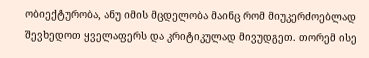ობიექტურობა, ანუ იმის მცდელობა მაინც რომ მიუკერძოებლად შევხედოთ ყველაფერს და კრიტიკულად მივუდგეთ. თორემ ისე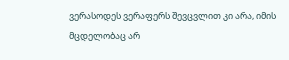ვერასოდეს ვერაფერს შევცვლით კი არა, იმის მცდელობაც არ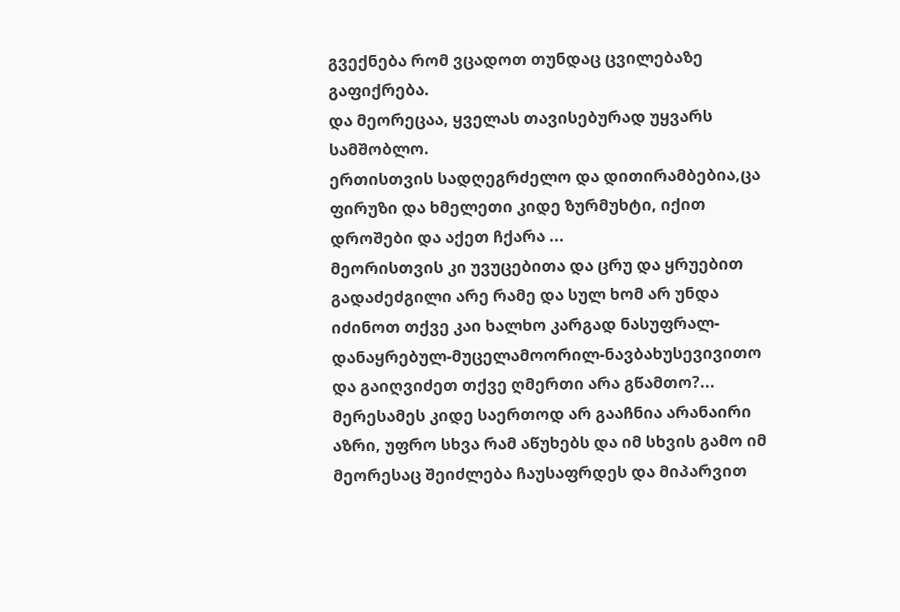გვექნება რომ ვცადოთ თუნდაც ცვილებაზე გაფიქრება.
და მეორეცაა, ყველას თავისებურად უყვარს სამშობლო.
ერთისთვის სადღეგრძელო და დითირამბებია,ცა ფირუზი და ხმელეთი კიდე ზურმუხტი, იქით დროშები და აქეთ ჩქარა ...
მეორისთვის კი უვუცებითა და ცრუ და ყრუებით გადაძეძგილი არე რამე და სულ ხომ არ უნდა იძინოთ თქვე კაი ხალხო კარგად ნასუფრალ-დანაყრებულ-მუცელამოორილ-ნავბახუსევივითო და გაიღვიძეთ თქვე ღმერთი არა გწამთო?...
მერესამეს კიდე საერთოდ არ გააჩნია არანაირი აზრი, უფრო სხვა რამ აწუხებს და იმ სხვის გამო იმ მეორესაც შეიძლება ჩაუსაფრდეს და მიპარვით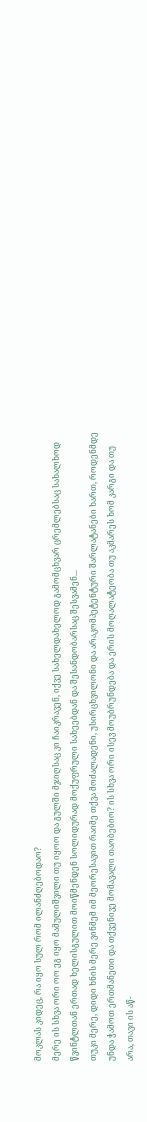მოკლას კიდეც, რა იყო სულ რომ ილანძღებოდაო?
მერე ის სხვა ორი ოო ეგ იყო მამულიშვილი თუ იყოო და გულში მჯიღსაც კი ჩაიკრავენ, იქვე სახელდახელოდ გამომცხვარ ცრემლებსაც სახალხოდ წვინტლთან ერთად ხელისგულით მოიწმენდენ სოლიდურად მოქუფრული სახეებდან და შესანდობარსაც შესვამენ...
თუკი მერე, დიდი ხნის მერე ვინმემ იმ მეორესავით რაიმე თქვა მოძალადენი, უსირცხვილონი და არაკომპეტენტური შარლატანები ხართ, როდენმდე უნდა ჭამოთ ერთმანეთი და თქვენივე მომავალი თაობებიო? ის სხვა ორი ისევ მოუბრუნდება და ერის მოღალატეობა თუ აკმარეს ხომ კარგი და თუ არა, თავი ის აწ-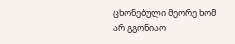ცხონებული მეორე ხომ არ გგონიაო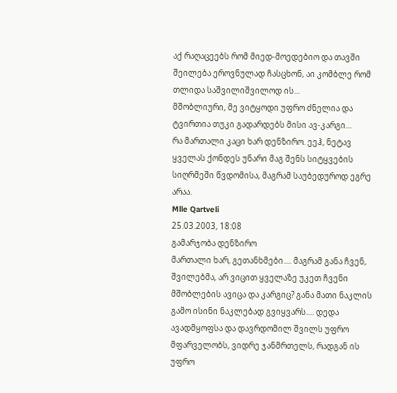აქ რაღაცეებს რომ მიედ-მოედებიო და თავში შეილება ეროვნულად ჩასცხონ, აი კომბლე რომ თლიდა საშვილიშვილოდ ის...
მშობლიური, მე ვიტყოდი უფრო ძნელია და ტვირთია თუკი გადარდებს მისი ავ-კარგი...
რა მართალი კაცი ხარ დენზირო. ეეჰ, ნეტავ ყველას ქონდეს უნარი მაგ შენს სიტყვების სიღრმეში წვდომისა, მაგრამ საუბედუროდ ეგრე არაა.
Mlle Qartveli
25.03.2003, 18:08
გამარჯობა დენზირო
მართალი ხარ, გეთანხმები.... მაგრამ განა ჩვენ, შვილებმა, არ ვიცით ყველაზე უკეთ ჩვენი მშობლების ავიცა და კარგიც? განა მათი ნაკლის გამო ისინი ნაკლებად გვიყვარს.... დედა ავადმყოფსა და დავრდომილ შვილს უფრო მფარველობს, ვიდრე ჯანმრთელს, რადგან ის უფრო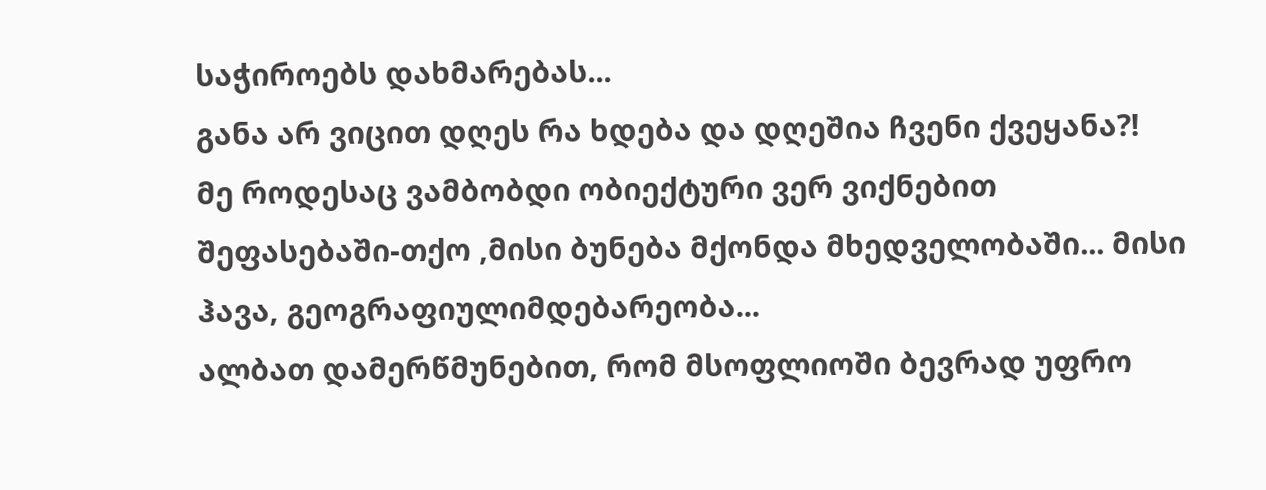საჭიროებს დახმარებას...
განა არ ვიცით დღეს რა ხდება და დღეშია ჩვენი ქვეყანა?!
მე როდესაც ვამბობდი ობიექტური ვერ ვიქნებით შეფასებაში-თქო ,მისი ბუნება მქონდა მხედველობაში... მისი ჰავა, გეოგრაფიულიმდებარეობა...
ალბათ დამერწმუნებით, რომ მსოფლიოში ბევრად უფრო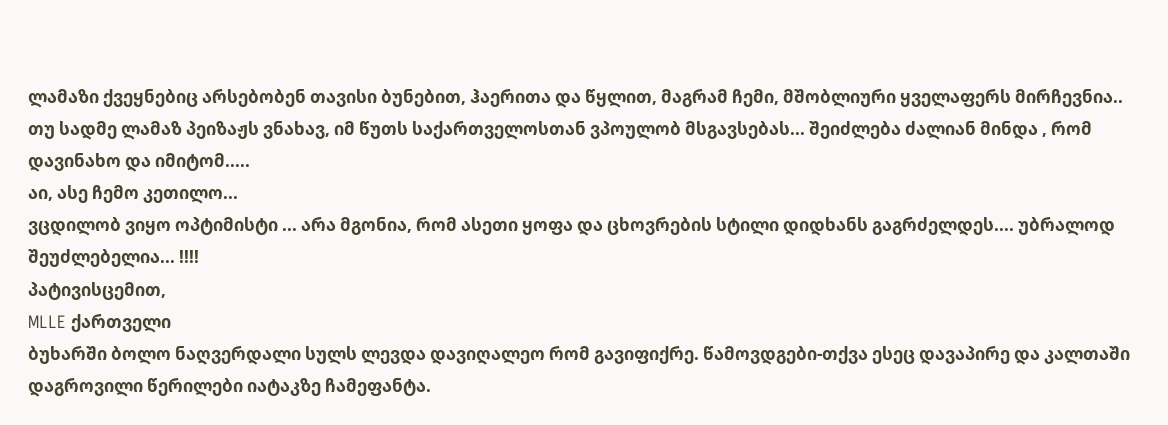ლამაზი ქვეყნებიც არსებობენ თავისი ბუნებით, ჰაერითა და წყლით, მაგრამ ჩემი, მშობლიური ყველაფერს მირჩევნია..
თუ სადმე ლამაზ პეიზაჟს ვნახავ, იმ წუთს საქართველოსთან ვპოულობ მსგავსებას... შეიძლება ძალიან მინდა , რომ დავინახო და იმიტომ.....
აი, ასე ჩემო კეთილო...
ვცდილობ ვიყო ოპტიმისტი ... არა მგონია, რომ ასეთი ყოფა და ცხოვრების სტილი დიდხანს გაგრძელდეს.... უბრალოდ შეუძლებელია... !!!!
პატივისცემით,
MLLE ქართველი
ბუხარში ბოლო ნაღვერდალი სულს ლევდა დავიღალეო რომ გავიფიქრე. წამოვდგები-თქვა ესეც დავაპირე და კალთაში დაგროვილი წერილები იატაკზე ჩამეფანტა.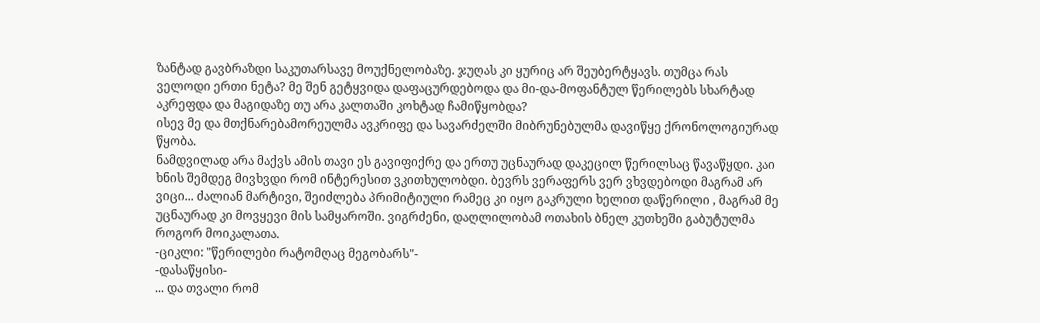ზანტად გავბრაზდი საკუთარსავე მოუქნელობაზე. ჯუღას კი ყურიც არ შეუბერტყავს. თუმცა რას ველოდი ერთი ნეტა? მე შენ გეტყვიდა დაფაცურდებოდა და მი-და-მოფანტულ წერილებს სხარტად აკრეფდა და მაგიდაზე თუ არა კალთაში კოხტად ჩამიწყობდა?
ისევ მე და მთქნარებამორეულმა ავკრიფე და სავარძელში მიბრუნებულმა დავიწყე ქრონოლოგიურად წყობა.
ნამდვილად არა მაქვს ამის თავი ეს გავიფიქრე და ერთუ უცნაურად დაკეცილ წერილსაც წავაწყდი. კაი ხნის შემდეგ მივხვდი რომ ინტერესით ვკითხულობდი. ბევრს ვერაფერს ვერ ვხვდებოდი მაგრამ არ ვიცი... ძალიან მარტივი, შეიძლება პრიმიტიული რამეც კი იყო გაკრული ხელით დაწერილი , მაგრამ მე უცნაურად კი მოვყევი მის სამყაროში. ვიგრძენი, დაღლილობამ ოთახის ბნელ კუთხეში გაბუტულმა როგორ მოიკალათა.
-ციკლი: "წერილები რატომღაც მეგობარს"-
-დასაწყისი-
... და თვალი რომ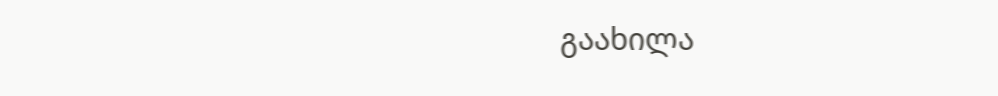გაახილა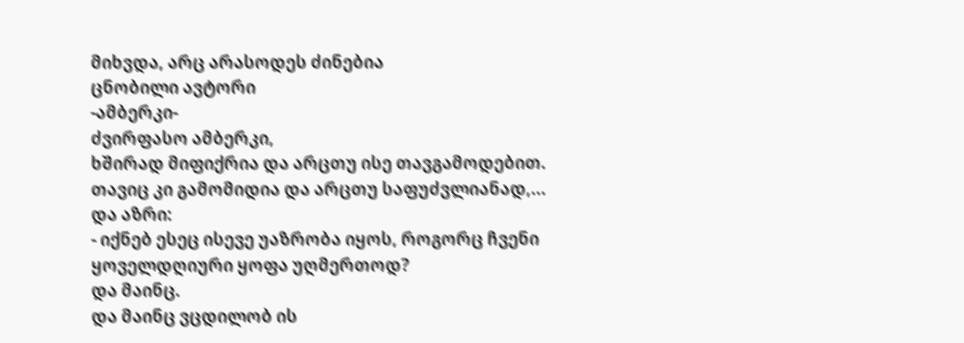მიხვდა, არც არასოდეს ძინებია
ცნობილი ავტორი
-ამბერკი-
ძვირფასო ამბერკი,
ხშირად მიფიქრია და არცთუ ისე თავგამოდებით. თავიც კი გამომიდია და არცთუ საფუძვლიანად,... და აზრი:
- იქნებ ესეც ისევე უაზრობა იყოს, როგორც ჩვენი ყოველდღიური ყოფა უღმერთოდ?
და მაინც.
და მაინც ვცდილობ ის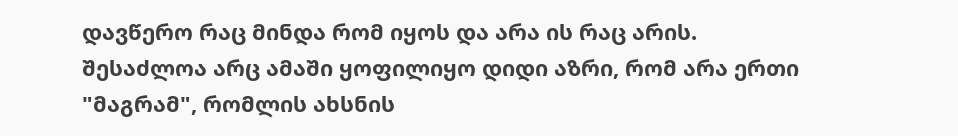დავწერო რაც მინდა რომ იყოს და არა ის რაც არის.
შესაძლოა არც ამაში ყოფილიყო დიდი აზრი, რომ არა ერთი "მაგრამ", რომლის ახსნის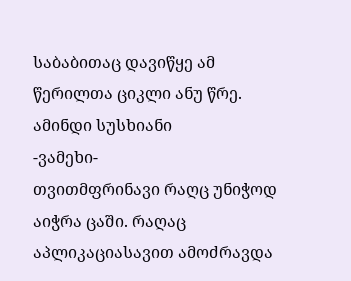საბაბითაც დავიწყე ამ წერილთა ციკლი ანუ წრე.
ამინდი სუსხიანი
-ვამეხი-
თვითმფრინავი რაღც უნიჭოდ აიჭრა ცაში. რაღაც აპლიკაციასავით ამოძრავდა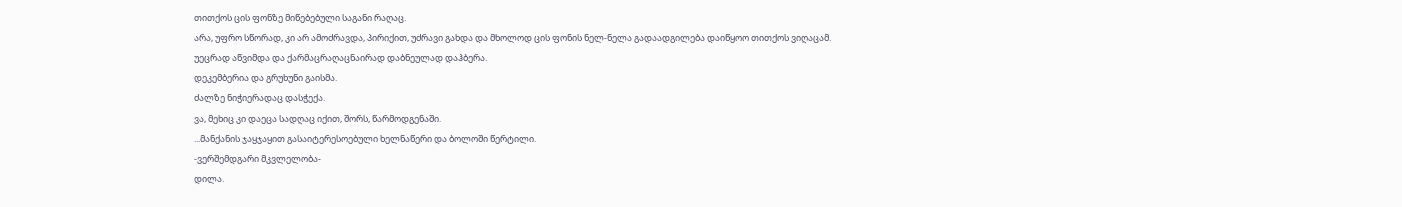თითქოს ცის ფონზე მიწებებული საგანი რაღაც.
არა, უფრო სწორად, კი არ ამოძრავდა, პირიქით, უძრავი გახდა და მხოლოდ ცის ფონის ნელ-ნელა გადაადგილება დაიწყოო თითქოს ვიღაცამ.
უეცრად აწვიმდა და ქარმაცრაღაცნაირად დაბნეულად დაჰბერა.
დეკემბერია და გრუხუნი გაისმა.
ძალზე ნიჭიერადაც დასჭექა.
ვა, მეხიც კი დაეცა სადღაც იქით, შორს, წარმოდგენაში.
...მანქანის ჯაყჯაყით გასაიტერესოებული ხელნაწერი და ბოლოში წერტილი.
-ვერშემდგარი მკვლელობა-
დილა.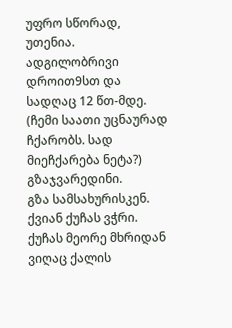უფრო სწორად, უთენია.
ადგილობრივი დროით9სთ და სადღაც 12 წთ-მდე.
(ჩემი საათი უცნაურად ჩქარობს. სად მიეჩქარება ნეტა?)
გზაჯვარედინი.
გზა სამსახურისკენ.
ქვიან ქუჩას ვჭრი.
ქუჩას მეორე მხრიდან ვიღაც ქალის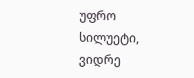უფრო სილუეტი, ვიდრე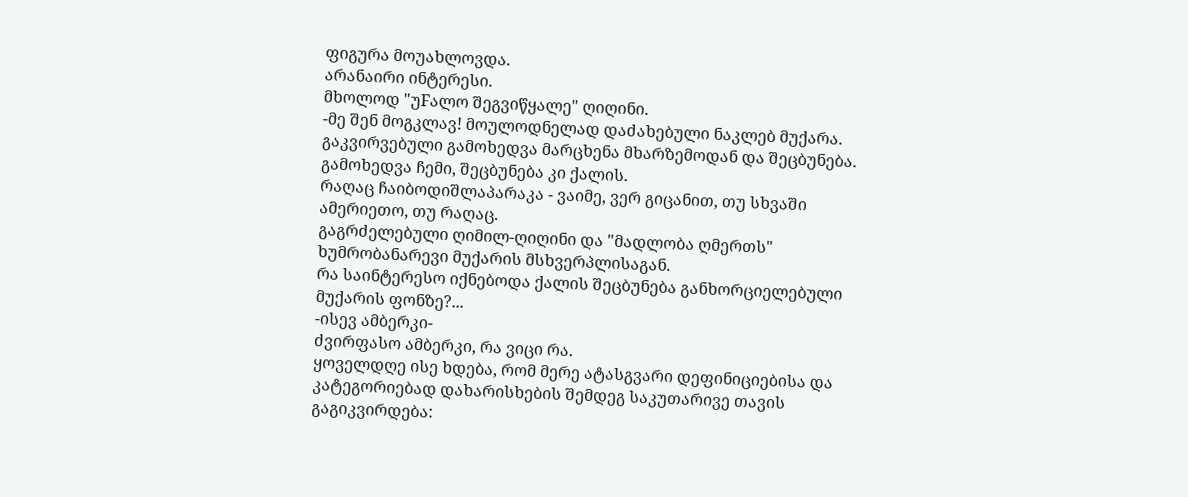ფიგურა მოუახლოვდა.
არანაირი ინტერესი.
მხოლოდ "უFალო შეგვიწყალე" ღიღინი.
-მე შენ მოგკლავ! მოულოდნელად დაძახებული ნაკლებ მუქარა.
გაკვირვებული გამოხედვა მარცხენა მხარზემოდან და შეცბუნება.
გამოხედვა ჩემი, შეცბუნება კი ქალის.
რაღაც ჩაიბოდიშლაპარაკა - ვაიმე, ვერ გიცანით, თუ სხვაში ამერიეთო, თუ რაღაც.
გაგრძელებული ღიმილ-ღიღინი და "მადლობა ღმერთს" ხუმრობანარევი მუქარის მსხვერპლისაგან.
რა საინტერესო იქნებოდა ქალის შეცბუნება განხორციელებული მუქარის ფონზე?...
-ისევ ამბერკი-
ძვირფასო ამბერკი, რა ვიცი რა.
ყოველდღე ისე ხდება, რომ მერე ატასგვარი დეფინიციებისა და კატეგორიებად დახარისხების შემდეგ საკუთარივე თავის გაგიკვირდება: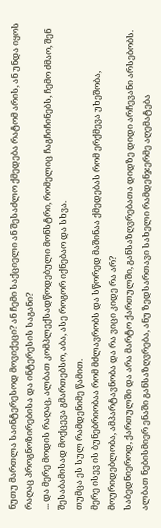ნუთუ მართლა საინტერესოდ მოვიქეცი? ან ჩემი საქციელი ან შესაძლო ქმედება რატომ არის, ან უნდა იყოს რაღაც პროგნოზირებისა და ინტერესის საგანი?
... და მერე მოდის რაღაც, ალბათ კომპლექსადწოდებული მონსტრი, რომელიც ჩაგჩიჩინებს, ჩემო ძმაო, შენ შესაბამისად მოქცევა გმართებსო, აბა, ასე როგორ იქნებაო და სხვა.
თუმცა ეს სულ რამდენიმე წამით.
მერე ისევ ის ბუნებრიობაა რომ მძლავრობს და სწორედ მაშინაა ქმედებას რომ ერქმევა უხეშობა, მოურიდებლობა, ამპარტავნობა და რა ვიცი კიდე რა არ?
საბედნიეროდ, ქართულში და არა მარტო ქართულში, განსაზღვრებათა დიდზე დიდი არჩევანი არსებობს.
ალბათ ნებისმიერ ენაში განსაზღვრება, ანუ ზედსართავი სახელი რამდენჯერმე აღემატება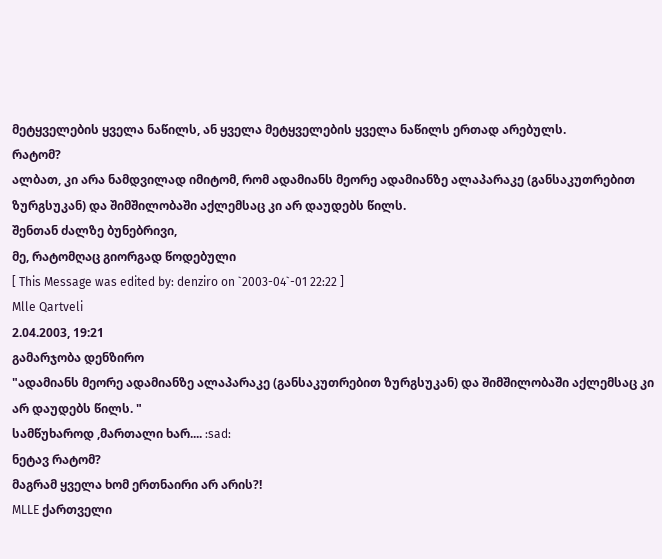მეტყველების ყველა ნაწილს, ან ყველა მეტყველების ყველა ნაწილს ერთად არებულს.
რატომ?
ალბათ, კი არა ნამდვილად იმიტომ, რომ ადამიანს მეორე ადამიანზე ალაპარაკე (განსაკუთრებით ზურგსუკან) და შიმშილობაში აქლემსაც კი არ დაუდებს წილს.
შენთან ძალზე ბუნებრივი,
მე, რატომღაც გიორგად წოდებული
[ This Message was edited by: denziro on `2003-04`-01 22:22 ]
Mlle Qartveli
2.04.2003, 19:21
გამარჯობა დენზირო
"ადამიანს მეორე ადამიანზე ალაპარაკე (განსაკუთრებით ზურგსუკან) და შიმშილობაში აქლემსაც კი არ დაუდებს წილს. "
სამწუხაროდ ,მართალი ხარ.... :sad:
ნეტავ რატომ?
მაგრამ ყველა ხომ ერთნაირი არ არის?!
MLLE ქართველი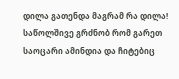დილა გათენდა მაგრამ რა დილა!
საწოლშივე გრძნობ რომ გარეთ საოცარი ამინდია და ჩიტებიც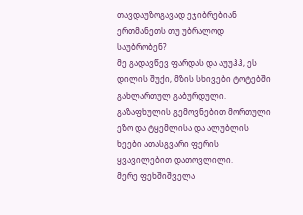თავდაუზოგავად ეჯიბრებიან ერთმანეთს თუ უბრალოდ საუბრობენ?
მე გადავწევ ფარდას და აუუჰჰ, ეს დილის შუქი, მზის სხივები ტოტებში გახლართულ გაბურდული.
გაზაფხულის გემოვნებით მორთული ეზო და ტყემლისა და ალუბლის ხეები ათასგვარი ფერის ყვავილებით დათოვლილი.
მერე ფეხშიშველა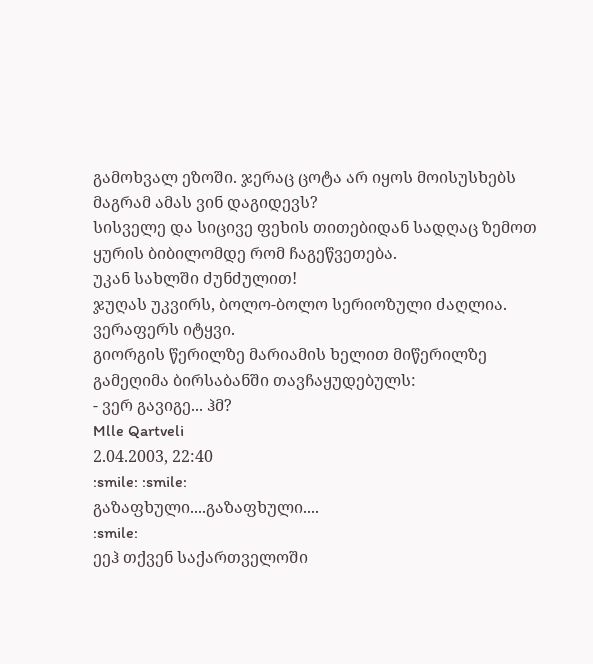გამოხვალ ეზოში. ჯერაც ცოტა არ იყოს მოისუსხებს მაგრამ ამას ვინ დაგიდევს?
სისველე და სიცივე ფეხის თითებიდან სადღაც ზემოთ ყურის ბიბილომდე რომ ჩაგეწვეთება.
უკან სახლში ძუნძულით!
ჯუღას უკვირს, ბოლო-ბოლო სერიოზული ძაღლია. ვერაფერს იტყვი.
გიორგის წერილზე მარიამის ხელით მიწერილზე გამეღიმა ბირსაბანში თავჩაყუდებულს:
- ვერ გავიგე... ჰმ?
Mlle Qartveli
2.04.2003, 22:40
:smile: :smile:
გაზაფხული....გაზაფხული....
:smile:
ეეჰ თქვენ საქართველოში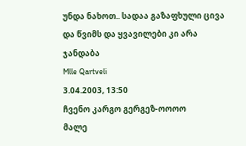უნდა ნახოთ.. სადაა გაზაფხული ცივა და წვიმს და ყვავილები კი არა ჯანდაბა
Mlle Qartveli
3.04.2003, 13:50
ჩვენო კარგო გერგეზ-ოოოო
მალე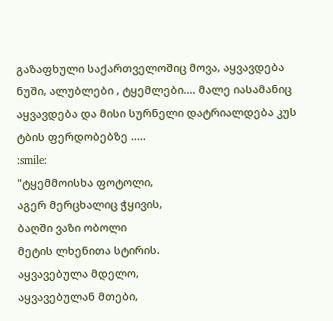გაზაფხული საქართველოშიც მოვა, აყვავდება ნუში, ალუბლები , ტყემლები.... მალე იასამანიც აყვავდება და მისი სურნელი დატრიალდება კუს ტბის ფერდობებზე .....
:smile:
"ტყემმოისხა ფოტოლი,
აგერ მერცხალიც ჭყივის,
ბაღში ვაზი ობოლი
მეტის ლხენითა სტირის.
აყვავებულა მდელო,
აყვავებულან მთები,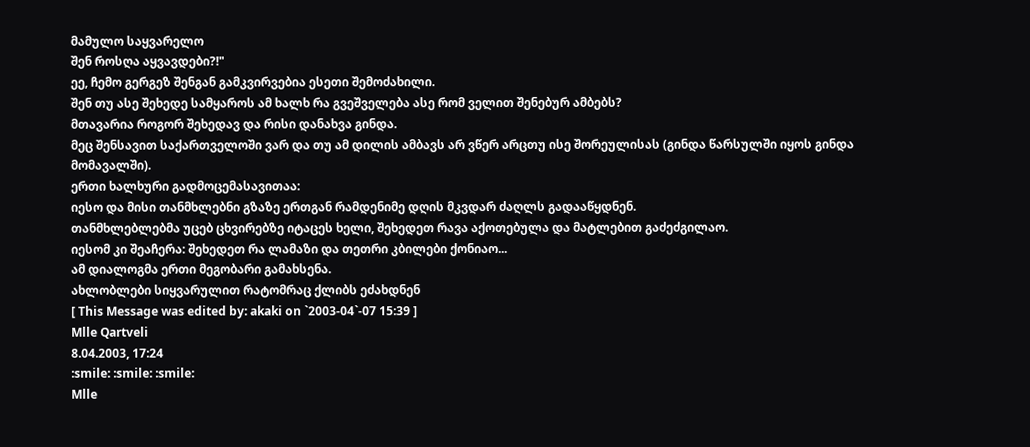მამულო საყვარელო
შენ როსღა აყვავდები?!"
ეე, ჩემო გერგეზ შენგან გამკვირვებია ესეთი შემოძახილი.
შენ თუ ასე შეხედე სამყაროს ამ ხალხ რა გვეშველება ასე რომ ველით შენებურ ამბებს?
მთავარია როგორ შეხედავ და რისი დანახვა გინდა.
მეც შენსავით საქართველოში ვარ და თუ ამ დილის ამბავს არ ვწერ არცთუ ისე შორეულისას (გინდა წარსულში იყოს გინდა მომავალში).
ერთი ხალხური გადმოცემასავითაა:
იესო და მისი თანმხლებნი გზაზე ერთგან რამდენიმე დღის მკვდარ ძაღლს გადააწყდნენ.
თანმხლებლებმა უცებ ცხვირებზე იტაცეს ხელი, შეხედეთ რავა აქოთებულა და მატლებით გაძეძგილაო.
იესომ კი შეაჩერა: შეხედეთ რა ლამაზი და თეთრი კბილები ქონიაო...
ამ დიალოგმა ერთი მეგობარი გამახსენა.
ახლობლები სიყვარულით რატომრაც ქლიბს ეძახდნენ
[ This Message was edited by: akaki on `2003-04`-07 15:39 ]
Mlle Qartveli
8.04.2003, 17:24
:smile: :smile: :smile:
Mlle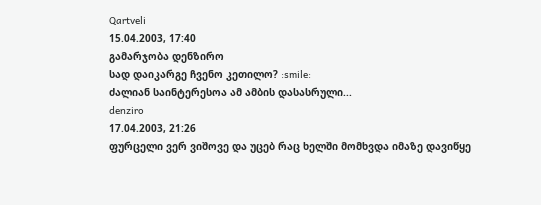Qartveli
15.04.2003, 17:40
გამარჯობა დენზირო
სად დაიკარგე ჩვენო კეთილო? :smile:
ძალიან საინტერესოა ამ ამბის დასასრული...
denziro
17.04.2003, 21:26
ფურცელი ვერ ვიშოვე და უცებ რაც ხელში მომხვდა იმაზე დავიწყე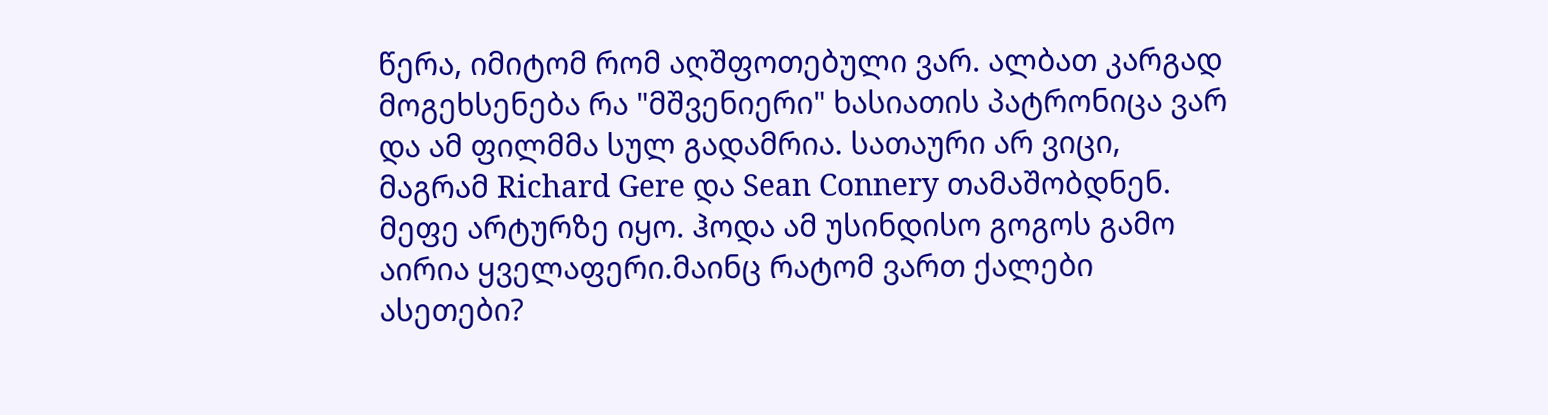წერა, იმიტომ რომ აღშფოთებული ვარ. ალბათ კარგად მოგეხსენება რა "მშვენიერი" ხასიათის პატრონიცა ვარ და ამ ფილმმა სულ გადამრია. სათაური არ ვიცი, მაგრამ Richard Gere და Sean Connery თამაშობდნენ. მეფე არტურზე იყო. ჰოდა ამ უსინდისო გოგოს გამო აირია ყველაფერი.მაინც რატომ ვართ ქალები ასეთები?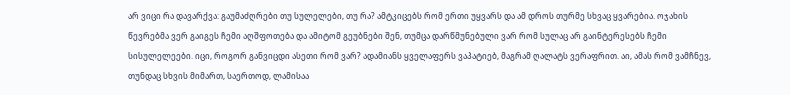არ ვიცი რა დავარქვა: გაუმაძღრები თუ სულელები, თუ რა? ამტკიცებს რომ ერთი უყვარს და ამ დროს თურმე სხვაც ყვარებია. ოჯახის წევრებმა ვერ გაიგეს ჩემი აღშფოთება და ამიტომ გეუბნები შენ, თუმცა დარწმუნებული ვარ რომ სულაც არ გაინტერესებს ჩემი სისულელეები. იცი, როგორ განვიცდი ასეთი რომ ვარ? ადამიანს ყველაფერს ვაპატიებ, მაგრამ ღალატს ვერაფრით. აი, ამას რომ ვამჩნევ, თუნდაც სხვის მიმართ, საერთოდ, ლამისაა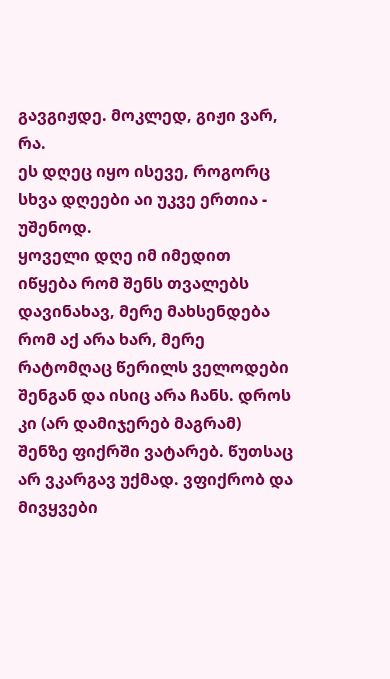გავგიჟდე. მოკლედ, გიჟი ვარ, რა.
ეს დღეც იყო ისევე, როგორც სხვა დღეები აი უკვე ერთია - უშენოდ.
ყოველი დღე იმ იმედით იწყება რომ შენს თვალებს დავინახავ, მერე მახსენდება რომ აქ არა ხარ, მერე რატომღაც წერილს ველოდები შენგან და ისიც არა ჩანს. დროს კი (არ დამიჯერებ მაგრამ) შენზე ფიქრში ვატარებ. წუთსაც არ ვკარგავ უქმად. ვფიქრობ და მივყვები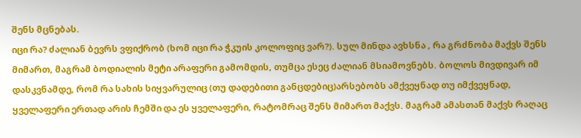შენს მცნებას.
იცი რა? ძალიან ბევრს ვფიქრობ (ხომ იცი რა ჭკუის კოლოფიც ვარ?). სულ მინდა ავხსნა , რა გრძნობა მაქვს შენს მიმართ, მაგრამ ბოდიალის მეტი არაფერი გამომდის, თუმცა ესეც ძალიან მსიამოვნებს. ბოლოს მივდივარ იმ დასკვნამდე, რომ რა სახის სიყვარულიც (თუ დადებითი განცდებიც)არსებობს ამქვეყნად თუ იმქვეყნად, ყველაფერი ერთად არის ჩემში და ეს ყველაფერი, რატომრაც შენს მიმართ მაქვს. მაგრამ ამასთან მაქვს რაღაც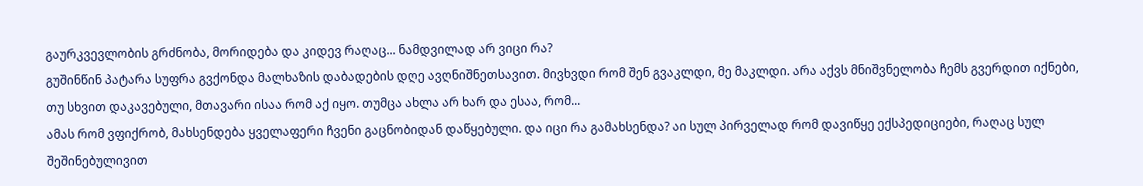გაურკვევლობის გრძნობა, მორიდება და კიდევ რაღაც... ნამდვილად არ ვიცი რა?
გუშინწინ პატარა სუფრა გვქონდა მალხაზის დაბადების დღე ავღნიშნეთსავით. მივხვდი რომ შენ გვაკლდი, მე მაკლდი. არა აქვს მნიშვნელობა ჩემს გვერდით იქნები, თუ სხვით დაკავებული, მთავარი ისაა რომ აქ იყო. თუმცა ახლა არ ხარ და ესაა, რომ...
ამას რომ ვფიქრობ, მახსენდება ყველაფერი ჩვენი გაცნობიდან დაწყებული. და იცი რა გამახსენდა? აი სულ პირველად რომ დავიწყე ექსპედიციები, რაღაც სულ შეშინებულივით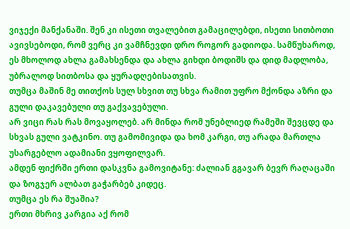ვიჯექი მანქანაში. შენ კი ისეთი თვალებით გამაცილებდი, ისეთი სითბოთი ავივსებოდი, რომ ვერც კი ვამჩნევდი დრო როგორ გადიოდა. სამწუხაროდ, ეს მხოლოდ ახლა გამახსენდა და ახლა გიხდი ბოდიშს და დიდ მადლობა, უბრალოდ სითბოსა და ყურადღებისათვის.
თუმცა მაშინ მე თითქოს სულ სხვით თუ სხვა რამით უფრო მქონდა აზრი და გული დაკავებული თუ გაქვავებული.
არ ვიცი რას რას მოვაყოლებ. არ მინდა რომ უნებლიედ რამეში შევცდე და სხვას გული ვატკინო. თუ გამომივიდა და ხომ კარგი, თუ არადა მართლა უსარგებლო ადამიანი ვყოფილვარ.
ამდენ ფიქრში ერთი დასკვნა გამოვიტანე: ძალიან გგავარ ბევრ რაღაცაში და ზოგჯერ ალბათ გაჭარბებ კიდეც.
თუმცა ეს რა შუაშია?
ერთი მხრივ კარგია აქ რომ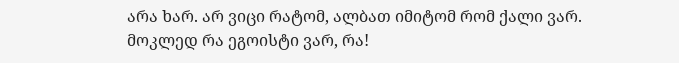არა ხარ. არ ვიცი რატომ, ალბათ იმიტომ რომ ქალი ვარ.
მოკლედ რა ეგოისტი ვარ, რა!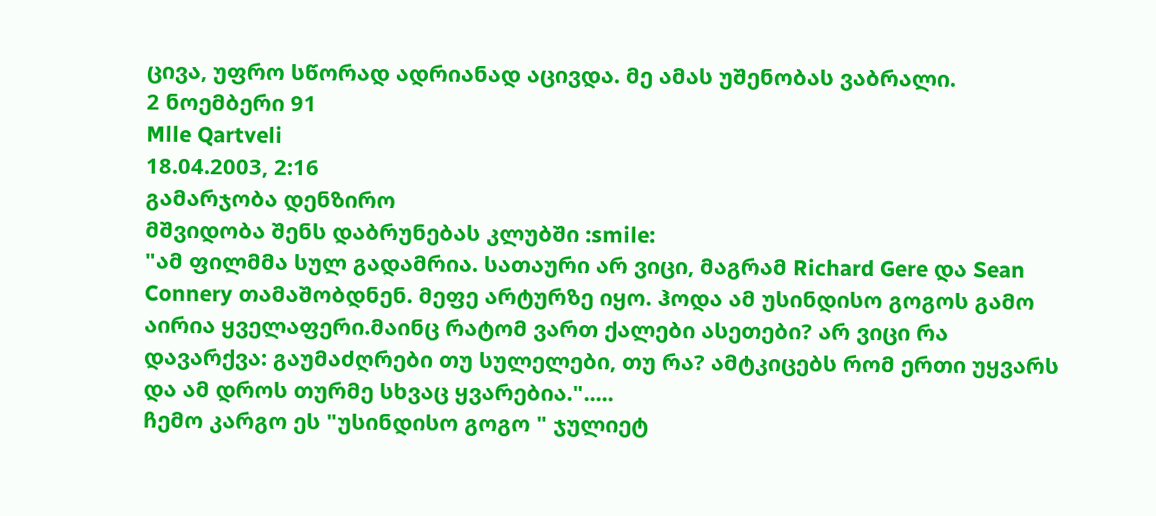ცივა, უფრო სწორად ადრიანად აცივდა. მე ამას უშენობას ვაბრალი.
2 ნოემბერი 91
Mlle Qartveli
18.04.2003, 2:16
გამარჯობა დენზირო
მშვიდობა შენს დაბრუნებას კლუბში :smile:
"ამ ფილმმა სულ გადამრია. სათაური არ ვიცი, მაგრამ Richard Gere და Sean Connery თამაშობდნენ. მეფე არტურზე იყო. ჰოდა ამ უსინდისო გოგოს გამო აირია ყველაფერი.მაინც რატომ ვართ ქალები ასეთები? არ ვიცი რა დავარქვა: გაუმაძღრები თუ სულელები, თუ რა? ამტკიცებს რომ ერთი უყვარს და ამ დროს თურმე სხვაც ყვარებია.".....
ჩემო კარგო ეს "უსინდისო გოგო " ჯულიეტ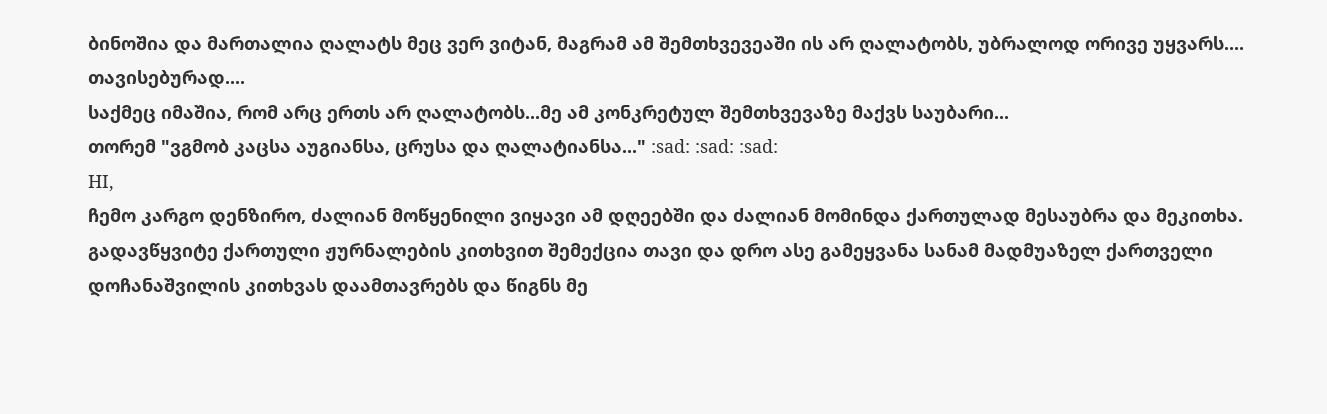ბინოშია და მართალია ღალატს მეც ვერ ვიტან, მაგრამ ამ შემთხვევეაში ის არ ღალატობს, უბრალოდ ორივე უყვარს.... თავისებურად....
საქმეც იმაშია, რომ არც ერთს არ ღალატობს...მე ამ კონკრეტულ შემთხვევაზე მაქვს საუბარი...
თორემ "ვგმობ კაცსა აუგიანსა, ცრუსა და ღალატიანსა..." :sad: :sad: :sad:
HI,
ჩემო კარგო დენზირო, ძალიან მოწყენილი ვიყავი ამ დღეებში და ძალიან მომინდა ქართულად მესაუბრა და მეკითხა. გადავწყვიტე ქართული ჟურნალების კითხვით შემექცია თავი და დრო ასე გამეყვანა სანამ მადმუაზელ ქართველი დოჩანაშვილის კითხვას დაამთავრებს და წიგნს მე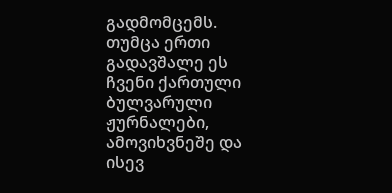გადმომცემს. თუმცა ერთი გადავშალე ეს ჩვენი ქართული ბულვარული ჟურნალები, ამოვიხვნეშე და ისევ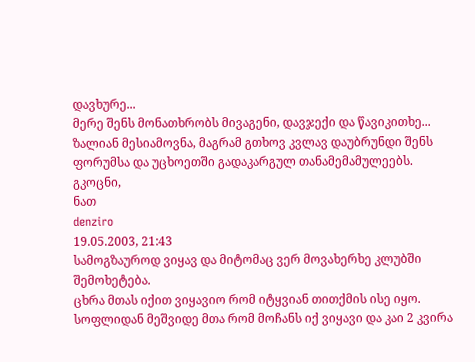დავხურე...
მერე შენს მონათხრობს მივაგენი, დავჯექი და წავიკითხე... ზალიან მესიამოვნა, მაგრამ გთხოვ კვლავ დაუბრუნდი შენს ფორუმსა და უცხოეთში გადაკარგულ თანამემამულეებს.
გკოცნი,
ნათ
denziro
19.05.2003, 21:43
სამოგზაუროდ ვიყავ და მიტომაც ვერ მოვახერხე კლუბში შემოხეტება.
ცხრა მთას იქით ვიყავიო რომ იტყვიან თითქმის ისე იყო. სოფლიდან მეშვიდე მთა რომ მოჩანს იქ ვიყავი და კაი 2 კვირა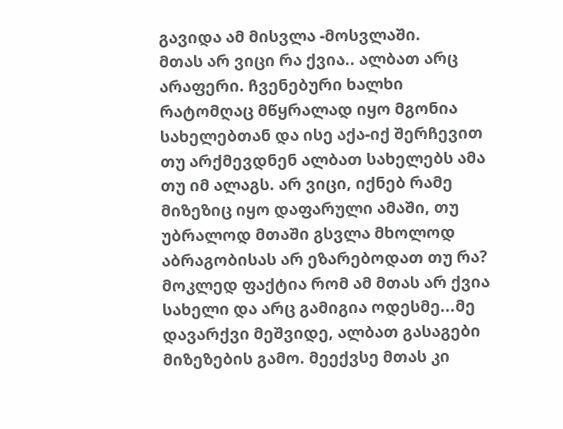გავიდა ამ მისვლა -მოსვლაში.
მთას არ ვიცი რა ქვია.. ალბათ არც არაფერი. ჩვენებური ხალხი რატომღაც მწყრალად იყო მგონია სახელებთან და ისე აქა-იქ შერჩევით თუ არქმევდნენ ალბათ სახელებს ამა თუ იმ ალაგს. არ ვიცი, იქნებ რამე მიზეზიც იყო დაფარული ამაში, თუ უბრალოდ მთაში გსვლა მხოლოდ აბრაგობისას არ ეზარებოდათ თუ რა? მოკლედ ფაქტია რომ ამ მთას არ ქვია სახელი და არც გამიგია ოდესმე...მე დავარქვი მეშვიდე, ალბათ გასაგები მიზეზების გამო. მეექვსე მთას კი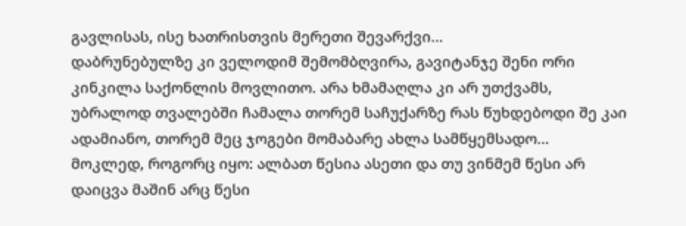გავლისას, ისე ხათრისთვის მერეთი შევარქვი...
დაბრუნებულზე კი ველოდიმ შემომბღვირა, გავიტანჯე შენი ორი კინკილა საქონლის მოვლითო. არა ხმამაღლა კი არ უთქვამს, უბრალოდ თვალებში ჩამალა თორემ საჩუქარზე რას წუხდებოდი შე კაი ადამიანო, თორემ მეც ჯოგები მომაბარე ახლა სამწყემსადო...
მოკლედ, როგორც იყო: ალბათ წესია ასეთი და თუ ვინმემ წესი არ დაიცვა მაშინ არც წესი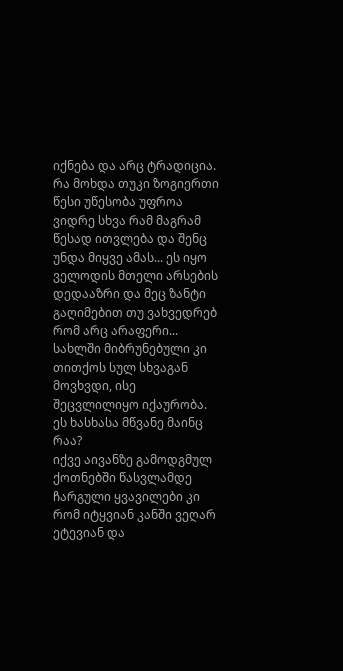იქნება და არც ტრადიცია. რა მოხდა თუკი ზოგიერთი წესი უწესობა უფროა ვიდრე სხვა რამ მაგრამ წესად ითვლება და შენც უნდა მიყვე ამას... ეს იყო ველოდის მთელი არსების დედააზრი და მეც ზანტი გაღიმებით თუ ვახვედრებ რომ არც არაფერი...
სახლში მიბრუნებული კი თითქოს სულ სხვაგან მოვხვდი, ისე შეცვლილიყო იქაურობა. ეს ხასხასა მწვანე მაინც რაა?
იქვე აივანზე გამოდგმულ ქოთნებში წასვლამდე ჩარგული ყვავილები კი რომ იტყვიან კანში ვეღარ ეტევიან და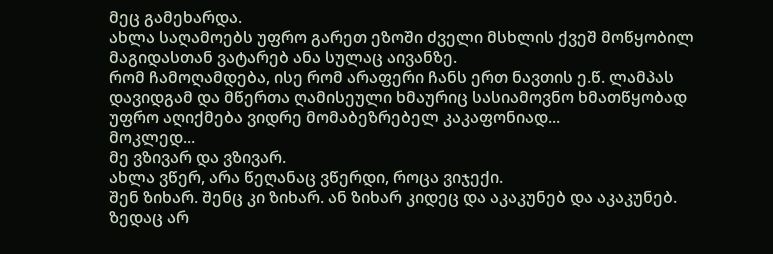მეც გამეხარდა.
ახლა საღამოებს უფრო გარეთ ეზოში ძველი მსხლის ქვეშ მოწყობილ მაგიდასთან ვატარებ ანა სულაც აივანზე.
რომ ჩამოღამდება, ისე რომ არაფერი ჩანს ერთ ნავთის ე.წ. ლამპას დავიდგამ და მწერთა ღამისეული ხმაურიც სასიამოვნო ხმათწყობად უფრო აღიქმება ვიდრე მომაბეზრებელ კაკაფონიად...
მოკლედ...
მე ვზივარ და ვზივარ.
ახლა ვწერ, არა წეღანაც ვწერდი, როცა ვიჯექი.
შენ ზიხარ. შენც კი ზიხარ. ან ზიხარ კიდეც და აკაკუნებ და აკაკუნებ.
ზედაც არ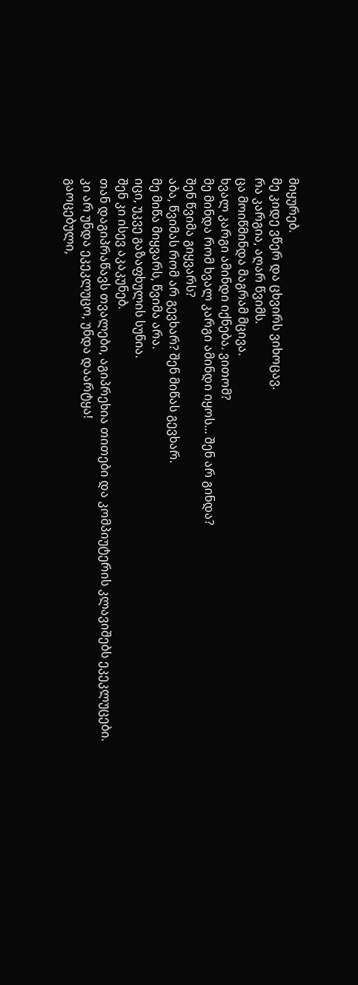მიყურებ.
მე კიდე ვწერ და ცხვირს ვიხოცავ.
რა კარგია, აღარ წვიმს.
ცა მოიწმინდა მაგრამ მცივა.
ხვალ კარგი ამინდი იქნება. ვითომ?
მე მინდა რომ ხვალ კარგი ამინდი იყოს... შენ არ გინდა?
შენ წვიმა გიყვარს?
აბა, წვიმას რომ არ გევხარ? შენ მიწას გევხარ.
მე მიწა მიყვარს, წვიმა არა.
იცი, უკვე გაზაფხულის სუნია.
შენ კი ისევ აკაკუნებ.
თან დაგიპრაწავს თვალები, აგიპრეხია თითები და კომპიუტერის კლავიშებს ეკეკლუცები.
კი არ უნდა ეკეკლუცო, უნდა დაარტყა!
გაოცებული,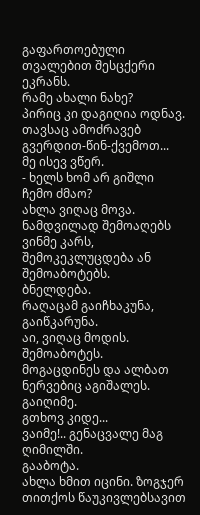გაფართოებული თვალებით შესცქერი ეკრანს.
რამე ახალი ნახე?
პირიც კი დაგიღია ოდნავ. თავსაც ამოძრავებ გვერდით-წინ-ქვემოთ...
მე ისევ ვწერ.
- ხელს ხომ არ გიშლი ჩემო ძმაო?
ახლა ვიღაც მოვა. ნამდვილად შემოაღებს ვინმე კარს, შემოკეკლუცდება ან შემოაბოტებს.
ბნელდება.
რაღაცამ გაიჩხაკუნა, გაიწკარუნა.
აი, ვიღაც მოდის. შემოაბოტეს.
მოგაცდინეს და ალბათ ნერვებიც აგიშალეს.
გაიღიმე.
გთხოვ კიდე...
ვაიმე!.. გენაცვალე მაგ ღიმილში.
გააბოტა.
ახლა ხმით იცინი. ზოგჯერ თითქოს წაუკივლებსავით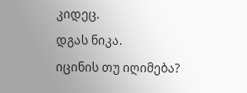კიდეც.
დგას ნიკა.
იცინის თუ იღიმება?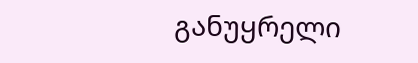განუყრელი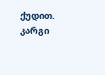ქუდით.
კარგი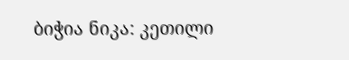ბიჭია ნიკა: კეთილი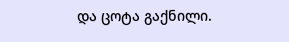და ცოტა გაქნილი.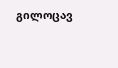გილოცავ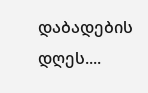დაბადების დღეს....